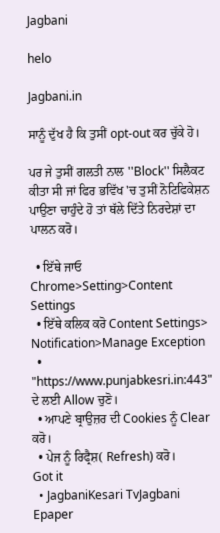Jagbani

helo

Jagbani.in

ਸਾਨੂੰ ਦੁੱਖ ਹੈ ਕਿ ਤੁਸੀਂ opt-out ਕਰ ਚੁੱਕੇ ਹੋ।

ਪਰ ਜੇ ਤੁਸੀਂ ਗਲਤੀ ਨਾਲ ''Block'' ਸਿਲੈਕਟ ਕੀਤਾ ਸੀ ਜਾਂ ਫਿਰ ਭਵਿੱਖ 'ਚ ਤੁਸੀਂ ਨੋਟਿਫਿਕੇਸ਼ਨ ਪਾਉਣਾ ਚਾਹੁੰਦੇ ਹੋ ਤਾਂ ਥੱਲੇ ਦਿੱਤੇ ਨਿਰਦੇਸ਼ਾਂ ਦਾ ਪਾਲਨ ਕਰੋ।

  • ਇੱਥੇ ਜਾਓ Chrome>Setting>Content Settings
  • ਇੱਥੇ ਕਲਿਕ ਕਰੋ Content Settings> Notification>Manage Exception
  • "https://www.punjabkesri.in:443" ਦੇ ਲਈ Allow ਚੁਣੋ।
  • ਆਪਣੇ ਬ੍ਰਾਉਜ਼ਰ ਦੀ Cookies ਨੂੰ Clear ਕਰੋ।
  • ਪੇਜ ਨੂੰ ਰਿਫ੍ਰੈਸ਼( Refresh) ਕਰੋ।
Got it
  • JagbaniKesari TvJagbani Epaper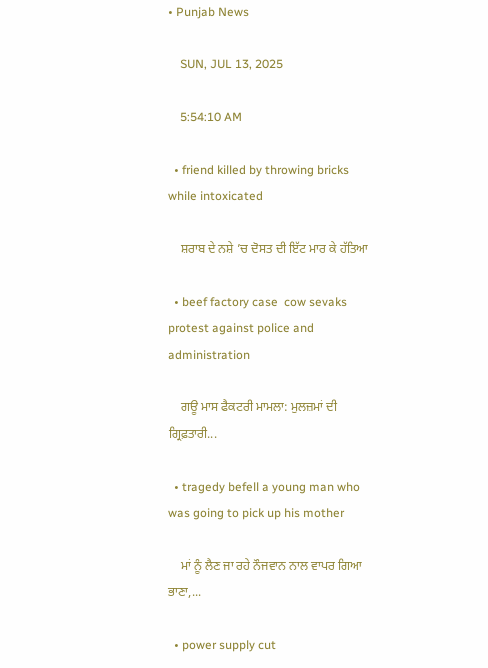• Punjab News

    SUN, JUL 13, 2025

    5:54:10 AM

  • friend killed by throwing bricks while intoxicated

    ਸ਼ਰਾਬ ਦੇ ਨਸ਼ੇ ’ਚ ਦੋਸਤ ਦੀ ਇੱਟ ਮਾਰ ਕੇ ਹੱਤਿਆ

  • beef factory case  cow sevaks protest against police and administration

    ਗਊ ਮਾਸ ਫੈਕਟਰੀ ਮਾਮਲਾ: ਮੁਲਜ਼ਮਾਂ ਦੀ ਗ੍ਰਿਫ਼ਤਾਰੀ...

  • tragedy befell a young man who was going to pick up his mother

    ਮਾਂ ਨੂੰ ਲੈਣ ਜਾ ਰਹੇ ਨੌਜਵਾਨ ਨਾਲ ਵਾਪਰ ਗਿਆ ਭਾਣਾ,...

  • power supply cut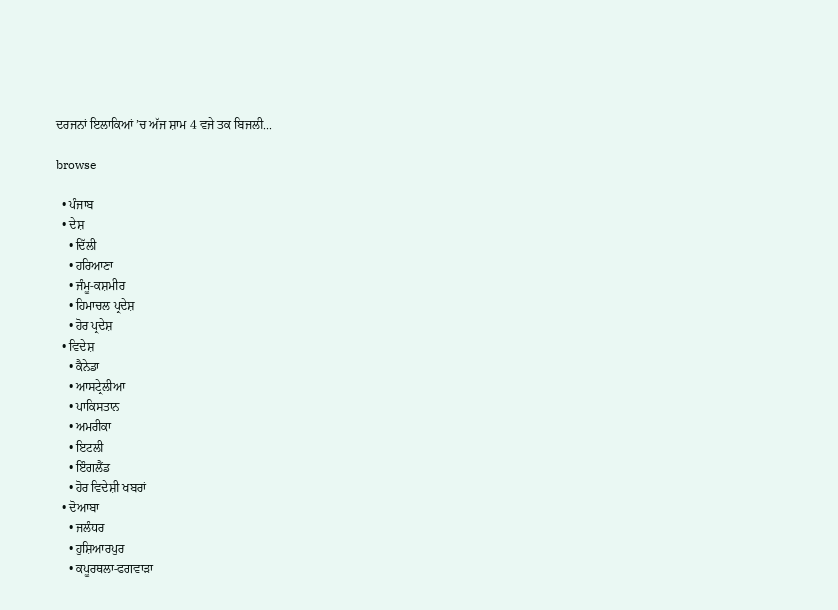ਦਰਜਨਾਂ ਇਲਾਕਿਆਂ ’ਚ ਅੱਜ ਸ਼ਾਮ 4 ਵਜੇ ਤਕ ਬਿਜਲੀ...

browse

  • ਪੰਜਾਬ
  • ਦੇਸ਼
    • ਦਿੱਲੀ
    • ਹਰਿਆਣਾ
    • ਜੰਮੂ-ਕਸ਼ਮੀਰ
    • ਹਿਮਾਚਲ ਪ੍ਰਦੇਸ਼
    • ਹੋਰ ਪ੍ਰਦੇਸ਼
  • ਵਿਦੇਸ਼
    • ਕੈਨੇਡਾ
    • ਆਸਟ੍ਰੇਲੀਆ
    • ਪਾਕਿਸਤਾਨ
    • ਅਮਰੀਕਾ
    • ਇਟਲੀ
    • ਇੰਗਲੈਂਡ
    • ਹੋਰ ਵਿਦੇਸ਼ੀ ਖਬਰਾਂ
  • ਦੋਆਬਾ
    • ਜਲੰਧਰ
    • ਹੁਸ਼ਿਆਰਪੁਰ
    • ਕਪੂਰਥਲਾ-ਫਗਵਾੜਾ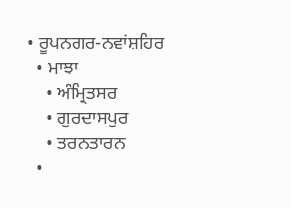• ਰੂਪਨਗਰ-ਨਵਾਂਸ਼ਹਿਰ
  • ਮਾਝਾ
    • ਅੰਮ੍ਰਿਤਸਰ
    • ਗੁਰਦਾਸਪੁਰ
    • ਤਰਨਤਾਰਨ
  •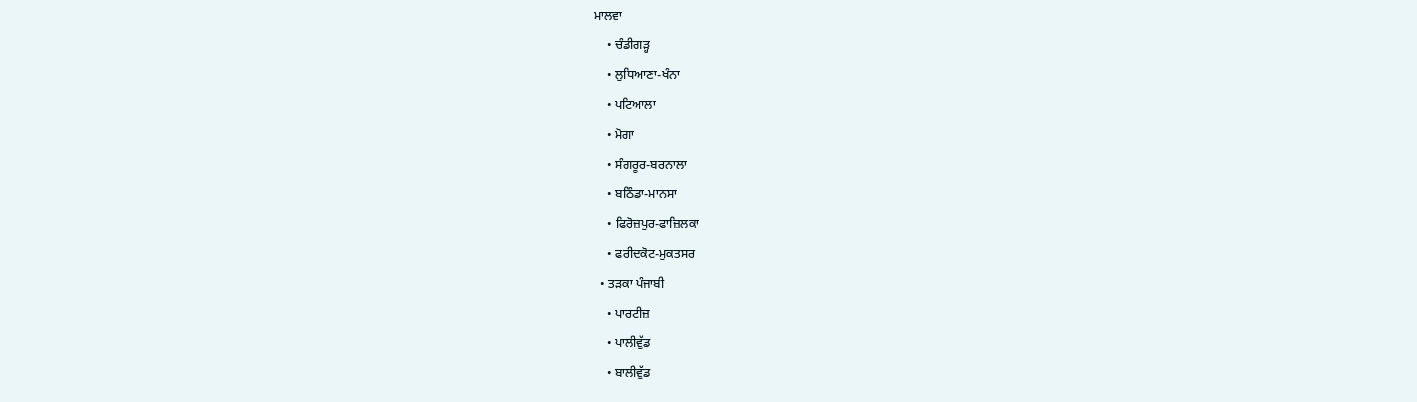ਮਾਲਵਾ
    • ਚੰਡੀਗੜ੍ਹ
    • ਲੁਧਿਆਣਾ-ਖੰਨਾ
    • ਪਟਿਆਲਾ
    • ਮੋਗਾ
    • ਸੰਗਰੂਰ-ਬਰਨਾਲਾ
    • ਬਠਿੰਡਾ-ਮਾਨਸਾ
    • ਫਿਰੋਜ਼ਪੁਰ-ਫਾਜ਼ਿਲਕਾ
    • ਫਰੀਦਕੋਟ-ਮੁਕਤਸਰ
  • ਤੜਕਾ ਪੰਜਾਬੀ
    • ਪਾਰਟੀਜ਼
    • ਪਾਲੀਵੁੱਡ
    • ਬਾਲੀਵੁੱਡ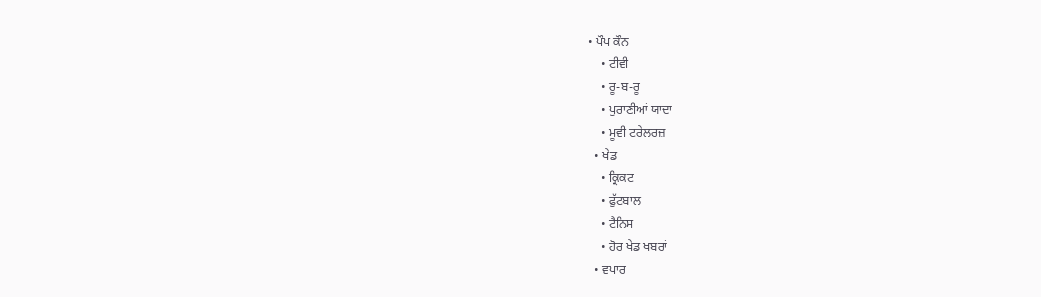• ਪੌਪ ਕੌਨ
    • ਟੀਵੀ
    • ਰੂ-ਬ-ਰੂ
    • ਪੁਰਾਣੀਆਂ ਯਾਦਾ
    • ਮੂਵੀ ਟਰੇਲਰਜ਼
  • ਖੇਡ
    • ਕ੍ਰਿਕਟ
    • ਫੁੱਟਬਾਲ
    • ਟੈਨਿਸ
    • ਹੋਰ ਖੇਡ ਖਬਰਾਂ
  • ਵਪਾਰ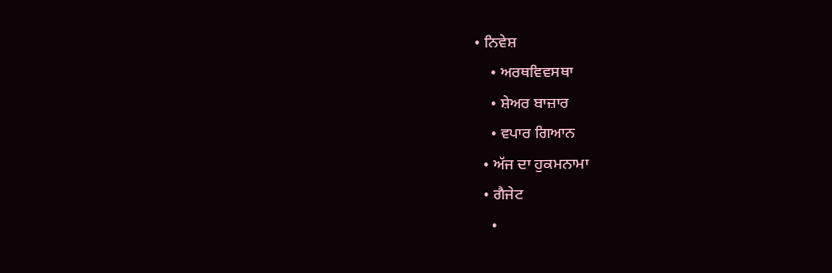• ਨਿਵੇਸ਼
    • ਅਰਥਵਿਵਸਥਾ
    • ਸ਼ੇਅਰ ਬਾਜ਼ਾਰ
    • ਵਪਾਰ ਗਿਆਨ
  • ਅੱਜ ਦਾ ਹੁਕਮਨਾਮਾ
  • ਗੈਜੇਟ
    •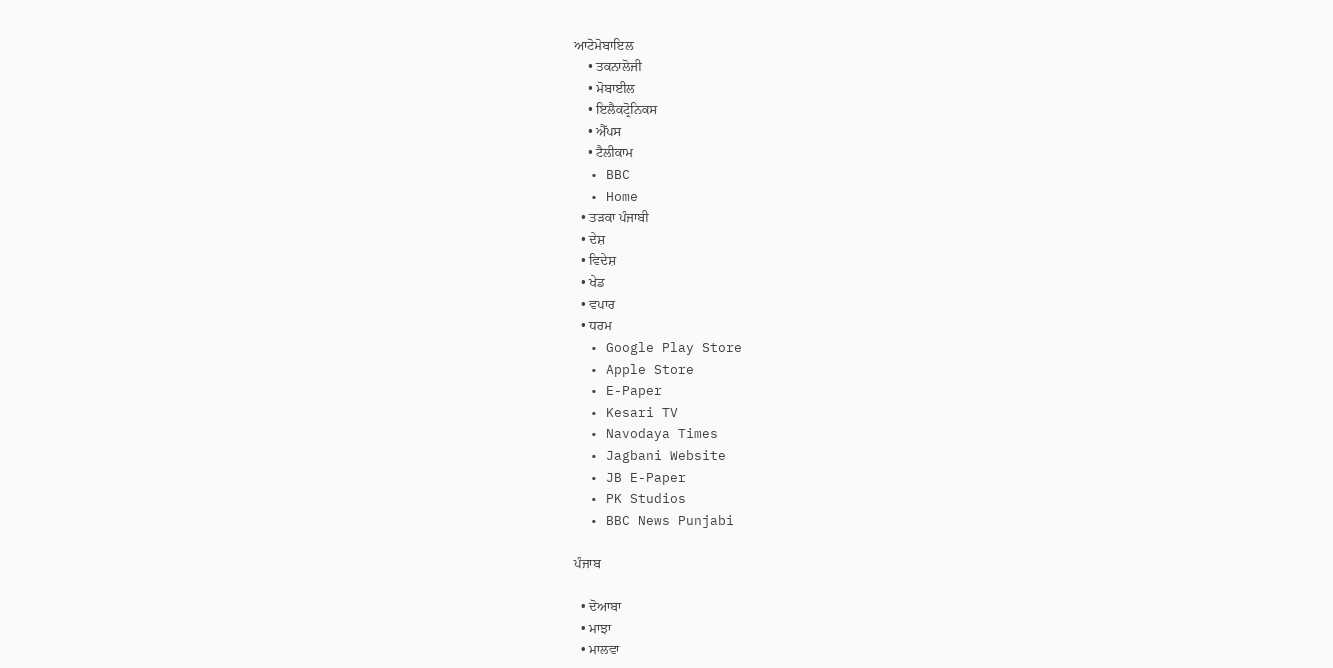ਆਟੋਮੋਬਾਇਲ
    • ਤਕਨਾਲੋਜੀ
    • ਮੋਬਾਈਲ
    • ਇਲੈਕਟ੍ਰੋਨਿਕਸ
    • ਐੱਪਸ
    • ਟੈਲੀਕਾਮ
  • BBC
  • Home
  • ਤੜਕਾ ਪੰਜਾਬੀ
  • ਦੇਸ਼
  • ਵਿਦੇਸ਼
  • ਖੇਡ
  • ਵਪਾਰ
  • ਧਰਮ
  • Google Play Store
  • Apple Store
  • E-Paper
  • Kesari TV
  • Navodaya Times
  • Jagbani Website
  • JB E-Paper
  • PK Studios
  • BBC News Punjabi

ਪੰਜਾਬ

  • ਦੋਆਬਾ
  • ਮਾਝਾ
  • ਮਾਲਵਾ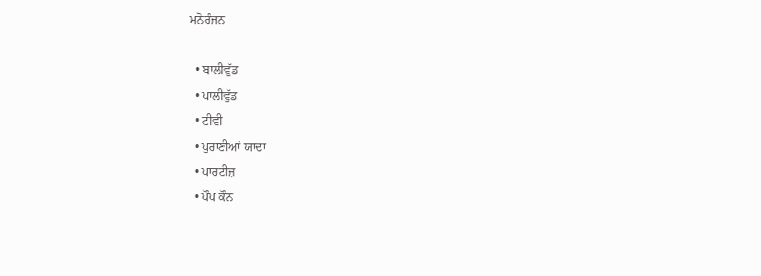ਮਨੋਰੰਜਨ

  • ਬਾਲੀਵੁੱਡ
  • ਪਾਲੀਵੁੱਡ
  • ਟੀਵੀ
  • ਪੁਰਾਣੀਆਂ ਯਾਦਾ
  • ਪਾਰਟੀਜ਼
  • ਪੌਪ ਕੌਨ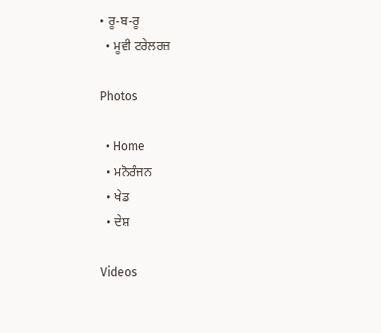• ਰੂ-ਬ-ਰੂ
  • ਮੂਵੀ ਟਰੇਲਰਜ਼

Photos

  • Home
  • ਮਨੋਰੰਜਨ
  • ਖੇਡ
  • ਦੇਸ਼

Videos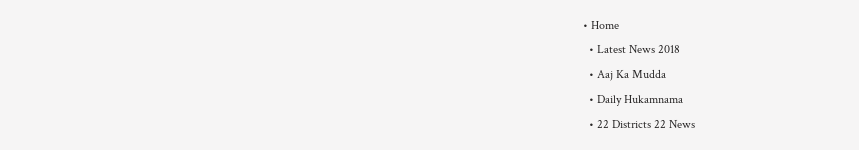• Home
  • Latest News 2018
  • Aaj Ka Mudda
  • Daily Hukamnama
  • 22 Districts 22 News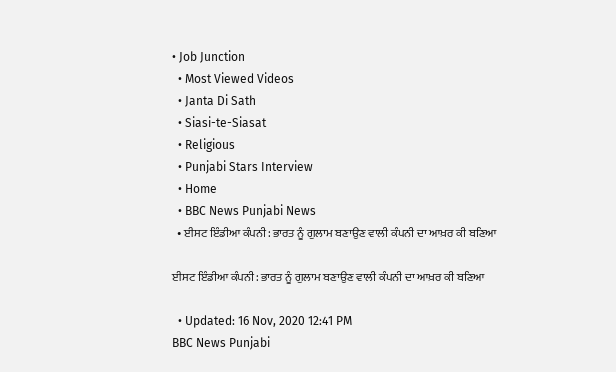• Job Junction
  • Most Viewed Videos
  • Janta Di Sath
  • Siasi-te-Siasat
  • Religious
  • Punjabi Stars Interview
  • Home
  • BBC News Punjabi News
  • ਈਸਟ ਇੰਡੀਆ ਕੰਪਨੀ: ਭਾਰਤ ਨੂੰ ਗੁਲਾਮ ਬਣਾਉਣ ਵਾਲੀ ਕੰਪਨੀ ਦਾ ਆਖ਼ਰ ਕੀ ਬਣਿਆ

ਈਸਟ ਇੰਡੀਆ ਕੰਪਨੀ: ਭਾਰਤ ਨੂੰ ਗੁਲਾਮ ਬਣਾਉਣ ਵਾਲੀ ਕੰਪਨੀ ਦਾ ਆਖ਼ਰ ਕੀ ਬਣਿਆ

  • Updated: 16 Nov, 2020 12:41 PM
BBC News Punjabi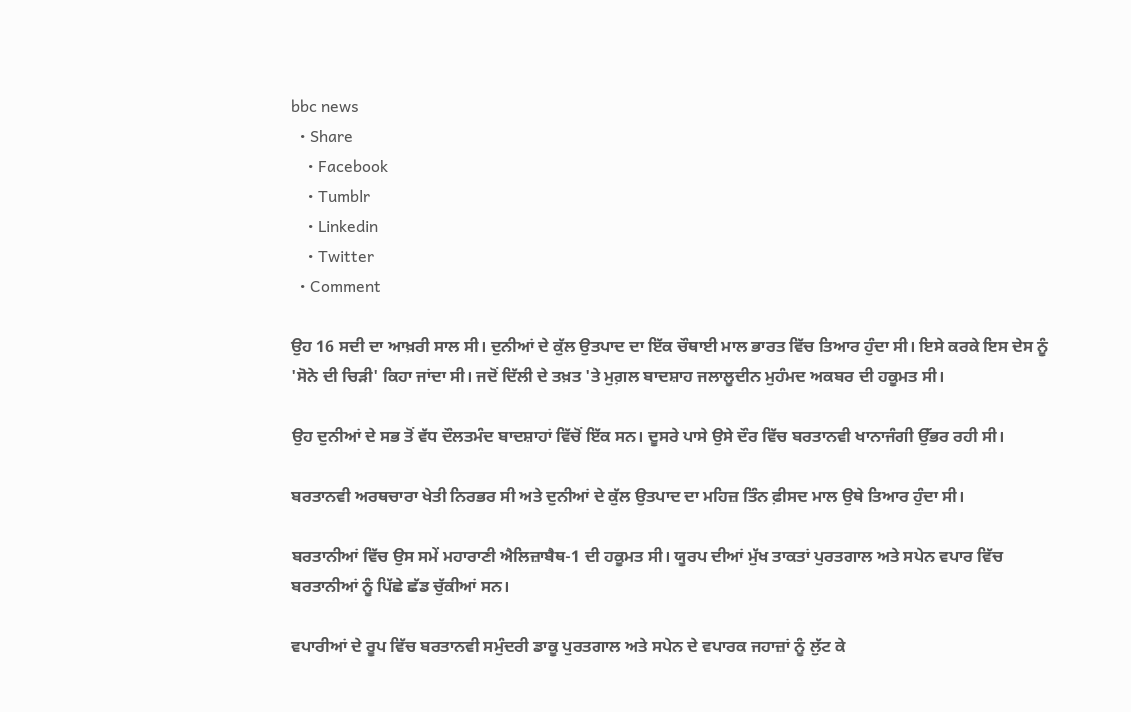bbc news
  • Share
    • Facebook
    • Tumblr
    • Linkedin
    • Twitter
  • Comment

ਉਹ 16 ਸਦੀ ਦਾ ਆਖ਼ਰੀ ਸਾਲ ਸੀ। ਦੁਨੀਆਂ ਦੇ ਕੁੱਲ ਉਤਪਾਦ ਦਾ ਇੱਕ ਚੌਥਾਈ ਮਾਲ ਭਾਰਤ ਵਿੱਚ ਤਿਆਰ ਹੁੰਦਾ ਸੀ। ਇਸੇ ਕਰਕੇ ਇਸ ਦੇਸ ਨੂੰ 'ਸੋਨੇ ਦੀ ਚਿੜੀ' ਕਿਹਾ ਜਾਂਦਾ ਸੀ। ਜਦੋਂ ਦਿੱਲੀ ਦੇ ਤਖ਼ਤ 'ਤੇ ਮੁਗ਼ਲ ਬਾਦਸ਼ਾਹ ਜਲਾਲੂਦੀਨ ਮੁਹੰਮਦ ਅਕਬਰ ਦੀ ਹਕੂਮਤ ਸੀ।

ਉਹ ਦੁਨੀਆਂ ਦੇ ਸਭ ਤੋਂ ਵੱਧ ਦੌਲਤਮੰਦ ਬਾਦਸ਼ਾਹਾਂ ਵਿੱਚੋਂ ਇੱਕ ਸਨ। ਦੂਸਰੇ ਪਾਸੇ ਉਸੇ ਦੌਰ ਵਿੱਚ ਬਰਤਾਨਵੀ ਖਾਨਾਜੰਗੀ ਉੱਭਰ ਰਹੀ ਸੀ।

ਬਰਤਾਨਵੀ ਅਰਥਚਾਰਾ ਖੇਤੀ ਨਿਰਭਰ ਸੀ ਅਤੇ ਦੁਨੀਆਂ ਦੇ ਕੁੱਲ ਉਤਪਾਦ ਦਾ ਮਹਿਜ਼ ਤਿੰਨ ਫ਼ੀਸਦ ਮਾਲ ਉਥੇ ਤਿਆਰ ਹੁੰਦਾ ਸੀ।

ਬਰਤਾਨੀਆਂ ਵਿੱਚ ਉਸ ਸਮੇਂ ਮਹਾਰਾਣੀ ਐਲਿਜ਼ਾਬੈਥ-1 ਦੀ ਹਕੂਮਤ ਸੀ। ਯੂਰਪ ਦੀਆਂ ਮੁੱਖ ਤਾਕਤਾਂ ਪੁਰਤਗਾਲ ਅਤੇ ਸਪੇਨ ਵਪਾਰ ਵਿੱਚ ਬਰਤਾਨੀਆਂ ਨੂੰ ਪਿੱਛੇ ਛੱਡ ਚੁੱਕੀਆਂ ਸਨ।

ਵਪਾਰੀਆਂ ਦੇ ਰੂਪ ਵਿੱਚ ਬਰਤਾਨਵੀ ਸਮੁੰਦਰੀ ਡਾਕੂ ਪੁਰਤਗਾਲ ਅਤੇ ਸਪੇਨ ਦੇ ਵਪਾਰਕ ਜਹਾਜ਼ਾਂ ਨੂੰ ਲੁੱਟ ਕੇ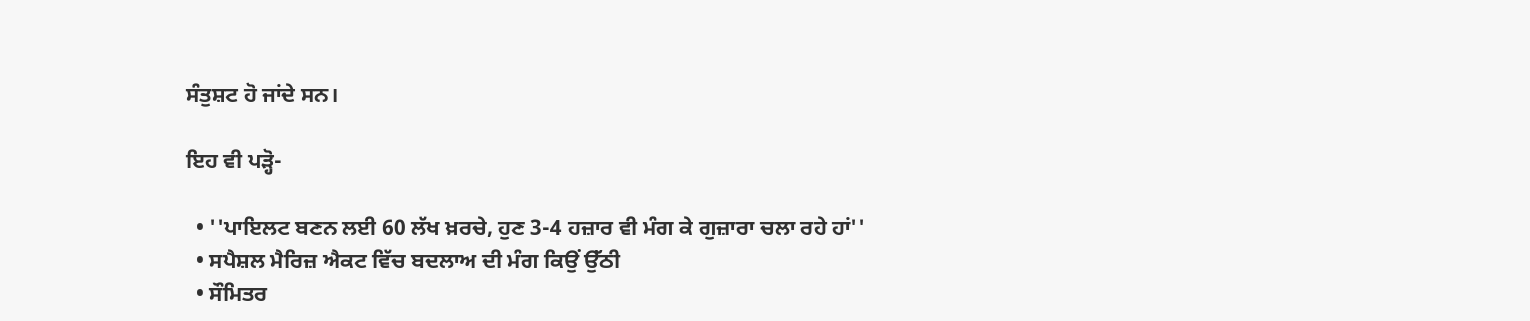ਸੰਤੁਸ਼ਟ ਹੋ ਜਾਂਦੇ ਸਨ।

ਇਹ ਵੀ ਪੜ੍ਹੋ-

  • ''ਪਾਇਲਟ ਬਣਨ ਲਈ 60 ਲੱਖ ਖ਼ਰਚੇ, ਹੁਣ 3-4 ਹਜ਼ਾਰ ਵੀ ਮੰਗ ਕੇ ਗੁਜ਼ਾਰਾ ਚਲਾ ਰਹੇ ਹਾਂ''
  • ਸਪੈਸ਼ਲ ਮੈਰਿਜ਼ ਐਕਟ ਵਿੱਚ ਬਦਲਾਅ ਦੀ ਮੰਗ ਕਿਉਂ ਉੱਠੀ
  • ਸੌਮਿਤਰ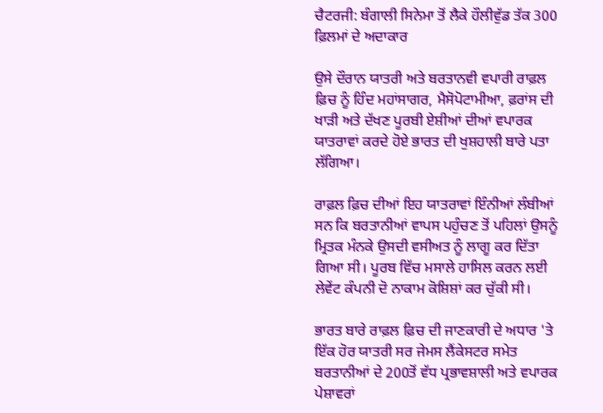ਚੈਟਰਜੀ: ਬੰਗਾਲੀ ਸਿਨੇਮਾ ਤੋਂ ਲੈਕੇ ਹੌਲੀਵੁੱਡ ਤੱਕ 300 ਫ਼ਿਲਮਾਂ ਦੇ ਅਦਾਕਾਰ

ਉਸੇ ਦੌਰਾਨ ਯਾਤਰੀ ਅਤੇ ਬਰਤਾਨਵੀ ਵਪਾਰੀ ਰਾਫ਼ਲ ਫ਼ਿਚ ਨੂੰ ਹਿੰਦ ਮਹਾਂਸਾਗਰ, ਮੈਸੋਪੋਟਾਮੀਆ, ਫ਼ਰਾਂਸ ਦੀ ਖਾੜੀ ਅਤੇ ਦੱਖਣ ਪੂਰਬੀ ਏਸ਼ੀਆਂ ਦੀਆਂ ਵਪਾਰਕ ਯਾਤਰਾਵਾਂ ਕਰਦੇ ਹੋਏ ਭਾਰਤ ਦੀ ਖੁਸ਼ਹਾਲੀ ਬਾਰੇ ਪਤਾ ਲੱਗਿਆ।

ਰਾਫ਼ਲ ਫ਼ਿਚ ਦੀਆਂ ਇਹ ਯਾਤਰਾਵਾਂ ਇੰਨੀਆਂ ਲੰਬੀਆਂ ਸਨ ਕਿ ਬਰਤਾਨੀਆਂ ਵਾਪਸ ਪਹੁੰਚਣ ਤੋਂ ਪਹਿਲਾਂ ਉਸਨੂੰ ਮ੍ਰਿਤਕ ਮੰਨਕੇ ਉਸਦੀ ਵਸੀਅਤ ਨੂੰ ਲਾਗੂ ਕਰ ਦਿੱਤਾ ਗਿਆ ਸੀ। ਪੂਰਬ ਵਿੱਚ ਮਸਾਲੇ ਹਾਸਿਲ ਕਰਨ ਲਈ ਲੇਵੇਂਟ ਕੰਪਨੀ ਦੋ ਨਾਕਾਮ ਕੋਸ਼ਿਸ਼ਾਂ ਕਰ ਚੁੱਕੀ ਸੀ।

ਭਾਰਤ ਬਾਰੇ ਰਾਫ਼ਲ ਫ਼ਿਚ ਦੀ ਜਾਣਕਾਰੀ ਦੇ ਅਧਾਰ 'ਤੇ ਇੱਕ ਹੋਰ ਯਾਤਰੀ ਸਰ ਜੇਮਸ ਲੈਂਕੇਸਟਰ ਸਮੇਤ ਬਰਤਾਨੀਆਂ ਦੇ 200ਤੋਂ ਵੱਧ ਪ੍ਰਭਾਵਸ਼ਾਲੀ ਅਤੇ ਵਪਾਰਕ ਪੇਸ਼ਾਵਰਾਂ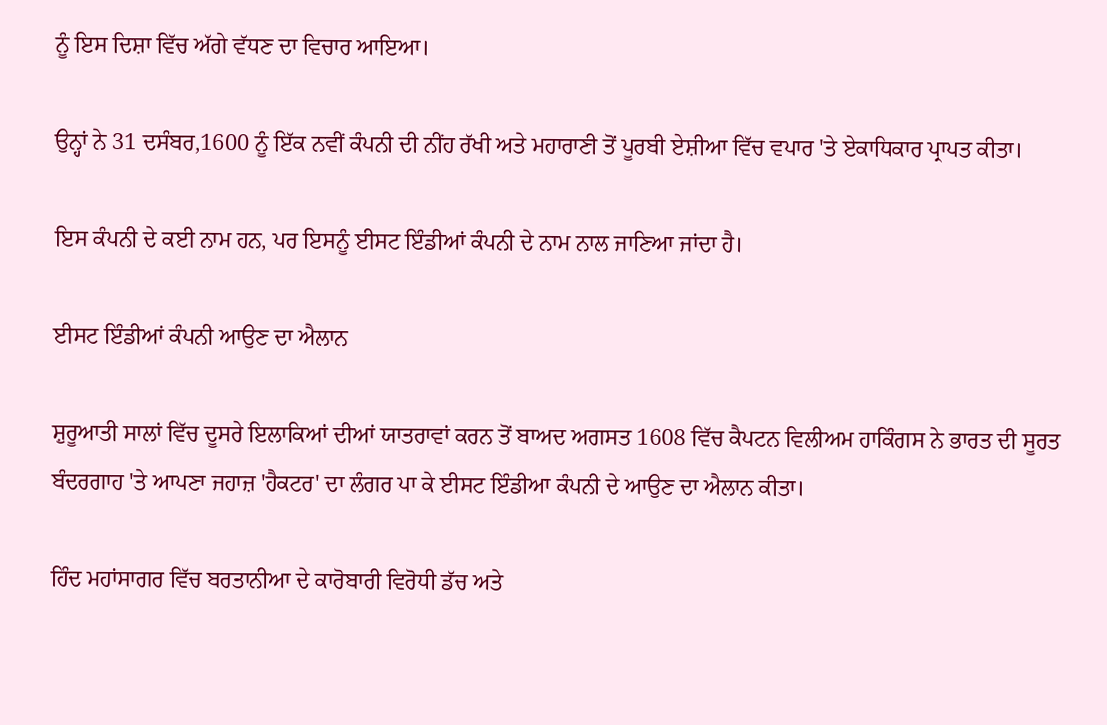ਨੂੰ ਇਸ ਦਿਸ਼ਾ ਵਿੱਚ ਅੱਗੇ ਵੱਧਣ ਦਾ ਵਿਚਾਰ ਆਇਆ।

ਉਨ੍ਹਾਂ ਨੇ 31 ਦਸੰਬਰ,1600 ਨੂੰ ਇੱਕ ਨਵੀਂ ਕੰਪਨੀ ਦੀ ਨੀਂਹ ਰੱਖੀ ਅਤੇ ਮਹਾਰਾਣੀ ਤੋਂ ਪੂਰਬੀ ਏਸ਼ੀਆ ਵਿੱਚ ਵਪਾਰ 'ਤੇ ਏਕਾਧਿਕਾਰ ਪ੍ਰਾਪਤ ਕੀਤਾ।

ਇਸ ਕੰਪਨੀ ਦੇ ਕਈ ਨਾਮ ਹਨ, ਪਰ ਇਸਨੂੰ ਈਸਟ ਇੰਡੀਆਂ ਕੰਪਨੀ ਦੇ ਨਾਮ ਨਾਲ ਜਾਣਿਆ ਜਾਂਦਾ ਹੈ।

ਈਸਟ ਇੰਡੀਆਂ ਕੰਪਨੀ ਆਉਣ ਦਾ ਐਲਾਨ

ਸ਼ੁਰੂਆਤੀ ਸਾਲਾਂ ਵਿੱਚ ਦੂਸਰੇ ਇਲਾਕਿਆਂ ਦੀਆਂ ਯਾਤਰਾਵਾਂ ਕਰਨ ਤੋਂ ਬਾਅਦ ਅਗਸਤ 1608 ਵਿੱਚ ਕੈਪਟਨ ਵਿਲੀਅਮ ਹਾਕਿੰਗਸ ਨੇ ਭਾਰਤ ਦੀ ਸੂਰਤ ਬੰਦਰਗਾਹ 'ਤੇ ਆਪਣਾ ਜਹਾਜ਼ 'ਹੈਕਟਰ' ਦਾ ਲੰਗਰ ਪਾ ਕੇ ਈਸਟ ਇੰਡੀਆ ਕੰਪਨੀ ਦੇ ਆਉਣ ਦਾ ਐਲਾਨ ਕੀਤਾ।

ਹਿੰਦ ਮਹਾਂਸਾਗਰ ਵਿੱਚ ਬਰਤਾਨੀਆ ਦੇ ਕਾਰੋਬਾਰੀ ਵਿਰੋਧੀ ਡੱਚ ਅਤੇ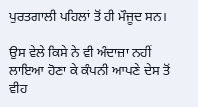ਪੁਰਤਗਾਲੀ ਪਹਿਲਾਂ ਤੋਂ ਹੀ ਮੌਜੂਦ ਸਨ।

ਉਸ ਵੇਲੇ ਕਿਸੇ ਨੇ ਵੀ ਅੰਦਾਜ਼ਾ ਨਹੀਂ ਲਾਇਆ ਹੋਣਾ ਕੇ ਕੰਪਨੀ ਆਪਣੇ ਦੇਸ ਤੋਂ ਵੀਹ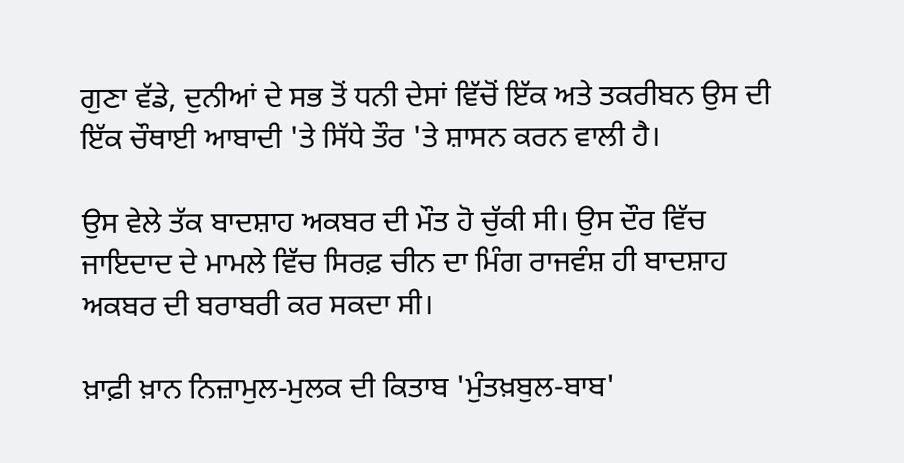ਗੁਣਾ ਵੱਡੇ, ਦੁਨੀਆਂ ਦੇ ਸਭ ਤੋਂ ਧਨੀ ਦੇਸਾਂ ਵਿੱਚੋਂ ਇੱਕ ਅਤੇ ਤਕਰੀਬਨ ਉਸ ਦੀ ਇੱਕ ਚੌਥਾਈ ਆਬਾਦੀ 'ਤੇ ਸਿੱਧੇ ਤੌਰ 'ਤੇ ਸ਼ਾਸਨ ਕਰਨ ਵਾਲੀ ਹੈ।

ਉਸ ਵੇਲੇ ਤੱਕ ਬਾਦਸ਼ਾਹ ਅਕਬਰ ਦੀ ਮੌਤ ਹੋ ਚੁੱਕੀ ਸੀ। ਉਸ ਦੌਰ ਵਿੱਚ ਜਾਇਦਾਦ ਦੇ ਮਾਮਲੇ ਵਿੱਚ ਸਿਰਫ਼ ਚੀਨ ਦਾ ਮਿੰਗ ਰਾਜਵੰਸ਼ ਹੀ ਬਾਦਸ਼ਾਹ ਅਕਬਰ ਦੀ ਬਰਾਬਰੀ ਕਰ ਸਕਦਾ ਸੀ।

ਖ਼ਾਫ਼ੀ ਖ਼ਾਨ ਨਿਜ਼ਾਮੁਲ-ਮੁਲਕ ਦੀ ਕਿਤਾਬ 'ਮੁੰਤਖ਼ਬੁਲ-ਬਾਬ'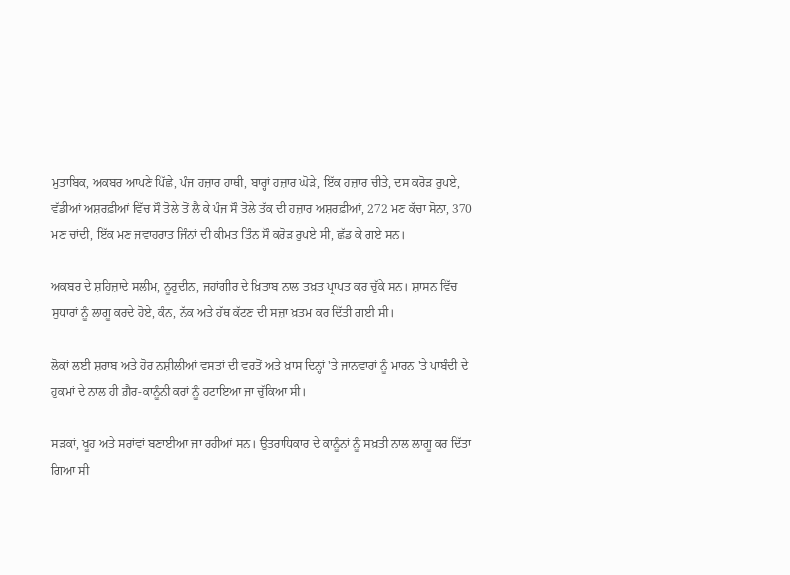ਮੁਤਾਬਿਕ, ਅਕਬਰ ਆਪਣੇ ਪਿੱਛੇ, ਪੰਜ ਹਜ਼ਾਰ ਹਾਥੀ, ਬਾਰ੍ਹਾਂ ਹਜ਼ਾਰ ਘੋੜੇ, ਇੱਕ ਹਜ਼ਾਰ ਚੀਤੇ, ਦਸ ਕਰੋੜ ਰੁਪਏ, ਵੱਡੀਆਂ ਅਸ਼ਰਫ਼ੀਆਂ ਵਿੱਚ ਸੌ ਤੋਲੇ ਤੋਂ ਲੈ ਕੇ ਪੰਜ ਸੌ ਤੋਲੇ ਤੱਕ ਦੀ ਹਜ਼ਾਰ ਅਸ਼ਰਫ਼ੀਆਂ, 272 ਮਣ ਕੱਚਾ ਸੋਨਾ, 370 ਮਣ ਚਾਂਦੀ, ਇੱਕ ਮਣ ਜਵਾਹਰਾਤ ਜਿੰਨਾਂ ਦੀ ਕੀਮਤ ਤਿੰਨ ਸੌ ਕਰੋੜ ਰੁਪਏ ਸੀ, ਛੱਡ ਕੇ ਗਏ ਸਨ।

ਅਕਬਰ ਦੇ ਸ਼ਹਿਜ਼ਾਦੇ ਸਲੀਮ, ਨੂਰੁਦੀਨ, ਜਹਾਂਗੀਰ ਦੇ ਖ਼ਿਤਾਬ ਨਾਲ ਤਖ਼ਤ ਪ੍ਰਾਪਤ ਕਰ ਚੁੱਕੇ ਸਨ। ਸ਼ਾਸਨ ਵਿੱਚ ਸੁਧਾਰਾਂ ਨੂੰ ਲਾਗੂ ਕਰਦੇ ਹੋਏ, ਕੰਨ, ਨੱਕ ਅਤੇ ਹੱਥ ਕੱਟਣ ਦੀ ਸਜ਼ਾ ਖ਼ਤਮ ਕਰ ਦਿੱਤੀ ਗਈ ਸੀ।

ਲੋਕਾਂ ਲਈ ਸ਼ਰਾਬ ਅਤੇ ਹੋਰ ਨਸ਼ੀਲੀਆਂ ਵਸਤਾਂ ਦੀ ਵਰਤੋਂ ਅਤੇ ਖ਼ਾਸ ਦਿਨ੍ਹਾਂ 'ਤੇ ਜਾਨਵਾਰਾਂ ਨੂੰ ਮਾਰਨ 'ਤੇ ਪਾਬੰਦੀ ਦੇ ਹੁਕਮਾਂ ਦੇ ਨਾਲ ਹੀ ਗ਼ੈਰ-ਕਾਨੂੰਨੀ ਕਰਾਂ ਨੂੰ ਹਟਾਇਆ ਜਾ ਚੁੱਕਿਆ ਸੀ।

ਸੜਕਾਂ, ਖੂਹ ਅਤੇ ਸਰਾਂਵਾਂ ਬਣਾਈਆ ਜਾ ਰਹੀਆਂ ਸਨ। ਉਤਰਾਧਿਕਾਰ ਦੇ ਕਾਨੂੰਨਾਂ ਨੂੰ ਸਖ਼ਤੀ ਨਾਲ ਲਾਗੂ ਕਰ ਦਿੱਤਾ ਗਿਆ ਸੀ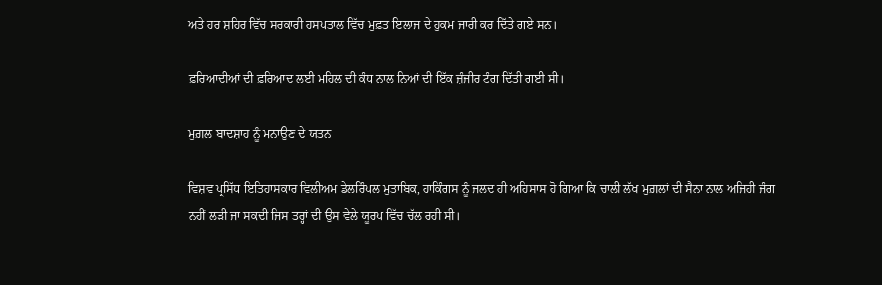ਅਤੇ ਹਰ ਸ਼ਹਿਰ ਵਿੱਚ ਸਰਕਾਰੀ ਹਸਪਤਾਲ ਵਿੱਚ ਮੁਫ਼ਤ ਇਲਾਜ ਦੇ ਹੁਕਮ ਜਾਰੀ ਕਰ ਦਿੱਤੇ ਗਏ ਸਨ।

ਫ਼ਰਿਆਦੀਆਂ ਦੀ ਫ਼ਰਿਆਦ ਲਈ ਮਹਿਲ ਦੀ ਕੰਧ ਨਾਲ ਨਿਆਂ ਦੀ ਇੱਕ ਜ਼ੰਜੀਰ ਟੰਗ ਦਿੱਤੀ ਗਈ ਸੀ।

ਮੁਗ਼ਲ ਬਾਦਸ਼ਾਹ ਨੂੰ ਮਨਾਉਣ ਦੇ ਯਤਨ

ਵਿਸ਼ਵ ਪ੍ਰਸਿੱਧ ਇਤਿਹਾਸਕਾਰ ਵਿਲੀਅਮ ਡੇਲਰਿੰਪਲ ਮੁਤਾਬਿਕ, ਹਾਕਿੰਗਸ ਨੂੰ ਜਲਦ ਹੀ ਅਹਿਸਾਸ ਹੋ ਗਿਆ ਕਿ ਚਾਲੀ ਲੱਖ ਮੁਗ਼ਲਾਂ ਦੀ ਸੈਨਾ ਨਾਲ ਅਜਿਹੀ ਜੰਗ ਨਹੀਂ ਲੜੀ ਜਾ ਸਕਦੀ ਜਿਸ ਤਰ੍ਹਾਂ ਦੀ ਉਸ ਵੇਲੇ ਯੂਰਪ ਵਿੱਚ ਚੱਲ ਰਹੀ ਸੀ।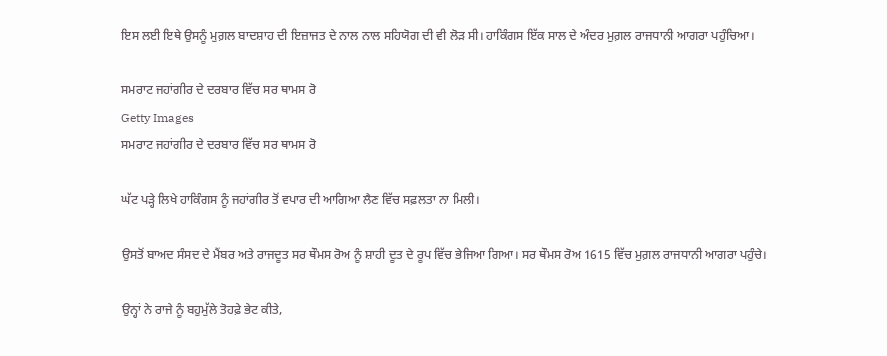ਇਸ ਲਈ ਇਥੇ ਉਸਨੂੰ ਮੁਗ਼ਲ ਬਾਦਸ਼ਾਹ ਦੀ ਇਜ਼ਾਜਤ ਦੇ ਨਾਲ ਨਾਲ ਸਹਿਯੋਗ ਦੀ ਵੀ ਲੋੜ ਸੀ। ਹਾਕਿੰਗਸ ਇੱਕ ਸਾਲ ਦੇ ਅੰਦਰ ਮੁਗ਼ਲ ਰਾਜਧਾਨੀ ਆਗਰਾ ਪਹੁੰਚਿਆ।

ਸਮਰਾਟ ਜਹਾਂਗੀਰ ਦੇ ਦਰਬਾਰ ਵਿੱਚ ਸਰ ਥਾਮਸ ਰੋ
Getty Images
ਸਮਰਾਟ ਜਹਾਂਗੀਰ ਦੇ ਦਰਬਾਰ ਵਿੱਚ ਸਰ ਥਾਮਸ ਰੋ

ਘੱਟ ਪੜ੍ਹੇ ਲਿਖੇ ਹਾਕਿੰਗਸ ਨੂੰ ਜਹਾਂਗੀਰ ਤੋਂ ਵਪਾਰ ਦੀ ਆਗਿਆ ਲੈਣ ਵਿੱਚ ਸਫ਼ਲਤਾ ਨਾ ਮਿਲੀ।

ਉਸਤੋਂ ਬਾਅਦ ਸੰਸਦ ਦੇ ਮੈਂਬਰ ਅਤੇ ਰਾਜਦੂਤ ਸਰ ਥੌਮਸ ਰੋਅ ਨੂੰ ਸ਼ਾਹੀ ਦੂਤ ਦੇ ਰੂਪ ਵਿੱਚ ਭੇਜਿਆ ਗਿਆ। ਸਰ ਥੌਮਸ ਰੋਅ 1615 ਵਿੱਚ ਮੁਗ਼ਲ ਰਾਜਧਾਨੀ ਆਗਰਾ ਪਹੁੰਚੇ।

ਉਨ੍ਹਾਂ ਨੇ ਰਾਜੇ ਨੂੰ ਬਹੁਮੁੱਲੇ ਤੋਹਫ਼ੇ ਭੇਟ ਕੀਤੇ,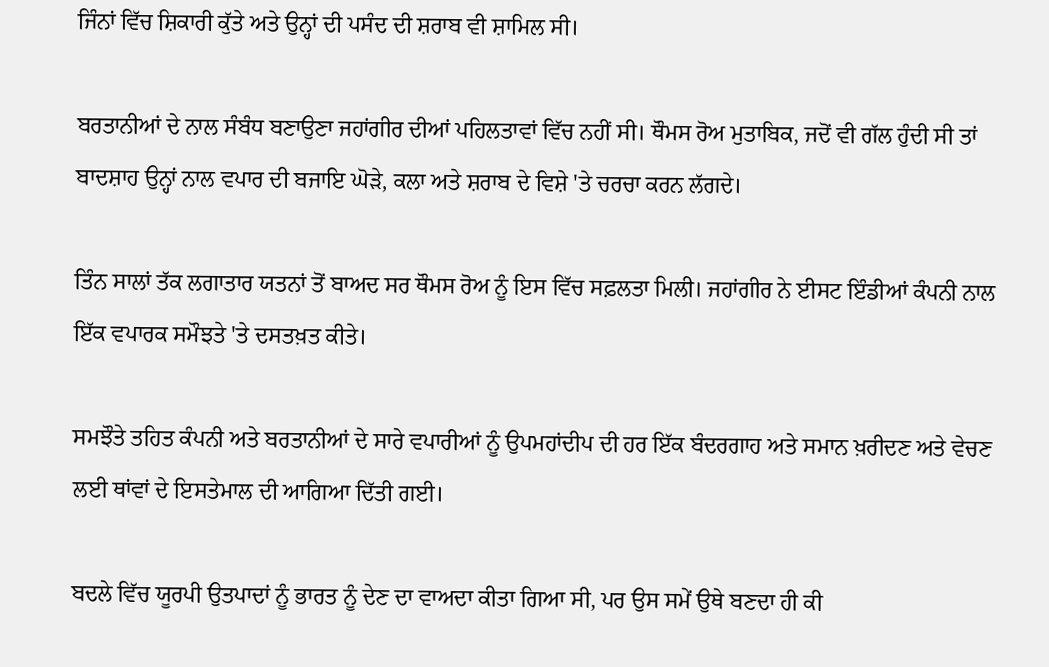ਜਿੰਨਾਂ ਵਿੱਚ ਸ਼ਿਕਾਰੀ ਕੁੱਤੇ ਅਤੇ ਉਨ੍ਹਾਂ ਦੀ ਪਸੰਦ ਦੀ ਸ਼ਰਾਬ ਵੀ ਸ਼ਾਮਿਲ ਸੀ।

ਬਰਤਾਨੀਆਂ ਦੇ ਨਾਲ ਸੰਬੰਧ ਬਣਾਉਣਾ ਜਹਾਂਗੀਰ ਦੀਆਂ ਪਹਿਲਤਾਵਾਂ ਵਿੱਚ ਨਹੀਂ ਸੀ। ਥੌਮਸ ਰੋਅ ਮੁਤਾਬਿਕ, ਜਦੋਂ ਵੀ ਗੱਲ ਹੁੰਦੀ ਸੀ ਤਾਂ ਬਾਦਸ਼ਾਹ ਉਨ੍ਹਾਂ ਨਾਲ ਵਪਾਰ ਦੀ ਬਜਾਇ ਘੋੜੇ, ਕਲਾ ਅਤੇ ਸ਼ਰਾਬ ਦੇ ਵਿਸ਼ੇ 'ਤੇ ਚਰਚਾ ਕਰਨ ਲੱਗਦੇ।

ਤਿੰਨ ਸਾਲਾਂ ਤੱਕ ਲਗਾਤਾਰ ਯਤਨਾਂ ਤੋਂ ਬਾਅਦ ਸਰ ਥੌਮਸ ਰੋਅ ਨੂੰ ਇਸ ਵਿੱਚ ਸਫ਼ਲਤਾ ਮਿਲੀ। ਜਹਾਂਗੀਰ ਨੇ ਈਸਟ ਇੰਡੀਆਂ ਕੰਪਨੀ ਨਾਲ ਇੱਕ ਵਪਾਰਕ ਸਮੌਝਤੇ 'ਤੇ ਦਸਤਖ਼ਤ ਕੀਤੇ।

ਸਮਝੌਤੇ ਤਹਿਤ ਕੰਪਨੀ ਅਤੇ ਬਰਤਾਨੀਆਂ ਦੇ ਸਾਰੇ ਵਪਾਰੀਆਂ ਨੂੰ ਉਪਮਹਾਂਦੀਪ ਦੀ ਹਰ ਇੱਕ ਬੰਦਰਗਾਹ ਅਤੇ ਸਮਾਨ ਖ਼ਰੀਦਣ ਅਤੇ ਵੇਚਣ ਲਈ ਥਾਂਵਾਂ ਦੇ ਇਸਤੇਮਾਲ ਦੀ ਆਗਿਆ ਦਿੱਤੀ ਗਈ।

ਬਦਲੇ ਵਿੱਚ ਯੂਰਪੀ ਉਤਪਾਦਾਂ ਨੂੰ ਭਾਰਤ ਨੂੰ ਦੇਣ ਦਾ ਵਾਅਦਾ ਕੀਤਾ ਗਿਆ ਸੀ, ਪਰ ਉਸ ਸਮੇਂ ਉਥੇ ਬਣਦਾ ਹੀ ਕੀ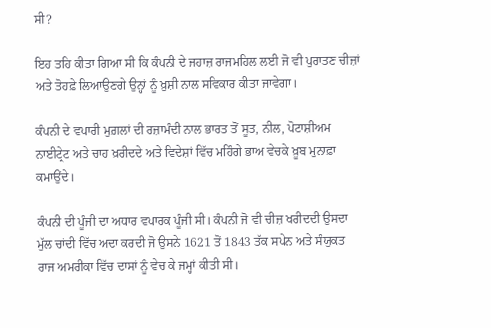ਸੀ?

ਇਹ ਤਹਿ ਕੀਤਾ ਗਿਆ ਸੀ ਕਿ ਕੰਪਨੀ ਦੇ ਜਹਾਜ਼ ਰਾਜਮਹਿਲ ਲਈ ਜੋ ਵੀ ਪੁਰਾਤਣ ਚੀਜ਼ਾਂ ਅਤੇ ਤੋਹਫ਼ੇ ਲਿਆਉਣਗੇ ਉਨ੍ਹਾਂ ਨੂੰ ਖ਼ੁਸ਼ੀ ਨਾਲ ਸਵਿਕਾਰ ਕੀਤਾ ਜਾਵੇਗਾ।

ਕੰਪਨੀ ਦੇ ਵਪਾਰੀ ਮੁਗ਼ਲਾਂ ਦੀ ਰਜ਼ਾਮੰਦੀ ਨਾਲ ਭਾਰਤ ਤੋਂ ਸੂਤ, ਨੀਲ, ਪੋਟਾਸ਼ੀਅਮ ਨਾਈਟ੍ਰੇਟ ਅਤੇ ਚਾਹ ਖ਼ਰੀਦਦੇ ਅਤੇ ਵਿਦੇਸ਼ਾਂ ਵਿੱਚ ਮਹਿੰਗੇ ਭਾਅ ਵੇਚਕੇ ਖ਼ੂਬ ਮੁਨਾਫ਼ਾ ਕਮਾਉਂਦੇ।

ਕੰਪਨੀ ਦੀ ਪੂੰਜੀ ਦਾ ਅਧਾਰ ਵਪਾਰਕ ਪੂੰਜੀ ਸੀ। ਕੰਪਨੀ ਜੋ ਵੀ ਚੀਜ਼ ਖਰੀਦਦੀ ਉਸਦਾ ਮੁੱਲ ਚਾਂਦੀ ਵਿੱਚ ਅਦਾ ਕਰਦੀ ਜੋ ਉਸਨੇ 1621 ਤੋਂ 1843 ਤੱਕ ਸਪੇਨ ਅਤੇ ਸੰਯੁਕਤ ਰਾਜ ਅਮਰੀਕਾ ਵਿੱਚ ਦਾਸਾਂ ਨੂੰ ਵੇਚ ਕੇ ਜਮ੍ਹਾਂ ਕੀਤੀ ਸੀ।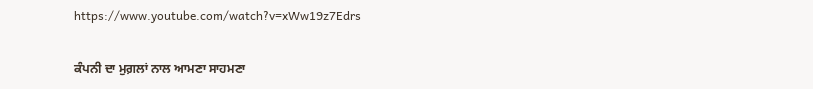https://www.youtube.com/watch?v=xWw19z7Edrs

ਕੰਪਨੀ ਦਾ ਮੁਗ਼ਲਾਂ ਨਾਲ ਆਮਣਾ ਸਾਹਮਣਾ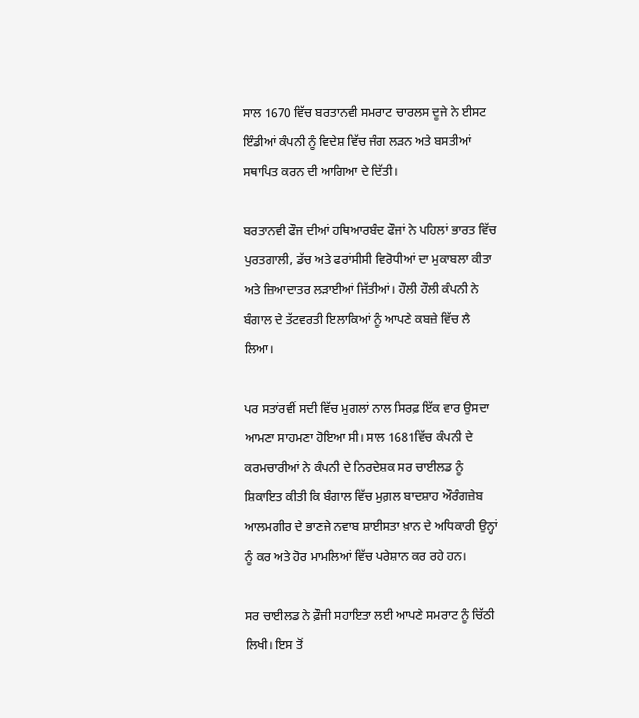ਸਾਲ 1670 ਵਿੱਚ ਬਰਤਾਨਵੀ ਸਮਰਾਟ ਚਾਰਲਸ ਦੂਜੇ ਨੇ ਈਸਟ ਇੰਡੀਆਂ ਕੰਪਨੀ ਨੂੰ ਵਿਦੇਸ਼ ਵਿੱਚ ਜੰਗ ਲੜਨ ਅਤੇ ਬਸਤੀਆਂ ਸਥਾਪਿਤ ਕਰਨ ਦੀ ਆਗਿਆ ਦੇ ਦਿੱਤੀ।

ਬਰਤਾਨਵੀ ਫੌਜ ਦੀਆਂ ਹਥਿਆਰਬੰਦ ਫੌਜਾਂ ਨੇ ਪਹਿਲਾਂ ਭਾਰਤ ਵਿੱਚ ਪੁਰਤਗਾਲੀ, ਡੱਚ ਅਤੇ ਫਰਾਂਸੀਸੀ ਵਿਰੋਧੀਆਂ ਦਾ ਮੁਕਾਬਲਾ ਕੀਤਾ ਅਤੇ ਜ਼ਿਆਦਾਤਰ ਲੜਾਈਆਂ ਜਿੱਤੀਆਂ। ਹੌਲੀ ਹੌਲੀ ਕੰਪਨੀ ਨੇ ਬੰਗਾਲ ਦੇ ਤੱਟਵਰਤੀ ਇਲਾਕਿਆਂ ਨੂੰ ਆਪਣੇ ਕਬਜ਼ੇ ਵਿੱਚ ਲੈ ਲਿਆ।

ਪਰ ਸਤਾਂਰਵੀਂ ਸਦੀ ਵਿੱਚ ਮੁਗਲਾਂ ਨਾਲ ਸਿਰਫ਼ ਇੱਕ ਵਾਰ ਉਸਦਾ ਆਮਣਾ ਸਾਹਮਣਾ ਹੋਇਆ ਸੀ। ਸਾਲ 1681ਵਿੱਚ ਕੰਪਨੀ ਦੇ ਕਰਮਚਾਰੀਆਂ ਨੇ ਕੰਪਨੀ ਦੇ ਨਿਰਦੇਸ਼ਕ ਸਰ ਚਾਈਲਡ ਨੂੰ ਸ਼ਿਕਾਇਤ ਕੀਤੀ ਕਿ ਬੰਗਾਲ ਵਿੱਚ ਮੁਗ਼ਲ ਬਾਦਸ਼ਾਹ ਔਰੰਗਜ਼ੇਬ ਆਲਮਗੀਰ ਦੇ ਭਾਣਜੇ ਨਵਾਬ ਸ਼ਾਈਸਤਾ ਖ਼ਾਨ ਦੇ ਅਧਿਕਾਰੀ ਉਨ੍ਹਾਂ ਨੂੰ ਕਰ ਅਤੇ ਹੋਰ ਮਾਮਲਿਆਂ ਵਿੱਚ ਪਰੇਸ਼ਾਨ ਕਰ ਰਹੇ ਹਨ।

ਸਰ ਚਾਈਲਡ ਨੇ ਫ਼ੌਜੀ ਸਹਾਇਤਾ ਲਈ ਆਪਣੇ ਸਮਰਾਟ ਨੂੰ ਚਿੱਠੀ ਲਿਖੀ। ਇਸ ਤੋਂ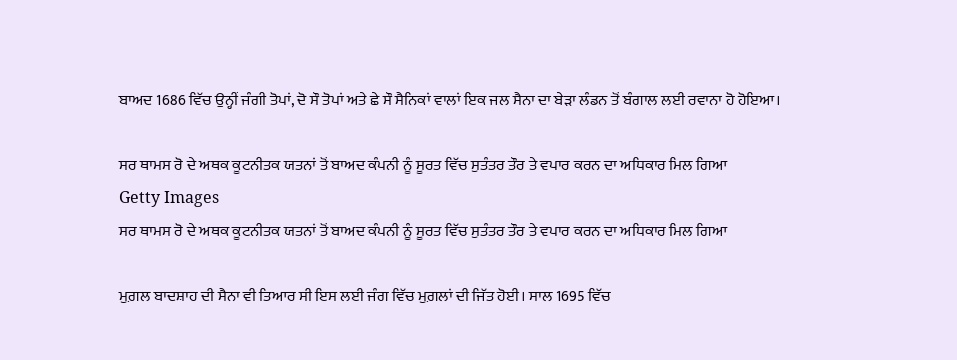ਬਾਅਦ 1686 ਵਿੱਚ ਉਨ੍ਹੀਂ ਜੰਗੀ ਤੋਪਾਂ, ਦੋ ਸੌ ਤੋਪਾਂ ਅਤੇ ਛੇ ਸੌ ਸੈਨਿਕਾਂ ਵਾਲਾਂ ਇਕ ਜਲ ਸੈਨਾ ਦਾ ਬੇੜਾ ਲੰਡਨ ਤੋਂ ਬੰਗਾਲ ਲਈ ਰਵਾਨਾ ਹੋ ਹੋਇਆ।

ਸਰ ਥਾਮਸ ਰੋ ਦੇ ਅਥਕ ਕੂਟਨੀਤਕ ਯਤਨਾਂ ਤੋਂ ਬਾਅਦ ਕੰਪਨੀ ਨੂੰ ਸੂਰਤ ਵਿੱਚ ਸੁਤੰਤਰ ਤੌਰ ਤੇ ਵਪਾਰ ਕਰਨ ਦਾ ਅਧਿਕਾਰ ਮਿਲ ਗਿਆ
Getty Images
ਸਰ ਥਾਮਸ ਰੋ ਦੇ ਅਥਕ ਕੂਟਨੀਤਕ ਯਤਨਾਂ ਤੋਂ ਬਾਅਦ ਕੰਪਨੀ ਨੂੰ ਸੂਰਤ ਵਿੱਚ ਸੁਤੰਤਰ ਤੌਰ ਤੇ ਵਪਾਰ ਕਰਨ ਦਾ ਅਧਿਕਾਰ ਮਿਲ ਗਿਆ

ਮੁਗ਼ਲ ਬਾਦਸ਼ਾਹ ਦੀ ਸੈਨਾ ਵੀ ਤਿਆਰ ਸੀ ਇਸ ਲਈ ਜੰਗ ਵਿੱਚ ਮੁਗ਼ਲਾਂ ਦੀ ਜਿੱਤ ਹੋਈ। ਸਾਲ 1695 ਵਿੱਚ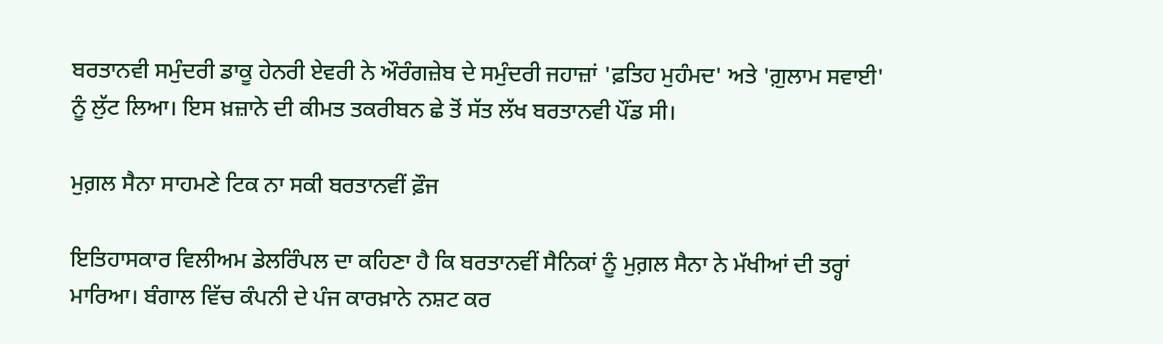ਬਰਤਾਨਵੀ ਸਮੁੰਦਰੀ ਡਾਕੂ ਹੇਨਰੀ ਏਵਰੀ ਨੇ ਔਰੰਗਜ਼ੇਬ ਦੇ ਸਮੁੰਦਰੀ ਜਹਾਜ਼ਾਂ 'ਫ਼ਤਿਹ ਮੁਹੰਮਦ' ਅਤੇ 'ਗ਼ੁਲਾਮ ਸਵਾਈ' ਨੂੰ ਲੁੱਟ ਲਿਆ। ਇਸ ਖ਼ਜ਼ਾਨੇ ਦੀ ਕੀਮਤ ਤਕਰੀਬਨ ਛੇ ਤੋਂ ਸੱਤ ਲੱਖ ਬਰਤਾਨਵੀ ਪੌਂਡ ਸੀ।

ਮੁਗ਼ਲ ਸੈਨਾ ਸਾਹਮਣੇ ਟਿਕ ਨਾ ਸਕੀ ਬਰਤਾਨਵੀਂ ਫ਼ੌਜ

ਇਤਿਹਾਸਕਾਰ ਵਿਲੀਅਮ ਡੇਲਰਿੰਪਲ ਦਾ ਕਹਿਣਾ ਹੈ ਕਿ ਬਰਤਾਨਵੀਂ ਸੈਨਿਕਾਂ ਨੂੰ ਮੁਗ਼ਲ ਸੈਨਾ ਨੇ ਮੱਖੀਆਂ ਦੀ ਤਰ੍ਹਾਂ ਮਾਰਿਆ। ਬੰਗਾਲ ਵਿੱਚ ਕੰਪਨੀ ਦੇ ਪੰਜ ਕਾਰਖ਼ਾਨੇ ਨਸ਼ਟ ਕਰ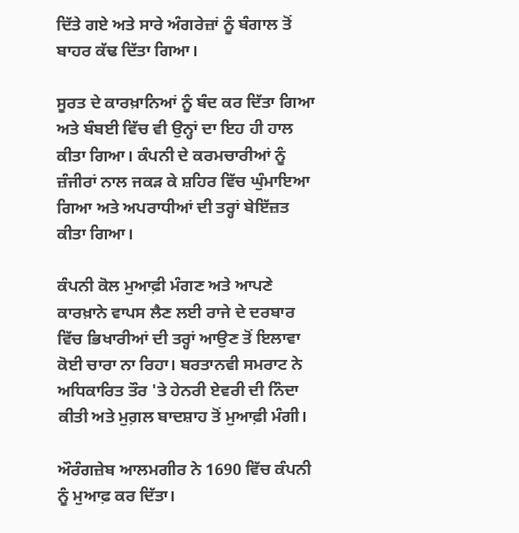ਦਿੱਤੇ ਗਏ ਅਤੇ ਸਾਰੇ ਅੰਗਰੇਜ਼ਾਂ ਨੂੰ ਬੰਗਾਲ ਤੋਂ ਬਾਹਰ ਕੱਢ ਦਿੱਤਾ ਗਿਆ।

ਸੂਰਤ ਦੇ ਕਾਰਖ਼ਾਨਿਆਂ ਨੂੰ ਬੰਦ ਕਰ ਦਿੱਤਾ ਗਿਆ ਅਤੇ ਬੰਬਈ ਵਿੱਚ ਵੀ ਉਨ੍ਹਾਂ ਦਾ ਇਹ ਹੀ ਹਾਲ ਕੀਤਾ ਗਿਆ। ਕੰਪਨੀ ਦੇ ਕਰਮਚਾਰੀਆਂ ਨੂੰ ਜ਼ੰਜੀਰਾਂ ਨਾਲ ਜਕੜ ਕੇ ਸ਼ਹਿਰ ਵਿੱਚ ਘੁੰਮਾਇਆ ਗਿਆ ਅਤੇ ਅਪਰਾਧੀਆਂ ਦੀ ਤਰ੍ਹਾਂ ਬੇਇੱਜ਼ਤ ਕੀਤਾ ਗਿਆ।

ਕੰਪਨੀ ਕੋਲ ਮੁਆਫ਼ੀ ਮੰਗਣ ਅਤੇ ਆਪਣੇ ਕਾਰਖ਼ਾਨੇ ਵਾਪਸ ਲੈਣ ਲਈ ਰਾਜੇ ਦੇ ਦਰਬਾਰ ਵਿੱਚ ਭਿਖਾਰੀਆਂ ਦੀ ਤਰ੍ਹਾਂ ਆਉਣ ਤੋਂ ਇਲਾਵਾ ਕੋਈ ਚਾਰਾ ਨਾ ਰਿਹਾ। ਬਰਤਾਨਵੀ ਸਮਰਾਟ ਨੇ ਅਧਿਕਾਰਿਤ ਤੌਰ 'ਤੇ ਹੇਨਰੀ ਏਵਰੀ ਦੀ ਨਿੰਦਾ ਕੀਤੀ ਅਤੇ ਮੁਗ਼ਲ ਬਾਦਸ਼ਾਹ ਤੋਂ ਮੁਆਫ਼ੀ ਮੰਗੀ।

ਔਰੰਗਜ਼ੇਬ ਆਲਮਗੀਰ ਨੇ 1690 ਵਿੱਚ ਕੰਪਨੀ ਨੂੰ ਮੁਆਫ਼ ਕਰ ਦਿੱਤਾ।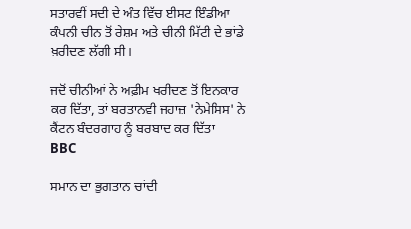ਸਤਾਰਵੀਂ ਸਦੀ ਦੇ ਅੰਤ ਵਿੱਚ ਈਸਟ ਇੰਡੀਆ ਕੰਪਨੀ ਚੀਨ ਤੋਂ ਰੇਸ਼ਮ ਅਤੇ ਚੀਨੀ ਮਿੱਟੀ ਦੇ ਭਾਂਡੇ ਖ਼ਰੀਦਣ ਲੱਗੀ ਸੀ।

ਜਦੋਂ ਚੀਨੀਆਂ ਨੇ ਅਫ਼ੀਮ ਖਰੀਦਣ ਤੋਂ ਇਨਕਾਰ ਕਰ ਦਿੱਤਾ, ਤਾਂ ਬਰਤਾਨਵੀ ਜਹਾਜ਼ 'ਨੇਮੇਸਿਸ' ਨੇ ਕੈਂਟਨ ਬੰਦਰਗਾਹ ਨੂੰ ਬਰਬਾਦ ਕਰ ਦਿੱਤਾ
BBC

ਸਮਾਨ ਦਾ ਭੁਗਤਾਨ ਚਾਂਦੀ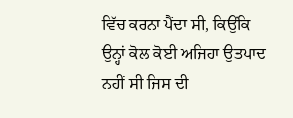ਵਿੱਚ ਕਰਨਾ ਪੈਂਦਾ ਸੀ, ਕਿਉਂਕਿ ਉਨ੍ਹਾਂ ਕੋਲ ਕੋਈ ਅਜਿਹਾ ਉਤਪਾਦ ਨਹੀਂ ਸੀ ਜਿਸ ਦੀ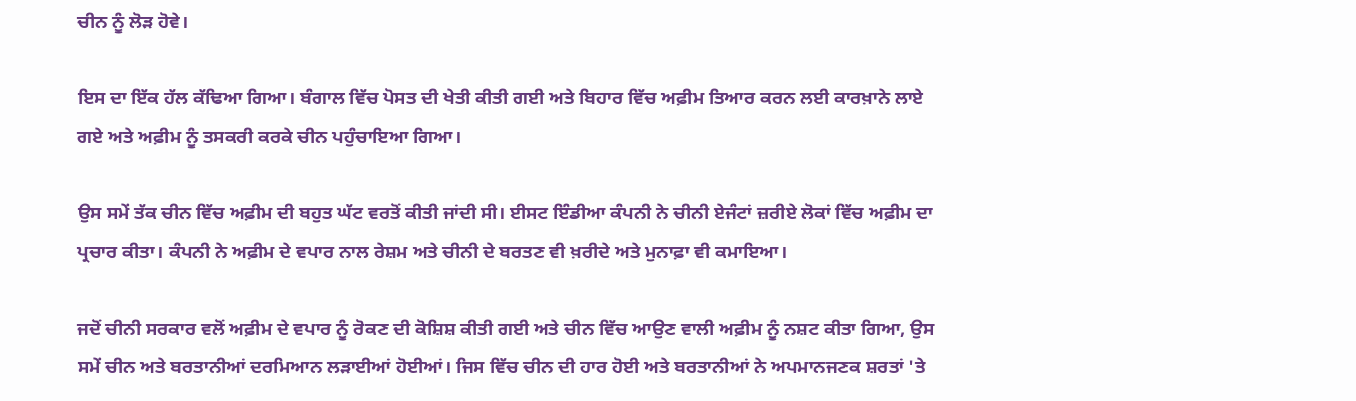ਚੀਨ ਨੂੰ ਲੋੜ ਹੋਵੇ।

ਇਸ ਦਾ ਇੱਕ ਹੱਲ ਕੱਢਿਆ ਗਿਆ। ਬੰਗਾਲ ਵਿੱਚ ਪੋਸਤ ਦੀ ਖੇਤੀ ਕੀਤੀ ਗਈ ਅਤੇ ਬਿਹਾਰ ਵਿੱਚ ਅਫ਼ੀਮ ਤਿਆਰ ਕਰਨ ਲਈ ਕਾਰਖ਼ਾਨੇ ਲਾਏ ਗਏ ਅਤੇ ਅਫ਼ੀਮ ਨੂੰ ਤਸਕਰੀ ਕਰਕੇ ਚੀਨ ਪਹੁੰਚਾਇਆ ਗਿਆ।

ਉਸ ਸਮੇਂ ਤੱਕ ਚੀਨ ਵਿੱਚ ਅਫ਼ੀਮ ਦੀ ਬਹੁਤ ਘੱਟ ਵਰਤੋਂ ਕੀਤੀ ਜਾਂਦੀ ਸੀ। ਈਸਟ ਇੰਡੀਆ ਕੰਪਨੀ ਨੇ ਚੀਨੀ ਏਜੰਟਾਂ ਜ਼ਰੀਏ ਲੋਕਾਂ ਵਿੱਚ ਅਫ਼ੀਮ ਦਾ ਪ੍ਰਚਾਰ ਕੀਤਾ। ਕੰਪਨੀ ਨੇ ਅਫ਼ੀਮ ਦੇ ਵਪਾਰ ਨਾਲ ਰੇਸ਼ਮ ਅਤੇ ਚੀਨੀ ਦੇ ਬਰਤਣ ਵੀ ਖ਼ਰੀਦੇ ਅਤੇ ਮੁਨਾਫ਼ਾ ਵੀ ਕਮਾਇਆ।

ਜਦੋਂ ਚੀਨੀ ਸਰਕਾਰ ਵਲੋਂ ਅਫ਼ੀਮ ਦੇ ਵਪਾਰ ਨੂੰ ਰੋਕਣ ਦੀ ਕੋਸ਼ਿਸ਼ ਕੀਤੀ ਗਈ ਅਤੇ ਚੀਨ ਵਿੱਚ ਆਉਣ ਵਾਲੀ ਅਫ਼ੀਮ ਨੂੰ ਨਸ਼ਟ ਕੀਤਾ ਗਿਆ, ਉਸ ਸਮੇਂ ਚੀਨ ਅਤੇ ਬਰਤਾਨੀਆਂ ਦਰਮਿਆਨ ਲੜਾਈਆਂ ਹੋਈਆਂ। ਜਿਸ ਵਿੱਚ ਚੀਨ ਦੀ ਹਾਰ ਹੋਈ ਅਤੇ ਬਰਤਾਨੀਆਂ ਨੇ ਅਪਮਾਨਜਣਕ ਸ਼ਰਤਾਂ 'ਤੇ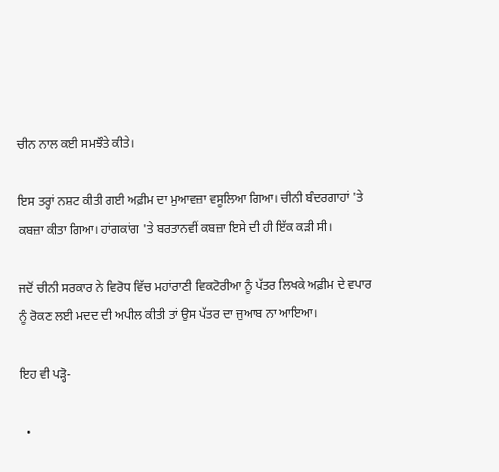ਚੀਨ ਨਾਲ ਕਈ ਸਮਝੌਤੇ ਕੀਤੇ।

ਇਸ ਤਰ੍ਹਾਂ ਨਸ਼ਟ ਕੀਤੀ ਗਈ ਅਫ਼ੀਮ ਦਾ ਮੁਆਵਜ਼ਾ ਵਸੂਲਿਆ ਗਿਆ। ਚੀਨੀ ਬੰਦਰਗਾਹਾਂ 'ਤੇ ਕਬਜ਼ਾ ਕੀਤਾ ਗਿਆ। ਹਾਂਗਕਾਂਗ 'ਤੇ ਬਰਤਾਨਵੀਂ ਕਬਜ਼ਾ ਇਸੇ ਦੀ ਹੀ ਇੱਕ ਕੜੀ ਸੀ।

ਜਦੋਂ ਚੀਨੀ ਸਰਕਾਰ ਨੇ ਵਿਰੋਧ ਵਿੱਚ ਮਹਾਂਰਾਣੀ ਵਿਕਟੋਰੀਆ ਨੂੰ ਪੱਤਰ ਲਿਖਕੇ ਅਫ਼ੀਮ ਦੇ ਵਪਾਰ ਨੂੰ ਰੋਕਣ ਲਈ ਮਦਦ ਦੀ ਅਪੀਲ ਕੀਤੀ ਤਾਂ ਉਸ ਪੱਤਰ ਦਾ ਜੁਆਬ ਨਾ ਆਇਆ।

ਇਹ ਵੀ ਪੜ੍ਹੋ-

  •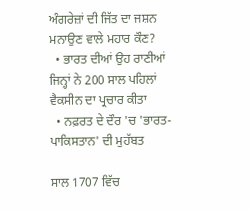ਅੰਗਰੇਜ਼ਾਂ ਦੀ ਜਿੱਤ ਦਾ ਜਸ਼ਨ ਮਨਾਉਣ ਵਾਲੇ ਮਹਾਰ ਕੌਣ?
  • ਭਾਰਤ ਦੀਆਂ ਉਹ ਰਾਣੀਆਂ ਜਿਨ੍ਹਾਂ ਨੇ 200 ਸਾਲ ਪਹਿਲਾਂ ਵੈਕਸੀਨ ਦਾ ਪ੍ਰਚਾਰ ਕੀਤਾ
  • ਨਫ਼ਰਤ ਦੇ ਦੌਰ 'ਚ 'ਭਾਰਤ-ਪਾਕਿਸਤਾਨ' ਦੀ ਮੁਹੱਬਤ

ਸਾਲ 1707 ਵਿੱਚ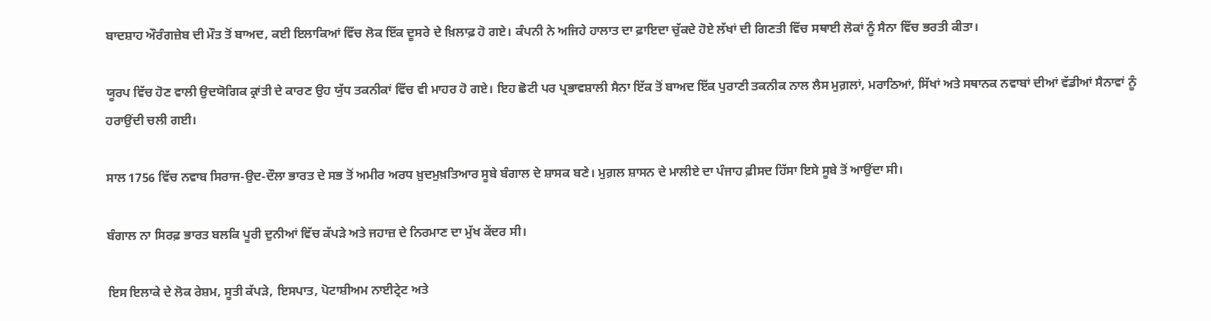ਬਾਦਸ਼ਾਹ ਔਰੰਗਜ਼ੇਬ ਦੀ ਮੌਤ ਤੋਂ ਬਾਅਦ, ਕਈ ਇਲਾਕਿਆਂ ਵਿੱਚ ਲੋਕ ਇੱਕ ਦੂਸਰੇ ਦੇ ਖ਼ਿਲਾਫ਼ ਹੋ ਗਏ। ਕੰਪਨੀ ਨੇ ਅਜਿਹੇ ਹਾਲਾਤ ਦਾ ਫ਼ਾਇਦਾ ਚੁੱਕਦੇ ਹੋਏ ਲੱਖਾਂ ਦੀ ਗਿਣਤੀ ਵਿੱਚ ਸਥਾਈ ਲੋਕਾਂ ਨੂੰ ਸੈਨਾ ਵਿੱਚ ਭਰਤੀ ਕੀਤਾ।

ਯੂਰਪ ਵਿੱਚ ਹੋਣ ਵਾਲੀ ਉਦਯੋਗਿਕ ਕ੍ਰਾਂਤੀ ਦੇ ਕਾਰਣ ਉਹ ਯੁੱਧ ਤਕਨੀਕਾਂ ਵਿੱਚ ਵੀ ਮਾਹਰ ਹੋ ਗਏ। ਇਹ ਛੋਟੀ ਪਰ ਪ੍ਰਭਾਵਸ਼ਾਲੀ ਸੈਨਾ ਇੱਕ ਤੋਂ ਬਾਅਦ ਇੱਕ ਪੁਰਾਣੀ ਤਕਨੀਕ ਨਾਲ ਲੈਸ ਮੁਗ਼ਲਾਂ, ਮਰਾਠਿਆਂ, ਸਿੱਖਾਂ ਅਤੇ ਸਥਾਨਕ ਨਵਾਬਾਂ ਦੀਆਂ ਵੱਡੀਆਂ ਸੈਨਾਵਾਂ ਨੂੰ ਹਰਾਉਂਦੀ ਚਲੀ ਗਈ।

ਸਾਲ 1756 ਵਿੱਚ ਨਵਾਬ ਸਿਰਾਜ-ਉਦ-ਦੌਲਾ ਭਾਰਤ ਦੇ ਸਭ ਤੋਂ ਅਮੀਰ ਅਰਧ ਖ਼ੁਦਮੁਖ਼ਤਿਆਰ ਸੂਬੇ ਬੰਗਾਲ ਦੇ ਸ਼ਾਸਕ ਬਣੇ। ਮੁਗ਼ਲ ਸ਼ਾਸਨ ਦੇ ਮਾਲੀਏ ਦਾ ਪੰਜਾਹ ਫ਼ੀਸਦ ਹਿੱਸਾ ਇਸੇ ਸੂਬੇ ਤੋਂ ਆਉਂਦਾ ਸੀ।

ਬੰਗਾਲ ਨਾ ਸਿਰਫ਼ ਭਾਰਤ ਬਲਕਿ ਪੂਰੀ ਦੁਨੀਆਂ ਵਿੱਚ ਕੱਪੜੇ ਅਤੇ ਜਹਾਜ਼ ਦੇ ਨਿਰਮਾਣ ਦਾ ਮੁੱਖ ਕੇਂਦਰ ਸੀ।

ਇਸ ਇਲਾਕੇ ਦੇ ਲੋਕ ਰੇਸ਼ਮ, ਸੂਤੀ ਕੱਪੜੇ, ਇਸਪਾਤ, ਪੋਟਾਸ਼ੀਅਮ ਨਾਈਟ੍ਰੇਟ ਅਤੇ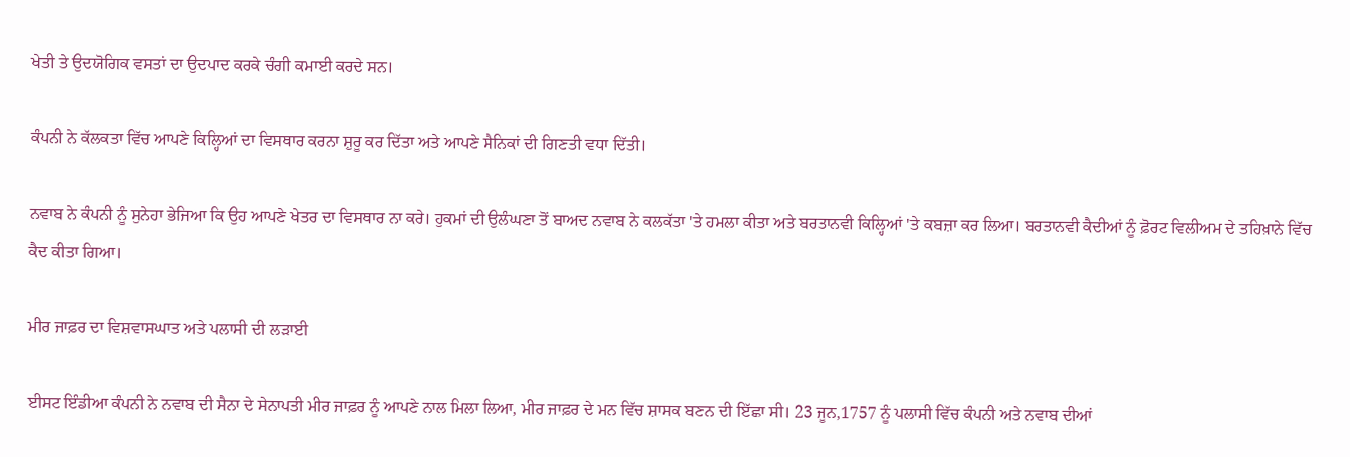ਖੇਤੀ ਤੇ ਉਦਯੋਗਿਕ ਵਸਤਾਂ ਦਾ ਉਦਪਾਦ ਕਰਕੇ ਚੰਗੀ ਕਮਾਈ ਕਰਦੇ ਸਨ।

ਕੰਪਨੀ ਨੇ ਕੱਲਕਤਾ ਵਿੱਚ ਆਪਣੇ ਕਿਲ੍ਹਿਆਂ ਦਾ ਵਿਸਥਾਰ ਕਰਨਾ ਸ਼ੁਰੂ ਕਰ ਦਿੱਤਾ ਅਤੇ ਆਪਣੇ ਸੈਨਿਕਾਂ ਦੀ ਗਿਣਤੀ ਵਧਾ ਦਿੱਤੀ।

ਨਵਾਬ ਨੇ ਕੰਪਨੀ ਨੂੰ ਸੁਨੇਹਾ ਭੇਜਿਆ ਕਿ ਉਹ ਆਪਣੇ ਖੇਤਰ ਦਾ ਵਿਸਥਾਰ ਨਾ ਕਰੇ। ਹੁਕਮਾਂ ਦੀ ਉਲੰਘਣਾ ਤੋਂ ਬਾਅਦ ਨਵਾਬ ਨੇ ਕਲਕੱਤਾ 'ਤੇ ਹਮਲਾ ਕੀਤਾ ਅਤੇ ਬਰਤਾਨਵੀ ਕਿਲ੍ਹਿਆਂ 'ਤੇ ਕਬਜ਼ਾ ਕਰ ਲਿਆ। ਬਰਤਾਨਵੀ ਕੈਦੀਆਂ ਨੂੰ ਫ਼ੋਰਟ ਵਿਲੀਅਮ ਦੇ ਤਹਿਖ਼ਾਨੇ ਵਿੱਚ ਕੈਦ ਕੀਤਾ ਗਿਆ।

ਮੀਰ ਜਾਫ਼ਰ ਦਾ ਵਿਸ਼ਵਾਸਘਾਤ ਅਤੇ ਪਲਾਸੀ ਦੀ ਲੜਾਈ

ਈਸਟ ਇੰਡੀਆ ਕੰਪਨੀ ਨੇ ਨਵਾਬ ਦੀ ਸੈਨਾ ਦੇ ਸੇਨਾਪਤੀ ਮੀਰ ਜਾਫ਼ਰ ਨੂੰ ਆਪਣੇ ਨਾਲ ਮਿਲਾ ਲਿਆ, ਮੀਰ ਜਾਫ਼ਰ ਦੇ ਮਨ ਵਿੱਚ ਸ਼ਾਸਕ ਬਣਨ ਦੀ ਇੱਛਾ ਸੀ। 23 ਜੂਨ,1757 ਨੂੰ ਪਲਾਸੀ ਵਿੱਚ ਕੰਪਨੀ ਅਤੇ ਨਵਾਬ ਦੀਆਂ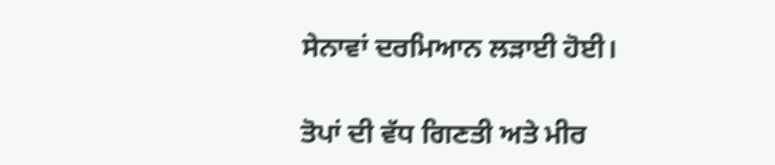ਸੇਨਾਵਾਂ ਦਰਮਿਆਨ ਲੜਾਈ ਹੋਈ।

ਤੋਪਾਂ ਦੀ ਵੱਧ ਗਿਣਤੀ ਅਤੇ ਮੀਰ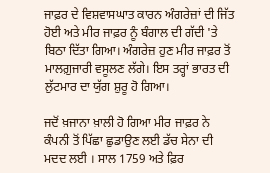ਜਾਫ਼ਰ ਦੇ ਵਿਸ਼ਵਾਸਘਾਤ ਕਾਰਨ ਅੰਗਰੇਜ਼ਾਂ ਦੀ ਜਿੱਤ ਹੋਈ ਅਤੇ ਮੀਰ ਜਾਫ਼ਰ ਨੂੰ ਬੰਗਾਲ ਦੀ ਗੱਦੀ 'ਤੇ ਬਿਠਾ ਦਿੱਤਾ ਗਿਆ। ਅੰਗਰੇਜ਼ ਹੁਣ ਮੀਰ ਜਾਫ਼ਰ ਤੋਂ ਮਾਲਗ਼ੁਜਾਰੀ ਵਸੂਲਣ ਲੱਗੇ। ਇਸ ਤਰ੍ਹਾਂ ਭਾਰਤ ਦੀ ਲੁੱਟਮਾਰ ਦਾ ਯੁੱਗ ਸ਼ੁਰੂ ਹੋ ਗਿਆ।

ਜਦੋਂ ਖ਼ਜਾਨਾ ਖ਼ਾਲੀ ਹੋ ਗਿਆ ਮੀਰ ਜਾਫ਼ਰ ਨੇ ਕੰਪਨੀ ਤੋਂ ਪਿੱਛਾ ਛੁਡਾਉਣ ਲਈ ਡੱਚ ਸੇਨਾ ਦੀ ਮਦਦ ਲਈ । ਸਾਲ 1759 ਅਤੇ ਫ਼ਿਰ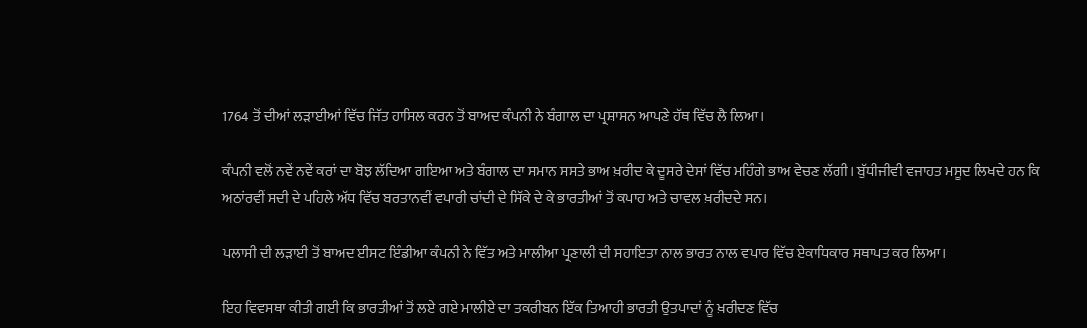1764 ਤੋਂ ਦੀਆਂ ਲੜਾਈਆਂ ਵਿੱਚ ਜਿੱਤ ਹਾਸਿਲ ਕਰਨ ਤੋਂ ਬਾਅਦ ਕੰਪਨੀ ਨੇ ਬੰਗਾਲ ਦਾ ਪ੍ਰਸ਼ਾਸਨ ਆਪਣੇ ਹੱਥ ਵਿੱਚ ਲੈ ਲਿਆ।

ਕੰਪਨੀ ਵਲੋਂ ਨਵੇਂ ਨਵੇਂ ਕਰਾਂ ਦਾ ਬੋਝ ਲੱਦਿਆ ਗਇਆ ਅਤੇ ਬੰਗਾਲ ਦਾ ਸਮਾਨ ਸਸਤੇ ਭਾਅ ਖ਼ਰੀਦ ਕੇ ਦੂਸਰੇ ਦੇਸਾਂ ਵਿੱਚ ਮਹਿੰਗੇ ਭਾਅ ਵੇਚਣ ਲੱਗੀ। ਬੁੱਧੀਜੀਵੀ ਵਜਾਹਤ ਮਸੂਦ ਲਿਖਦੇ ਹਨ ਕਿ ਅਠਾਂਰਵੀਂ ਸਦੀ ਦੇ ਪਹਿਲੇ ਅੱਧ ਵਿੱਚ ਬਰਤਾਨਵੀਂ ਵਪਾਰੀ ਚਾਂਦੀ ਦੇ ਸਿੱਕੇ ਦੇ ਕੇ ਭਾਰਤੀਆਂ ਤੋਂ ਕਪਾਹ ਅਤੇ ਚਾਵਲ ਖ਼ਰੀਦਦੇ ਸਨ।

ਪਲਾਸੀ ਦੀ ਲੜਾਈ ਤੋਂ ਬਾਅਦ ਈਸਟ ਇੰਡੀਆ ਕੰਪਨੀ ਨੇ ਵਿੱਤ ਅਤੇ ਮਾਲੀਆ ਪ੍ਰਣਾਲੀ ਦੀ ਸਹਾਇਤਾ ਨਾਲ ਭਾਰਤ ਨਾਲ ਵਪਾਰ ਵਿੱਚ ਏਕਾਧਿਕਾਰ ਸਥਾਪਤ ਕਰ ਲਿਆ।

ਇਹ ਵਿਵਸਥਾ ਕੀਤੀ ਗਈ ਕਿ ਭਾਰਤੀਆਂ ਤੋਂ ਲਏ ਗਏ ਮਾਲੀਏ ਦਾ ਤਕਰੀਬਨ ਇੱਕ ਤਿਆਹੀ ਭਾਰਤੀ ਉਤਪਾਦਾਂ ਨੂੰ ਖ਼ਰੀਦਣ ਵਿੱਚ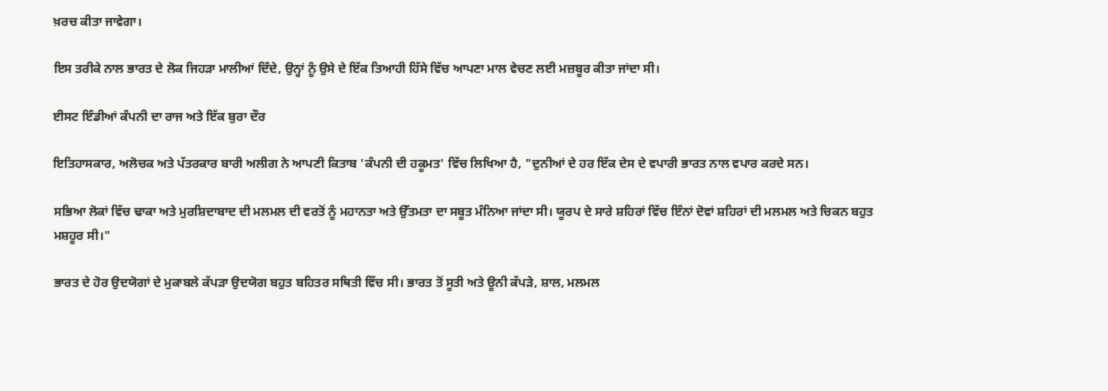ਖ਼ਰਚ ਕੀਤਾ ਜਾਵੇਗਾ।

ਇਸ ਤਰੀਕੇ ਨਾਲ ਭਾਰਤ ਦੇ ਲੋਕ ਜਿਹੜਾ ਮਾਲੀਆਂ ਦਿੰਦੇ, ਉਨ੍ਹਾਂ ਨੂੰ ਉਸੇ ਦੇ ਇੱਕ ਤਿਆਹੀ ਹਿੱਸੇ ਵਿੱਚ ਆਪਣਾ ਮਾਲ ਵੇਚਣ ਲਈ ਮਜ਼ਬੂਰ ਕੀਤਾ ਜਾਂਦਾ ਸੀ।

ਈਸਟ ਇੰਡੀਆਂ ਕੰਪਨੀ ਦਾ ਰਾਜ ਅਤੇ ਇੱਕ ਬੁਰਾ ਦੌਰ

ਇਤਿਹਾਸਕਾਰ, ਅਲੋਚਕ ਅਤੇ ਪੱਤਰਕਾਰ ਬਾਰੀ ਅਲੀਗ ਨੇ ਆਪਣੀ ਕਿਤਾਬ 'ਕੰਪਨੀ ਦੀ ਹਕੂਮਤ' ਵਿੱਚ ਲਿਖਿਆ ਹੈ, "ਦੁਨੀਆਂ ਦੇ ਹਰ ਇੱਕ ਦੇਸ ਦੇ ਵਪਾਰੀ ਭਾਰਤ ਨਾਲ ਵਪਾਰ ਕਰਦੇ ਸਨ।

ਸਭਿਆ ਲੋਕਾਂ ਵਿੱਚ ਢਾਕਾ ਅਤੇ ਮੁਰਸ਼ਿਦਾਬਾਦ ਦੀ ਮਲਮਲ ਦੀ ਵਰਤੋਂ ਨੂੰ ਮਹਾਨਤਾ ਅਤੇ ਉੱਤਮਤਾ ਦਾ ਸਬੂਤ ਮੰਨਿਆ ਜਾਂਦਾ ਸੀ। ਯੂਰਪ ਦੇ ਸਾਰੇ ਸ਼ਹਿਰਾਂ ਵਿੱਚ ਇੰਨਾਂ ਦੋਵਾਂ ਸ਼ਹਿਰਾਂ ਦੀ ਮਲਮਲ ਅਤੇ ਚਿਕਨ ਬਹੁਤ ਮਸ਼ਹੂਰ ਸੀ।"

ਭਾਰਤ ਦੇ ਹੋਰ ਉਦਯੋਗਾਂ ਦੇ ਮੁਕਾਬਲੇ ਕੱਪੜਾ ਉਦਯੋਗ ਬਹੁਤ ਬਹਿਤਰ ਸਥਿਤੀ ਵਿੱਚ ਸੀ। ਭਾਰਤ ਤੋਂ ਸੂਤੀ ਅਤੇ ਊਨੀ ਕੱਪੜੇ, ਸ਼ਾਲ, ਮਲਮਲ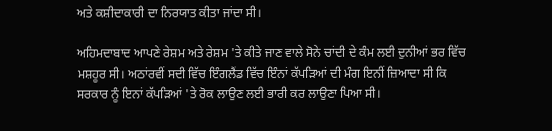ਅਤੇ ਕਸ਼ੀਦਾਕਾਰੀ ਦਾ ਨਿਰਯਾਤ ਕੀਤਾ ਜਾਂਦਾ ਸੀ।

ਅਹਿਮਦਾਬਾਦ ਆਪਣੇ ਰੇਸ਼ਮ ਅਤੇ ਰੇਸ਼ਮ 'ਤੇ ਕੀਤੇ ਜਾਣ ਵਾਲੇ ਸੋਨੇ ਚਾਂਦੀ ਦੇ ਕੰਮ ਲਈ ਦੁਨੀਆਂ ਭਰ ਵਿੱਚ ਮਸ਼ਹੂਰ ਸੀ। ਅਠਾਂਰਵੀਂ ਸਦੀ ਵਿੱਚ ਇੰਗਲੈਂਡ ਵਿੱਚ ਇੰਨਾਂ ਕੱਪੜਿਆਂ ਦੀ ਮੰਗ ਇਨੀਂ ਜ਼ਿਆਦਾ ਸੀ ਕਿ ਸਰਕਾਰ ਨੂੰ ਇਨਾਂ ਕੱਪੜਿਆਂ 'ਤੇ ਰੋਕ ਲਾਉਣ ਲਈ ਭਾਰੀ ਕਰ ਲਾਉਣਾ ਪਿਆ ਸੀ।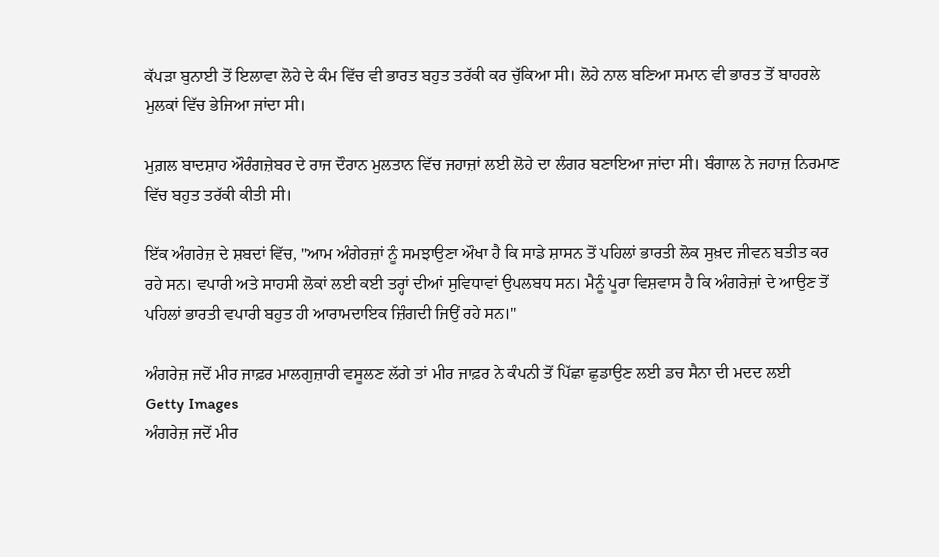ਕੱਪੜਾ ਬੁਨਾਈ ਤੋਂ ਇਲਾਵਾ ਲੋਹੇ ਦੇ ਕੰਮ ਵਿੱਚ ਵੀ ਭਾਰਤ ਬਹੁਤ ਤਰੱਕੀ ਕਰ ਚੁੱਕਿਆ ਸੀ। ਲੋਹੇ ਨਾਲ ਬਣਿਆ ਸਮਾਨ ਵੀ ਭਾਰਤ ਤੋਂ ਬਾਹਰਲੇ ਮੁਲਕਾਂ ਵਿੱਚ ਭੇਜਿਆ ਜਾਂਦਾ ਸੀ।

ਮੁਗ਼ਲ ਬਾਦਸ਼ਾਹ ਔਰੰਗਜ਼ੇਬਰ ਦੇ ਰਾਜ ਦੌਰਾਨ ਮੁਲਤਾਨ ਵਿੱਚ ਜਹਾਜ਼ਾਂ ਲਈ ਲੋਹੇ ਦਾ ਲੰਗਰ ਬਣਾਇਆ ਜਾਂਦਾ ਸੀ। ਬੰਗਾਲ ਨੇ ਜਹਾਜ਼ ਨਿਰਮਾਣ ਵਿੱਚ ਬਹੁਤ ਤਰੱਕੀ ਕੀਤੀ ਸੀ।

ਇੱਕ ਅੰਗਰੇਜ਼ ਦੇ ਸ਼ਬਦਾਂ ਵਿੱਚ, "ਆਮ ਅੰਗੇਰਜ਼ਾਂ ਨੂੰ ਸਮਝਾਉਣਾ ਔਖਾ ਹੈ ਕਿ ਸਾਡੇ ਸ਼ਾਸਨ ਤੋਂ ਪਹਿਲਾਂ ਭਾਰਤੀ ਲੋਕ ਸੁਖ਼ਦ ਜੀਵਨ ਬਤੀਤ ਕਰ ਰਹੇ ਸਨ। ਵਪਾਰੀ ਅਤੇ ਸਾਹਸੀ ਲੋਕਾਂ ਲਈ ਕਈ ਤਰ੍ਹਾਂ ਦੀਆਂ ਸੁਵਿਧਾਵਾਂ ਉਪਲਬਧ ਸਨ। ਮੈਨੂੰ ਪੂਰਾ ਵਿਸ਼ਵਾਸ ਹੈ ਕਿ ਅੰਗਰੇਜ਼ਾਂ ਦੇ ਆਉਣ ਤੋਂ ਪਹਿਲਾਂ ਭਾਰਤੀ ਵਪਾਰੀ ਬਹੁਤ ਹੀ ਆਰਾਮਦਾਇਕ ਜ਼ਿੰਗਦੀ ਜਿਉਂ ਰਹੇ ਸਨ।"

ਅੰਗਰੇਜ਼ ਜਦੋਂ ਮੀਰ ਜਾਫ਼ਰ ਮਾਲਗੁਜ਼ਾਰੀ ਵਸੂਲਣ ਲੱਗੇ ਤਾਂ ਮੀਰ ਜਾਫ਼ਰ ਨੇ ਕੰਪਨੀ ਤੋਂ ਪਿੱਛਾ ਛੁਡਾਉਣ ਲਈ ਡਚ ਸੈਨਾ ਦੀ ਮਦਦ ਲਈ
Getty Images
ਅੰਗਰੇਜ਼ ਜਦੋਂ ਮੀਰ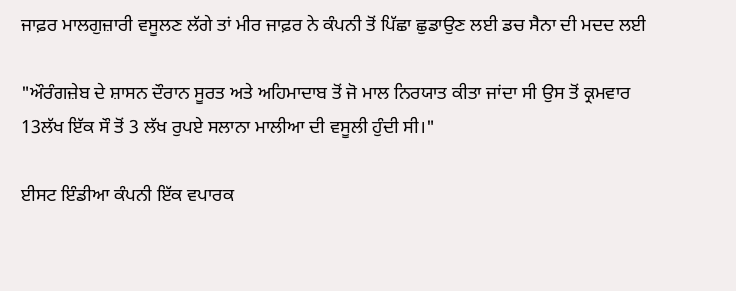ਜਾਫ਼ਰ ਮਾਲਗੁਜ਼ਾਰੀ ਵਸੂਲਣ ਲੱਗੇ ਤਾਂ ਮੀਰ ਜਾਫ਼ਰ ਨੇ ਕੰਪਨੀ ਤੋਂ ਪਿੱਛਾ ਛੁਡਾਉਣ ਲਈ ਡਚ ਸੈਨਾ ਦੀ ਮਦਦ ਲਈ

"ਔਰੰਗਜ਼ੇਬ ਦੇ ਸ਼ਾਸਨ ਦੌਰਾਨ ਸੂਰਤ ਅਤੇ ਅਹਿਮਾਦਾਬ ਤੋਂ ਜੋ ਮਾਲ ਨਿਰਯਾਤ ਕੀਤਾ ਜਾਂਦਾ ਸੀ ਉਸ ਤੋਂ ਕ੍ਰਮਵਾਰ 13ਲੱਖ ਇੱਕ ਸੌ ਤੋਂ 3 ਲੱਖ ਰੁਪਏ ਸਲਾਨਾ ਮਾਲੀਆ ਦੀ ਵਸੂਲੀ ਹੁੰਦੀ ਸੀ।"

ਈਸਟ ਇੰਡੀਆ ਕੰਪਨੀ ਇੱਕ ਵਪਾਰਕ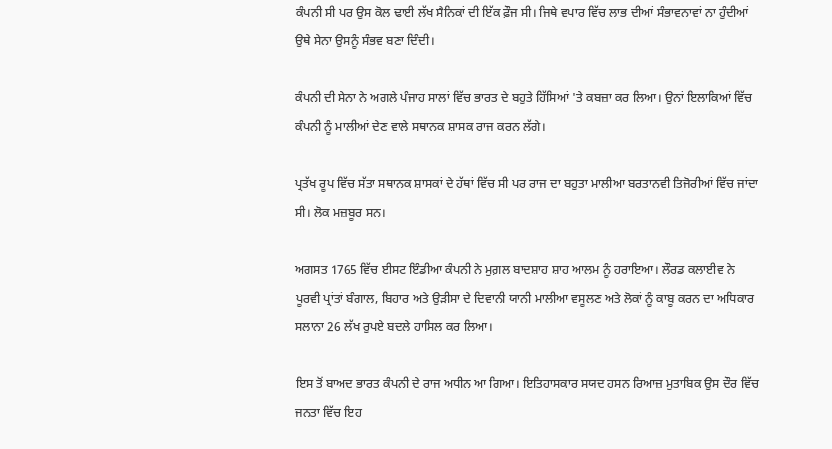ਕੰਪਨੀ ਸੀ ਪਰ ਉਸ ਕੋਲ ਢਾਈ ਲੱਖ ਸੈਨਿਕਾਂ ਦੀ ਇੱਕ ਫ਼ੌਜ ਸੀ। ਜਿਥੇ ਵਪਾਰ ਵਿੱਚ ਲਾਭ ਦੀਆਂ ਸੰਭਾਵਨਾਵਾਂ ਨਾ ਹੁੰਦੀਆਂ ਉਥੇ ਸੇਨਾ ਉਸਨੂੰ ਸੰਭਵ ਬਣਾ ਦਿੰਦੀ।

ਕੰਪਨੀ ਦੀ ਸੇਨਾ ਨੇ ਅਗਲੇ ਪੰਜਾਹ ਸਾਲਾਂ ਵਿੱਚ ਭਾਰਤ ਦੇ ਬਹੁਤੇ ਹਿੱਸਿਆਂ 'ਤੇ ਕਬਜ਼ਾ ਕਰ ਲਿਆ। ਉਨਾਂ ਇਲਾਕਿਆਂ ਵਿੱਚ ਕੰਪਨੀ ਨੂੰ ਮਾਲੀਆਂ ਦੇਣ ਵਾਲੇ ਸਥਾਨਕ ਸ਼ਾਸਕ ਰਾਜ ਕਰਨ ਲੱਗੇ।

ਪ੍ਰਤੱਖ ਰੂਪ ਵਿੱਚ ਸੱਤਾ ਸਥਾਨਕ ਸ਼ਾਸਕਾਂ ਦੇ ਹੱਥਾਂ ਵਿੱਚ ਸੀ ਪਰ ਰਾਜ ਦਾ ਬਹੁਤਾ ਮਾਲੀਆ ਬਰਤਾਨਵੀ ਤਿਜੋਰੀਆਂ ਵਿੱਚ ਜਾਂਦਾ ਸੀ। ਲੋਕ ਮਜ਼ਬੂਰ ਸਨ।

ਅਗਸਤ 1765 ਵਿੱਚ ਈਸਟ ਇੰਡੀਆ ਕੰਪਨੀ ਨੇ ਮੁਗ਼ਲ ਬਾਦਸ਼ਾਹ ਸ਼ਾਹ ਆਲਮ ਨੂੰ ਹਰਾਇਆ। ਲੌਰਡ ਕਲਾਈਵ ਨੇ ਪੂਰਵੀ ਪ੍ਰਾਂਤਾਂ ਬੰਗਾਲ, ਬਿਹਾਰ ਅਤੇ ਉੜੀਸਾ ਦੇ ਦਿਵਾਨੀ ਯਾਨੀ ਮਾਲੀਆ ਵਸੂਲਣ ਅਤੇ ਲੋਕਾਂ ਨੂੰ ਕਾਬੂ ਕਰਨ ਦਾ ਅਧਿਕਾਰ ਸਲਾਨਾ 26 ਲੱਖ ਰੁਪਏ ਬਦਲੇ ਹਾਸਿਲ ਕਰ ਲਿਆ।

ਇਸ ਤੋਂ ਬਾਅਦ ਭਾਰਤ ਕੰਪਨੀ ਦੇ ਰਾਜ ਅਧੀਨ ਆ ਗਿਆ। ਇਤਿਹਾਸਕਾਰ ਸਯਦ ਹਸਨ ਰਿਆਜ਼ ਮੁਤਾਬਿਕ ਉਸ ਦੌਰ ਵਿੱਚ ਜਨਤਾ ਵਿੱਚ ਇਹ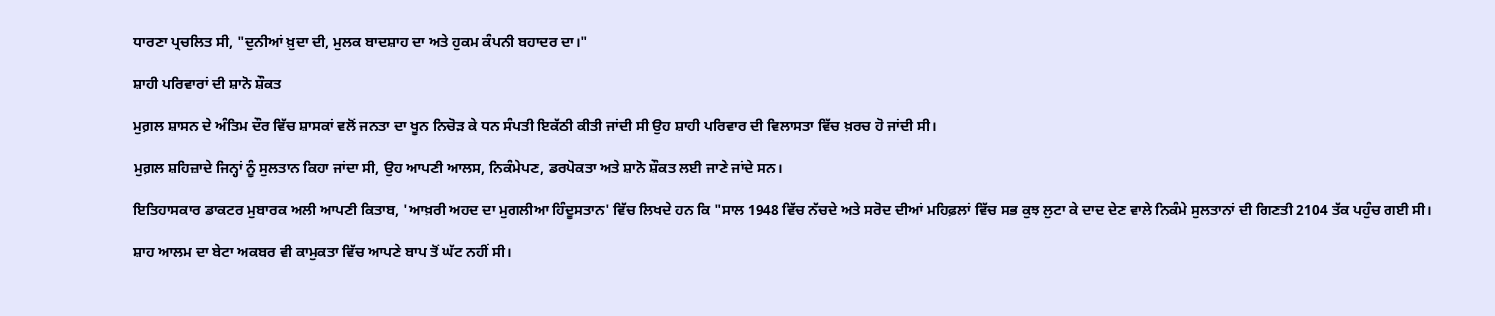ਧਾਰਣਾ ਪ੍ਰਚਲਿਤ ਸੀ, "ਦੁਨੀਆਂ ਖ਼ੁਦਾ ਦੀ, ਮੁਲਕ ਬਾਦਸ਼ਾਹ ਦਾ ਅਤੇ ਹੁਕਮ ਕੰਪਨੀ ਬਹਾਦਰ ਦਾ।"

ਸ਼ਾਹੀ ਪਰਿਵਾਰਾਂ ਦੀ ਸ਼ਾਨੋ ਸ਼ੌਕਤ

ਮੁਗ਼ਲ ਸ਼ਾਸਨ ਦੇ ਅੰਤਿਮ ਦੌਰ ਵਿੱਚ ਸ਼ਾਸਕਾਂ ਵਲੋਂ ਜਨਤਾ ਦਾ ਖੂਨ ਨਿਚੋੜ ਕੇ ਧਨ ਸੰਪਤੀ ਇਕੱਠੀ ਕੀਤੀ ਜਾਂਦੀ ਸੀ ਉਹ ਸ਼ਾਹੀ ਪਰਿਵਾਰ ਦੀ ਵਿਲਾਸਤਾ ਵਿੱਚ ਖ਼ਰਚ ਹੋ ਜਾਂਦੀ ਸੀ।

ਮੁਗ਼ਲ ਸ਼ਹਿਜ਼ਾਦੇ ਜਿਨ੍ਹਾਂ ਨੂੰ ਸੁਲਤਾਨ ਕਿਹਾ ਜਾਂਦਾ ਸੀ, ਉਹ ਆਪਣੀ ਆਲਸ, ਨਿਕੰਮੇਪਣ, ਡਰਪੋਕਤਾ ਅਤੇ ਸ਼ਾਨੋ ਸ਼ੌਕਤ ਲਈ ਜਾਣੇ ਜਾਂਦੇ ਸਨ।

ਇਤਿਹਾਸਕਾਰ ਡਾਕਟਰ ਮੁਬਾਰਕ ਅਲੀ ਆਪਣੀ ਕਿਤਾਬ, 'ਆਖ਼ਰੀ ਅਹਦ ਦਾ ਮੁਗਲੀਆ ਹਿੰਦੂਸਤਾਨ' ਵਿੱਚ ਲਿਖਦੇ ਹਨ ਕਿ "ਸਾਲ 1948 ਵਿੱਚ ਨੱਚਦੇ ਅਤੇ ਸਰੋਦ ਦੀਆਂ ਮਹਿਫ਼ਲਾਂ ਵਿੱਚ ਸਭ ਕੁਝ ਲੁਟਾ ਕੇ ਦਾਦ ਦੇਣ ਵਾਲੇ ਨਿਕੰਮੇ ਸੁਲਤਾਨਾਂ ਦੀ ਗਿਣਤੀ 2104 ਤੱਕ ਪਹੁੰਚ ਗਈ ਸੀ।

ਸ਼ਾਹ ਆਲਮ ਦਾ ਬੇਟਾ ਅਕਬਰ ਵੀ ਕਾਮੁਕਤਾ ਵਿੱਚ ਆਪਣੇ ਬਾਪ ਤੋਂ ਘੱਟ ਨਹੀਂ ਸੀ।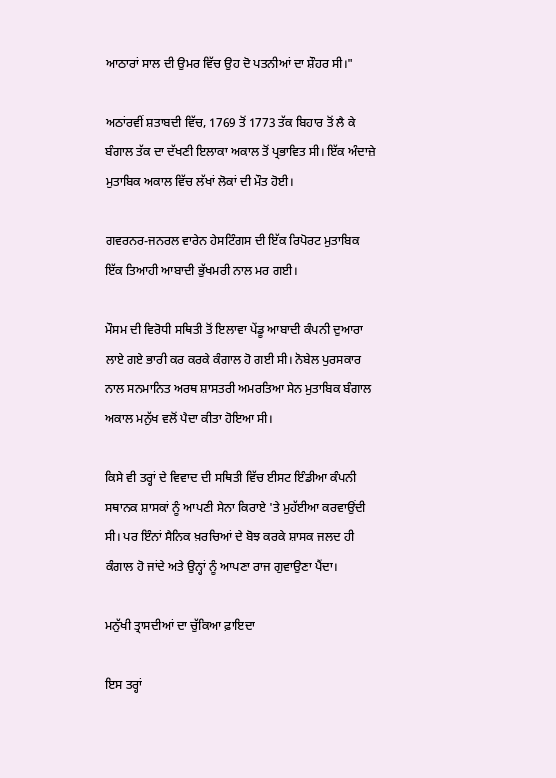ਆਠਾਰਾਂ ਸਾਲ ਦੀ ਉਮਰ ਵਿੱਚ ਉਹ ਦੋ ਪਤਨੀਆਂ ਦਾ ਸ਼ੌਹਰ ਸੀ।"

ਅਠਾਂਰਵੀਂ ਸ਼ਤਾਬਦੀ ਵਿੱਚ, 1769 ਤੋਂ 1773 ਤੱਕ ਬਿਹਾਰ ਤੋਂ ਲੈ ਕੇ ਬੰਗਾਲ ਤੱਕ ਦਾ ਦੱਖਣੀ ਇਲਾਕਾ ਅਕਾਲ ਤੋਂ ਪ੍ਰਭਾਵਿਤ ਸੀ। ਇੱਕ ਅੰਦਾਜ਼ੇ ਮੁਤਾਬਿਕ ਅਕਾਲ ਵਿੱਚ ਲੱਖਾਂ ਲੋਕਾਂ ਦੀ ਮੌਤ ਹੋਈ।

ਗਵਰਨਰ-ਜਨਰਲ ਵਾਰੇਨ ਹੇਸਟਿੰਗਸ ਦੀ ਇੱਕ ਰਿਪੋਰਟ ਮੁਤਾਬਿਕ ਇੱਕ ਤਿਆਹੀ ਆਬਾਦੀ ਭੁੱਖਮਰੀ ਨਾਲ ਮਰ ਗਈ।

ਮੌਸਮ ਦੀ ਵਿਰੋਧੀ ਸਥਿਤੀ ਤੋਂ ਇਲਾਵਾ ਪੇਂਡੂ ਆਬਾਦੀ ਕੰਪਨੀ ਦੁਆਰਾ ਲਾਏ ਗਏ ਭਾਰੀ ਕਰ ਕਰਕੇ ਕੰਗਾਲ ਹੋ ਗਈ ਸੀ। ਨੋਬੇਲ ਪੁਰਸਕਾਰ ਨਾਲ ਸਨਮਾਨਿਤ ਅਰਥ ਸ਼ਾਸਤਰੀ ਅਮਰਤਿਆ ਸੇਨ ਮੁਤਾਬਿਕ ਬੰਗਾਲ ਅਕਾਲ ਮਨੁੱਖ ਵਲੋਂ ਪੈਦਾ ਕੀਤਾ ਹੋਇਆ ਸੀ।

ਕਿਸੇ ਵੀ ਤਰ੍ਹਾਂ ਦੇ ਵਿਵਾਦ ਦੀ ਸਥਿਤੀ ਵਿੱਚ ਈਸਟ ਇੰਡੀਆ ਕੰਪਨੀ ਸਥਾਨਕ ਸ਼ਾਸਕਾਂ ਨੂੰ ਆਪਣੀ ਸੇਨਾ ਕਿਰਾਏ 'ਤੇ ਮੁਹੱਈਆ ਕਰਵਾਉਂਦੀ ਸੀ। ਪਰ ਇੰਨਾਂ ਸੈਨਿਕ ਖ਼ਰਚਿਆਂ ਦੇ ਬੋਝ ਕਰਕੇ ਸ਼ਾਸਕ ਜਲਦ ਹੀ ਕੰਗਾਲ ਹੋ ਜਾਂਦੇ ਅਤੇ ਉਨ੍ਹਾਂ ਨੂੰ ਆਪਣਾ ਰਾਜ ਗੁਵਾਉਣਾ ਪੈਂਦਾ।

ਮਨੁੱਖੀ ਤ੍ਰਾਸਦੀਆਂ ਦਾ ਚੁੱਕਿਆ ਫ਼ਾਇਦਾ

ਇਸ ਤਰ੍ਹਾਂ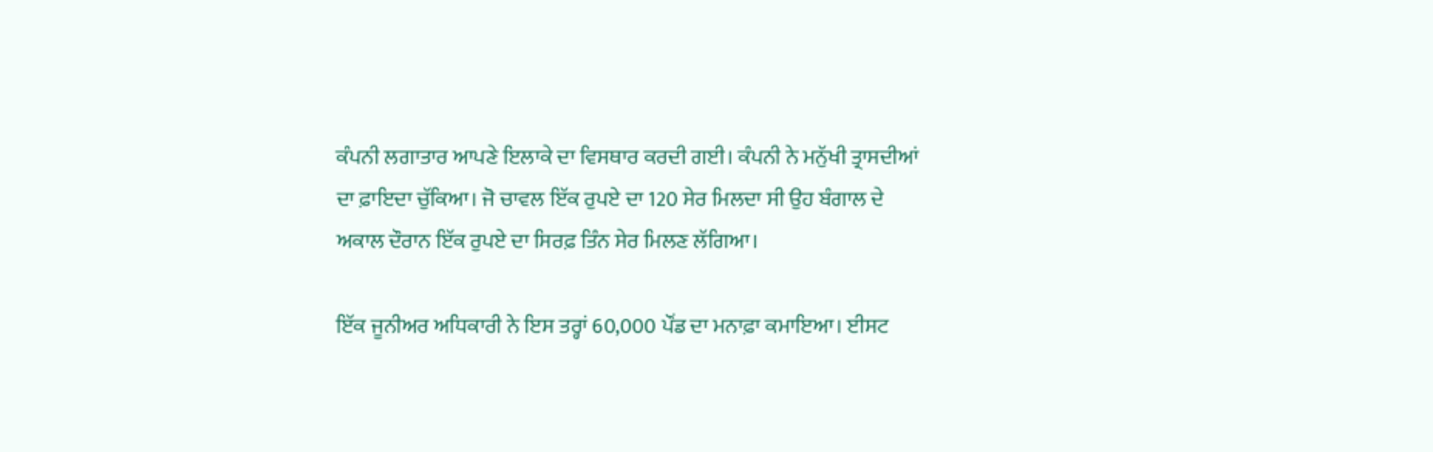ਕੰਪਨੀ ਲਗਾਤਾਰ ਆਪਣੇ ਇਲਾਕੇ ਦਾ ਵਿਸਥਾਰ ਕਰਦੀ ਗਈ। ਕੰਪਨੀ ਨੇ ਮਨੁੱਖੀ ਤ੍ਰਾਸਦੀਆਂ ਦਾ ਫ਼ਾਇਦਾ ਚੁੱਕਿਆ। ਜੋ ਚਾਵਲ ਇੱਕ ਰੁਪਏ ਦਾ 120 ਸੇਰ ਮਿਲਦਾ ਸੀ ਉਹ ਬੰਗਾਲ ਦੇ ਅਕਾਲ ਦੌਰਾਨ ਇੱਕ ਰੁਪਏ ਦਾ ਸਿਰਫ਼ ਤਿੰਨ ਸੇਰ ਮਿਲਣ ਲੱਗਿਆ।

ਇੱਕ ਜੂਨੀਅਰ ਅਧਿਕਾਰੀ ਨੇ ਇਸ ਤਰ੍ਹਾਂ 60,000 ਪੌਂਡ ਦਾ ਮਨਾਫ਼ਾ ਕਮਾਇਆ। ਈਸਟ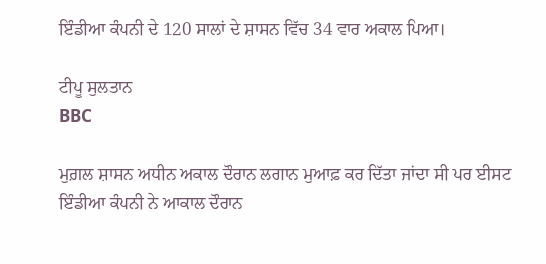ਇੰਡੀਆ ਕੰਪਨੀ ਦੇ 120 ਸਾਲਾਂ ਦੇ ਸ਼ਾਸਨ ਵਿੱਚ 34 ਵਾਰ ਅਕਾਲ ਪਿਆ।

ਟੀਪੂ ਸੁਲਤਾਨ
BBC

ਮੁਗ਼ਲ ਸ਼ਾਸਨ ਅਧੀਨ ਅਕਾਲ ਦੌਰਾਨ ਲਗਾਨ ਮੁਆਫ਼ ਕਰ ਦਿੱਤਾ ਜਾਂਦਾ ਸੀ ਪਰ ਈਸਟ ਇੰਡੀਆ ਕੰਪਨੀ ਨੇ ਆਕਾਲ ਦੌਰਾਨ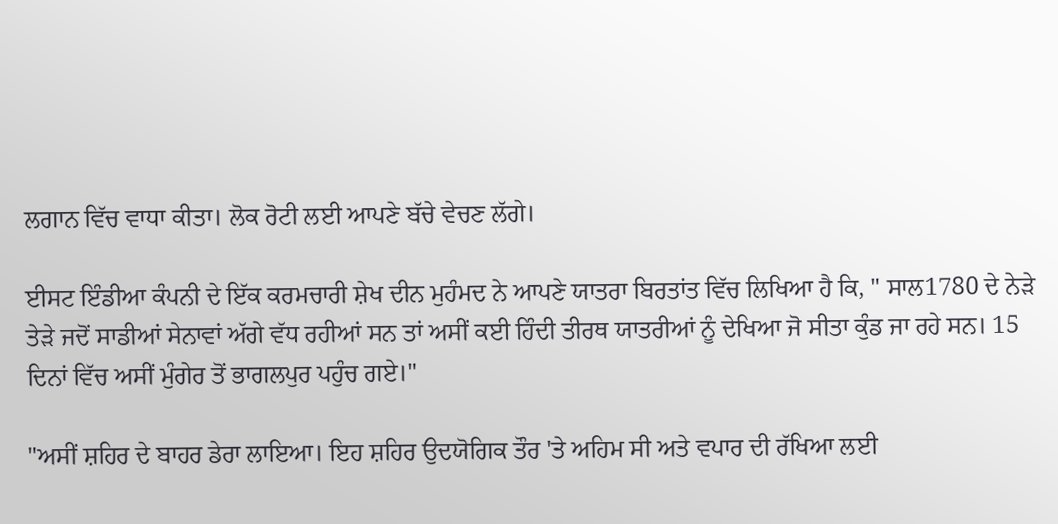ਲਗਾਨ ਵਿੱਚ ਵਾਧਾ ਕੀਤਾ। ਲੋਕ ਰੋਟੀ ਲਈ ਆਪਣੇ ਬੱਚੇ ਵੇਚਣ ਲੱਗੇ।

ਈਸਟ ਇੰਡੀਆ ਕੰਪਨੀ ਦੇ ਇੱਕ ਕਰਮਚਾਰੀ ਸ਼ੇਖ ਦੀਨ ਮੁਹੰਮਦ ਨੇ ਆਪਣੇ ਯਾਤਰਾ ਬਿਰਤਾਂਤ ਵਿੱਚ ਲਿਖਿਆ ਹੈ ਕਿ, " ਸਾਲ1780 ਦੇ ਨੇੜੇ ਤੇੜੇ ਜਦੋਂ ਸਾਡੀਆਂ ਸੇਨਾਵਾਂ ਅੱਗੇ ਵੱਧ ਰਹੀਆਂ ਸਨ ਤਾਂ ਅਸੀਂ ਕਈ ਹਿੰਦੀ ਤੀਰਥ ਯਾਤਰੀਆਂ ਨੂੰ ਦੇਖਿਆ ਜੋ ਸੀਤਾ ਕੁੰਡ ਜਾ ਰਹੇ ਸਨ। 15 ਦਿਨਾਂ ਵਿੱਚ ਅਸੀਂ ਮੁੰਗੇਰ ਤੋਂ ਭਾਗਲਪੁਰ ਪਹੁੰਚ ਗਏ।"

"ਅਸੀਂ ਸ਼ਹਿਰ ਦੇ ਬਾਹਰ ਡੇਰਾ ਲਾਇਆ। ਇਹ ਸ਼ਹਿਰ ਉਦਯੋਗਿਕ ਤੌਰ 'ਤੇ ਅਹਿਮ ਸੀ ਅਤੇ ਵਪਾਰ ਦੀ ਰੱਖਿਆ ਲਈ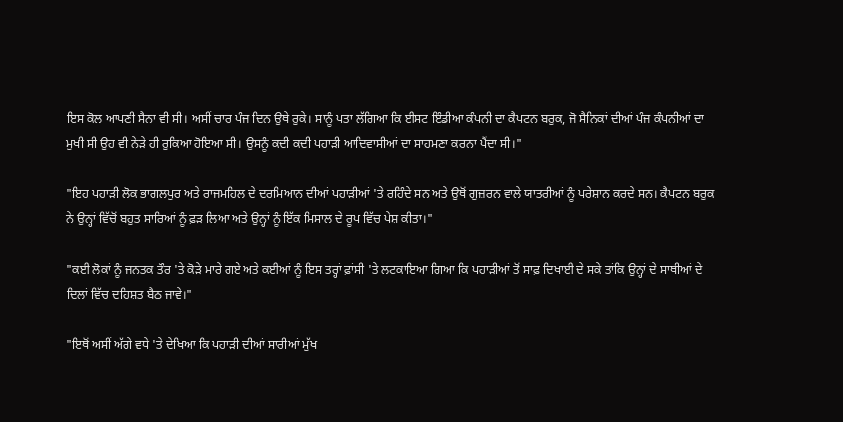ਇਸ ਕੋਲ ਆਪਣੀ ਸੈਨਾ ਵੀ ਸੀ। ਅਸੀਂ ਚਾਰ ਪੰਜ ਦਿਨ ਉਥੇ ਰੁਕੇ। ਸਾਨੂੰ ਪਤਾ ਲੱਗਿਆ ਕਿ ਈਸਟ ਇੰਡੀਆ ਕੰਪਨੀ ਦਾ ਕੈਪਟਨ ਬਰੁਕ, ਜੋ ਸੈਨਿਕਾਂ ਦੀਆਂ ਪੰਜ ਕੰਪਨੀਆਂ ਦਾ ਮੁਖੀ ਸੀ ਉਹ ਵੀ ਨੇੜੇ ਹੀ ਰੁਕਿਆ ਹੋਇਆ ਸੀ। ਉਸਨੂੰ ਕਦੀ ਕਦੀ ਪਹਾੜੀ ਆਦਿਵਾਸੀਆਂ ਦਾ ਸਾਹਮਣਾ ਕਰਨਾ ਪੈਂਦਾ ਸੀ।"

"ਇਹ ਪਹਾੜੀ ਲੋਕ ਭਾਗਲਪੁਰ ਅਤੇ ਰਾਜਮਹਿਲ ਦੇ ਦਰਮਿਆਨ ਦੀਆਂ ਪਹਾੜੀਆਂ 'ਤੇ ਰਹਿੰਦੇ ਸਨ ਅਤੇ ਉਥੋਂ ਗੁਜ਼ਰਨ ਵਾਲੇ ਯਾਤਰੀਆਂ ਨੂੰ ਪਰੇਸ਼ਾਨ ਕਰਦੇ ਸਨ। ਕੈਪਟਨ ਬਰੁਕ ਨੇ ਉਨ੍ਹਾਂ ਵਿੱਚੋਂ ਬਹੁਤ ਸਾਰਿਆਂ ਨੂੰ ਫ਼ੜ ਲਿਆ ਅਤੇ ਉਨ੍ਹਾਂ ਨੂੰ ਇੱਕ ਮਿਸਾਲ ਦੇ ਰੂਪ ਵਿੱਚ ਪੇਸ਼ ਕੀਤਾ।"

"ਕਈ ਲੋਕਾਂ ਨੂੰ ਜਨਤਕ ਤੌਰ 'ਤੇ ਕੋੜੇ ਮਾਰੇ ਗਏ ਅਤੇ ਕਈਆਂ ਨੂੰ ਇਸ ਤਰ੍ਹਾਂ ਫ਼ਾਂਸੀ 'ਤੇ ਲਟਕਾਇਆ ਗਿਆ ਕਿ ਪਹਾੜੀਆਂ ਤੋਂ ਸਾਫ਼ ਦਿਖਾਈ ਦੇ ਸਕੇ ਤਾਂਕਿ ਉਨ੍ਹਾਂ ਦੇ ਸਾਥੀਆਂ ਦੇ ਦਿਲਾਂ ਵਿੱਚ ਦਹਿਸ਼ਤ ਬੈਠ ਜਾਵੇ।"

"ਇਥੋਂ ਅਸੀਂ ਅੱਗੇ ਵਧੇ 'ਤੇ ਦੇਖਿਆ ਕਿ ਪਹਾੜੀ ਦੀਆਂ ਸਾਰੀਆਂ ਮੁੱਖ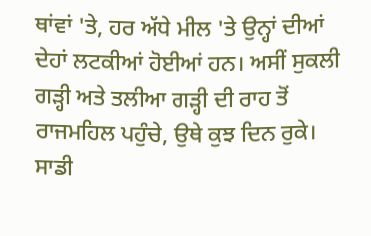ਥਾਂਵਾਂ 'ਤੇ, ਹਰ ਅੱਧੇ ਮੀਲ 'ਤੇ ਉਨ੍ਹਾਂ ਦੀਆਂ ਦੇਹਾਂ ਲਟਕੀਆਂ ਹੋਈਆਂ ਹਨ। ਅਸੀਂ ਸੁਕਲੀ ਗੜ੍ਹੀ ਅਤੇ ਤਲੀਆ ਗੜ੍ਹੀ ਦੀ ਰਾਹ ਤੋਂ ਰਾਜਮਹਿਲ ਪਹੁੰਚੇ, ਉਥੇ ਕੁਝ ਦਿਨ ਰੁਕੇ। ਸਾਡੀ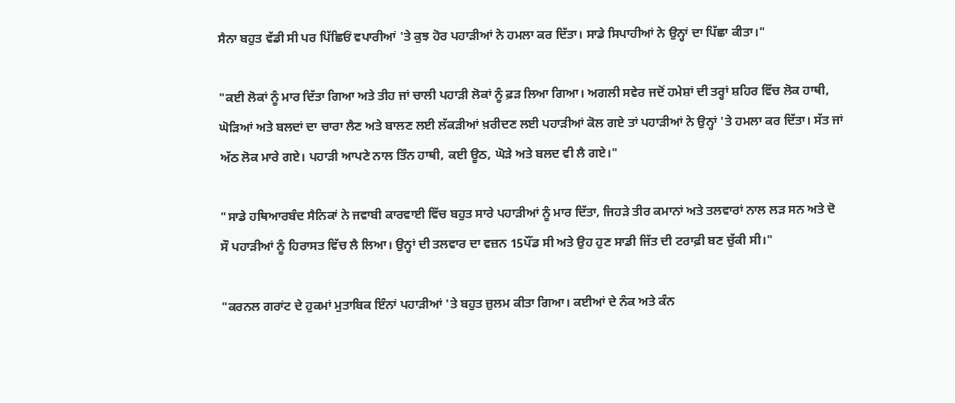ਸੈਨਾ ਬਹੁਤ ਵੱਡੀ ਸੀ ਪਰ ਪਿੱਛਿਓਂ ਵਪਾਰੀਆਂ 'ਤੇ ਕੁਝ ਹੋਰ ਪਹਾੜੀਆਂ ਨੇ ਹਮਲਾ ਕਰ ਦਿੱਤਾ। ਸਾਡੇ ਸਿਪਾਹੀਆਂ ਨੇ ਉਨ੍ਹਾਂ ਦਾ ਪਿੱਛਾ ਕੀਤਾ।"

"ਕਈ ਲੋਕਾਂ ਨੂੰ ਮਾਰ ਦਿੱਤਾ ਗਿਆ ਅਤੇ ਤੀਹ ਜਾਂ ਚਾਲੀ ਪਹਾੜੀ ਲੋਕਾਂ ਨੂੰ ਫ਼ੜ ਲਿਆ ਗਿਆ। ਅਗਲੀ ਸਵੇਰ ਜਦੋਂ ਹਮੇਸ਼ਾਂ ਦੀ ਤਰ੍ਹਾਂ ਸ਼ਹਿਰ ਵਿੱਚ ਲੋਕ ਹਾਥੀ, ਘੋੜਿਆਂ ਅਤੇ ਬਲਦਾਂ ਦਾ ਚਾਰਾ ਲੈਣ ਅਤੇ ਬਾਲਣ ਲਈ ਲੱਕੜੀਆਂ ਖ਼ਰੀਦਣ ਲਈ ਪਹਾੜੀਆਂ ਕੋਲ ਗਏ ਤਾਂ ਪਹਾੜੀਆਂ ਨੇ ਉਨ੍ਹਾਂ 'ਤੇ ਹਮਲਾ ਕਰ ਦਿੱਤਾ। ਸੱਤ ਜਾਂ ਅੱਠ ਲੋਕ ਮਾਰੇ ਗਏ। ਪਹਾੜੀ ਆਪਣੇ ਨਾਲ ਤਿੰਨ ਹਾਥੀ, ਕਈ ਊਠ, ਘੋੜੇ ਅਤੇ ਬਲਦ ਵੀ ਲੈ ਗਏ।"

"ਸਾਡੇ ਹਥਿਆਰਬੰਦ ਸੈਨਿਕਾਂ ਨੇ ਜਵਾਬੀ ਕਾਰਵਾਈ ਵਿੱਚ ਬਹੁਤ ਸਾਰੇ ਪਹਾੜੀਆਂ ਨੂੰ ਮਾਰ ਦਿੱਤਾ, ਜਿਹੜੇ ਤੀਰ ਕਮਾਨਾਂ ਅਤੇ ਤਲਵਾਰਾਂ ਨਾਲ ਲੜ ਸਨ ਅਤੇ ਦੋ ਸੌ ਪਹਾੜੀਆਂ ਨੂੰ ਹਿਰਾਸਤ ਵਿੱਚ ਲੈ ਲਿਆ। ਉਨ੍ਹਾਂ ਦੀ ਤਲਵਾਰ ਦਾ ਵਜ਼ਨ 15ਪੌਂਡ ਸੀ ਅਤੇ ਉਹ ਹੁਣ ਸਾਡੀ ਜਿੱਤ ਦੀ ਟਰਾਫ਼ੀ ਬਣ ਚੁੱਕੀ ਸੀ।"

"ਕਰਨਲ ਗਰਾਂਟ ਦੇ ਹੁਕਮਾਂ ਮੁਤਾਬਿਕ ਇੰਨਾਂ ਪਹਾੜੀਆਂ 'ਤੇ ਬਹੁਤ ਜ਼ੁਲਮ ਕੀਤਾ ਗਿਆ। ਕਈਆਂ ਦੇ ਨੰਕ ਅਤੇ ਕੰਨ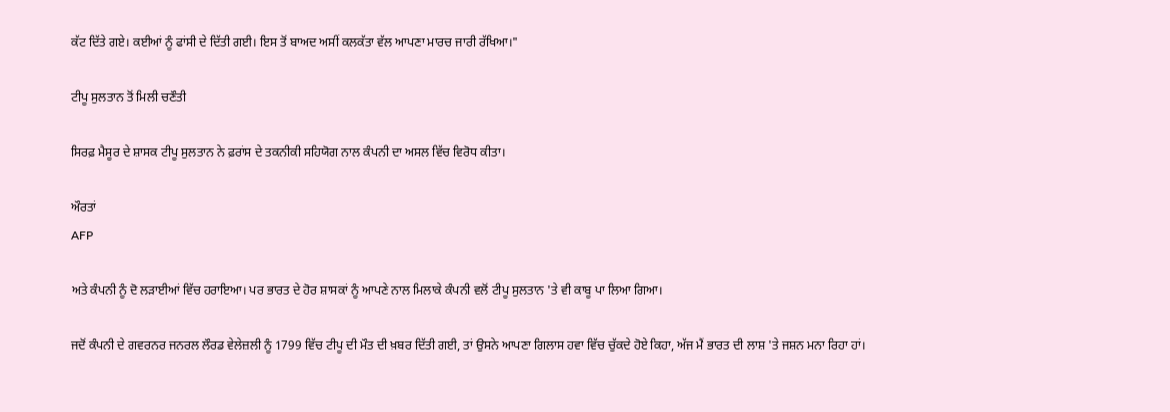ਕੱਟ ਦਿੱਤੇ ਗਏ। ਕਈਆਂ ਨੂੰ ਫਾਂਸੀ ਦੇ ਦਿੱਤੀ ਗਈ। ਇਸ ਤੋਂ ਬਾਅਦ ਅਸੀਂ ਕਲਕੱਤਾ ਵੱਲ ਆਪਣਾ ਮਾਰਚ ਜਾਰੀ ਰੱਖਿਆ।"

ਟੀਪੂ ਸੁਲਤਾਨ ਤੋਂ ਮਿਲੀ ਚਣੌਤੀ

ਸਿਰਫ਼ ਮੈਸੂਰ ਦੇ ਸ਼ਾਸਕ ਟੀਪੂ ਸੁਲਤਾਨ ਨੇ ਫ਼ਰਾਂਸ ਦੇ ਤਕਨੀਕੀ ਸਹਿਯੋਗ ਨਾਲ ਕੰਪਨੀ ਦਾ ਅਸਲ ਵਿੱਚ ਵਿਰੋਧ ਕੀਤਾ।

ਔਰਤਾਂ
AFP

ਅਤੇ ਕੰਪਨੀ ਨੂੰ ਦੋ ਲੜਾਈਆਂ ਵਿੱਚ ਹਰਾਇਆ। ਪਰ ਭਾਰਤ ਦੇ ਹੋਰ ਸ਼ਾਸਕਾਂ ਨੂੰ ਆਪਣੇ ਨਾਲ ਮਿਲਾਕੇ ਕੰਪਨੀ ਵਲੋਂ ਟੀਪੂ ਸੁਲਤਾਨ 'ਤੇ ਵੀ ਕਾਬੂ ਪਾ ਲਿਆ ਗਿਆ।

ਜਦੋਂ ਕੰਪਨੀ ਦੇ ਗਵਰਨਰ ਜਨਰਲ ਲੌਰਡ ਵੇਲੇਜ਼ਲੀ ਨੂੰ 1799 ਵਿੱਚ ਟੀਪੂ ਦੀ ਮੌਤ ਦੀ ਖ਼ਬਰ ਦਿੱਤੀ ਗਈ, ਤਾਂ ਉਸਨੇ ਆਪਣਾ ਗਿਲਾਸ ਹਵਾ ਵਿੱਚ ਚੁੱਕਦੇ ਹੋਏ ਕਿਹਾ, ਅੱਜ ਮੈਂ ਭਾਰਤ ਦੀ ਲਾਸ਼ 'ਤੇ ਜਸ਼ਨ ਮਨਾ ਰਿਹਾ ਹਾਂ।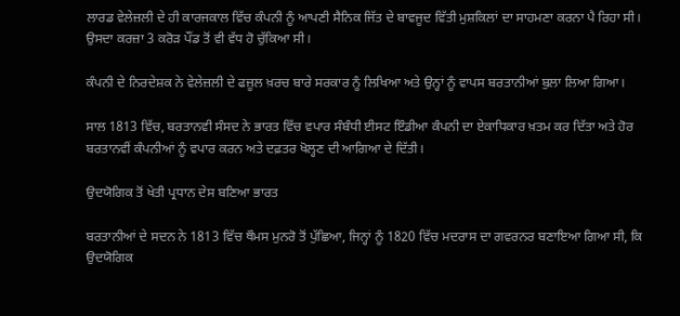ਲਾਰਡ ਵੇਲੇਜ਼ਲੀ ਦੇ ਹੀ ਕਾਰਜਕਾਲ ਵਿੱਚ ਕੰਪਨੀ ਨੂੰ ਆਪਣੀ ਸੈਨਿਕ ਜਿੱਤ ਦੇ ਬਾਵਜੂਦ ਵਿੱਤੀ ਮੁਸ਼ਕਿਲਾਂ ਦਾ ਸਾਹਮਣਾ ਕਰਨਾ ਪੈ ਰਿਹਾ ਸੀ। ਉਸਦਾ ਕਰਜ਼ਾ 3 ਕਰੋੜ ਪੌਂਡ ਤੋਂ ਵੀ ਵੱਧ ਹੋ ਚੁੱਕਿਆ ਸੀ।

ਕੰਪਨੀ ਦੇ ਨਿਰਦੇਸ਼ਕ ਨੇ ਵੇਲੇਜ਼ਲੀ ਦੇ ਫਜ਼ੂਲ ਖ਼ਰਚ ਬਾਰੇ ਸਰਕਾਰ ਨੂੰ ਲਿਖਿਆ ਅਤੇ ਉਨ੍ਹਾਂ ਨੂੰ ਵਾਪਸ ਬਰਤਾਨੀਆਂ ਬੁਲਾ ਲਿਆ ਗਿਆ।

ਸਾਲ 1813 ਵਿੱਚ, ਬਰਤਾਨਵੀ ਸੰਸਦ ਨੇ ਭਾਰਤ ਵਿੱਚ ਵਪਾਰ ਸੰਬੰਧੀ ਈਸਟ ਇੰਡੀਆ ਕੰਪਨੀ ਦਾ ਏਕਾਧਿਕਾਰ ਖ਼ਤਮ ਕਰ ਦਿੱਤਾ ਅਤੇ ਹੋਰ ਬਰਤਾਨਵੀਂ ਕੰਪਨੀਆਂ ਨੂੰ ਵਪਾਰ ਕਰਨ ਅਤੇ ਦਫ਼ਤਰ ਖੋਲ੍ਹਣ ਦੀ ਆਗਿਆ ਦੇ ਦਿੱਤੀ।

ਉਦਯੋਗਿਕ ਤੋਂ ਖੇਤੀ ਪ੍ਰਧਾਨ ਦੇਸ ਬਣਿਆ ਭਾਰਤ

ਬਰਤਾਨੀਆਂ ਦੇ ਸਦਨ ਨੇ 1813 ਵਿੱਚ ਥੌਮਸ ਮੁਨਰੋ ਤੋਂ ਪੁੱਛਿਆ, ਜਿਨ੍ਹਾਂ ਨੂੰ 1820 ਵਿੱਚ ਮਦਰਾਸ ਦਾ ਗਵਰਨਰ ਬਣਾਇਆ ਗਿਆ ਸੀ, ਕਿ ਉਦਯੋਗਿਕ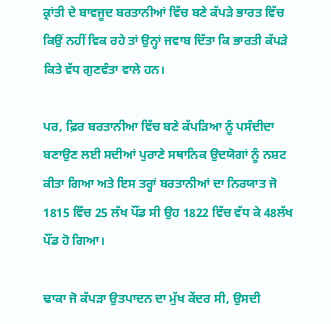ਕ੍ਰਾਂਤੀ ਦੇ ਬਾਵਜੂਦ ਬਰਤਾਨੀਆਂ ਵਿੱਚ ਬਣੇ ਕੱਪੜੇ ਭਾਰਤ ਵਿੱਚ ਕਿਉਂ ਨਹੀਂ ਵਿਕ ਰਹੇ ਤਾਂ ਉਨ੍ਹਾਂ ਜਵਾਬ ਦਿੱਤਾ ਕਿ ਭਾਰਤੀ ਕੱਪੜੇ ਕਿਤੇ ਵੱਧ ਗੁਣਵੰਤਾ ਵਾਲੇ ਹਨ।

ਪਰ, ਫ਼ਿਰ ਬਰਤਾਨੀਆ ਵਿੱਚ ਬਣੇ ਕੱਪੜਿਆ ਨੂੰ ਪਸੰਦੀਦਾ ਬਣਾਉਣ ਲਈ ਸਦੀਆਂ ਪੁਰਾਣੇ ਸਥਾਨਿਕ ਉਦਯੋਗਾਂ ਨੂੰ ਨਸ਼ਟ ਕੀਤਾ ਗਿਆ ਅਤੇ ਇਸ ਤਰ੍ਹਾਂ ਬਰਤਾਨੀਆਂ ਦਾ ਨਿਰਯਾਤ ਜੋ 1815 ਵਿੱਚ 25 ਲੱਖ ਪੌਂਡ ਸੀ ਉਹ 1822 ਵਿੱਚ ਵੱਧ ਕੇ 48ਲੱਖ ਪੌਂਡ ਹੋ ਗਿਆ।

ਢਾਕਾ ਜੋ ਕੱਪੜਾ ਉਤਪਾਦਨ ਦਾ ਮੁੱਖ ਕੇਂਦਰ ਸੀ, ਉਸਦੀ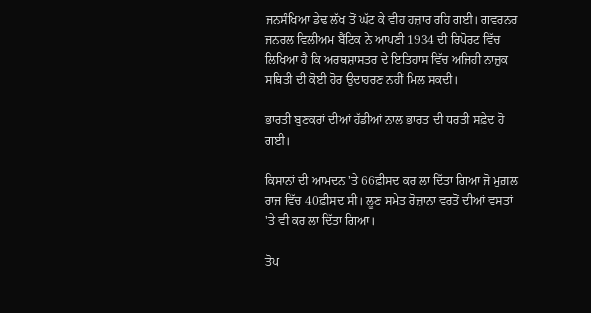ਜਨਸੰਖਿਆ ਡੇਢ ਲੱਖ ਤੋਂ ਘੱਟ ਕੇ ਵੀਹ ਹਜ਼ਾਰ ਰਹਿ ਗਈ। ਗਵਰਨਰ ਜਨਰਲ ਵਿਲੀਅਮ ਬੈਂਟਿਕ ਨੇ ਆਪਣੀ 1934 ਦੀ ਰਿਪੋਰਟ ਵਿੱਚ ਲਿਖਿਆ ਹੈ ਕਿ ਅਰਥਸ਼ਾਸਤਰ ਦੇ ਇਤਿਹਾਸ ਵਿੱਚ ਅਜਿਹੀ ਨਾਜ਼ੁਕ ਸਥਿਤੀ ਦੀ ਕੋਈ ਹੋਰ ਉਦਾਹਰਣ ਨਹੀਂ ਮਿਲ ਸਕਦੀ।

ਭਾਰਤੀ ਬੁਣਕਰਾਂ ਦੀਆਂ ਹੱਡੀਆਂ ਨਾਲ ਭਾਰਤ ਦੀ ਧਰਤੀ ਸਫ਼ੇਦ ਹੋ ਗਈ।

ਕਿਸਾਨਾਂ ਦੀ ਆਮਦਨ 'ਤੇ 66ਫ਼ੀਸਦ ਕਰ ਲਾ ਦਿੱਤਾ ਗਿਆ ਜੋ ਮੁਗ਼ਲ ਰਾਜ ਵਿੱਚ 40ਫ਼ੀਸਦ ਸੀ। ਲੂਣ ਸਮੇਤ ਰੋਜ਼ਾਨਾ ਵਰਤੋਂ ਦੀਆਂ ਵਸਤਾਂ 'ਤੇ ਵੀ ਕਰ ਲਾ ਦਿੱਤਾ ਗਿਆ।

ਤੋਪ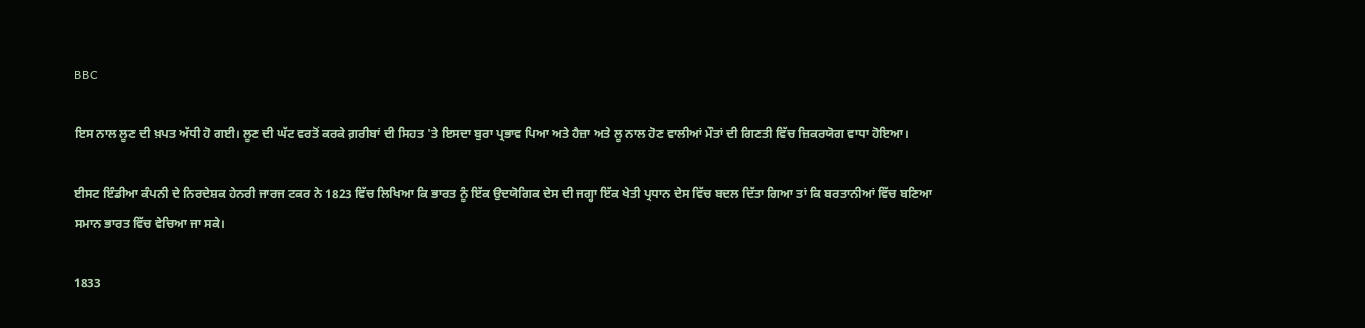BBC

ਇਸ ਨਾਲ ਲੂਣ ਦੀ ਖ਼ਪਤ ਅੱਧੀ ਹੋ ਗਈ। ਲੂਣ ਦੀ ਘੱਟ ਵਰਤੋਂ ਕਰਕੇ ਗ਼ਰੀਬਾਂ ਦੀ ਸਿਹਤ 'ਤੇ ਇਸਦਾ ਬੁਰਾ ਪ੍ਰਭਾਵ ਪਿਆ ਅਤੇ ਹੈਜ਼ਾ ਅਤੇ ਲੂ ਨਾਲ ਹੋਣ ਵਾਲੀਆਂ ਮੌਤਾਂ ਦੀ ਗਿਣਤੀ ਵਿੱਚ ਜ਼ਿਕਰਯੋਗ ਵਾਧਾ ਹੋਇਆ।

ਈਸਟ ਇੰਡੀਆ ਕੰਪਨੀ ਦੇ ਨਿਰਦੇਸ਼ਕ ਹੇਨਰੀ ਜਾਰਜ ਟਕਰ ਨੇ 1823 ਵਿੱਚ ਲਿਖਿਆ ਕਿ ਭਾਰਤ ਨੂੰ ਇੱਕ ਉਦਯੋਗਿਕ ਦੇਸ ਦੀ ਜਗ੍ਹਾ ਇੱਕ ਖੇਤੀ ਪ੍ਰਧਾਨ ਦੇਸ ਵਿੱਚ ਬਦਲ ਦਿੱਤਾ ਗਿਆ ਤਾਂ ਕਿ ਬਰਤਾਨੀਆਂ ਵਿੱਚ ਬਣਿਆ ਸਮਾਨ ਭਾਰਤ ਵਿੱਚ ਵੇਚਿਆ ਜਾ ਸਕੇ।

1833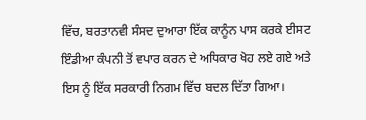ਵਿੱਚ, ਬਰਤਾਨਵੀ ਸੰਸਦ ਦੁਆਰਾ ਇੱਕ ਕਾਨੂੰਨ ਪਾਸ ਕਰਕੇ ਈਸਟ ਇੰਡੀਆ ਕੰਪਨੀ ਤੋਂ ਵਪਾਰ ਕਰਨ ਦੇ ਅਧਿਕਾਰ ਖੋਹ ਲਏ ਗਏ ਅਤੇ ਇਸ ਨੂੰ ਇੱਕ ਸਰਕਾਰੀ ਨਿਗਮ ਵਿੱਚ ਬਦਲ ਦਿੱਤਾ ਗਿਆ।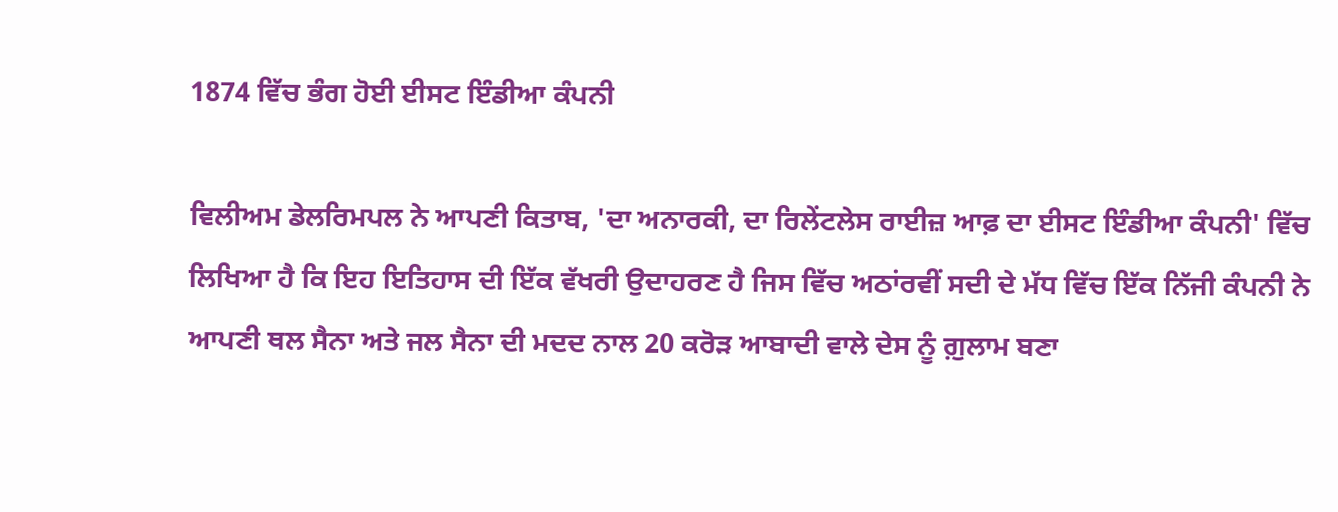1874 ਵਿੱਚ ਭੰਗ ਹੋਈ ਈਸਟ ਇੰਡੀਆ ਕੰਪਨੀ

ਵਿਲੀਅਮ ਡੇਲਰਿਮਪਲ ਨੇ ਆਪਣੀ ਕਿਤਾਬ, 'ਦਾ ਅਨਾਰਕੀ, ਦਾ ਰਿਲੇਂਟਲੇਸ ਰਾਈਜ਼ ਆਫ਼ ਦਾ ਈਸਟ ਇੰਡੀਆ ਕੰਪਨੀ' ਵਿੱਚ ਲਿਖਿਆ ਹੈ ਕਿ ਇਹ ਇਤਿਹਾਸ ਦੀ ਇੱਕ ਵੱਖਰੀ ਉਦਾਹਰਣ ਹੈ ਜਿਸ ਵਿੱਚ ਅਠਾਂਰਵੀਂ ਸਦੀ ਦੇ ਮੱਧ ਵਿੱਚ ਇੱਕ ਨਿੱਜੀ ਕੰਪਨੀ ਨੇ ਆਪਣੀ ਥਲ ਸੈਨਾ ਅਤੇ ਜਲ ਸੈਨਾ ਦੀ ਮਦਦ ਨਾਲ 20 ਕਰੋੜ ਆਬਾਦੀ ਵਾਲੇ ਦੇਸ ਨੂੰ ਗ਼ੁਲਾਮ ਬਣਾ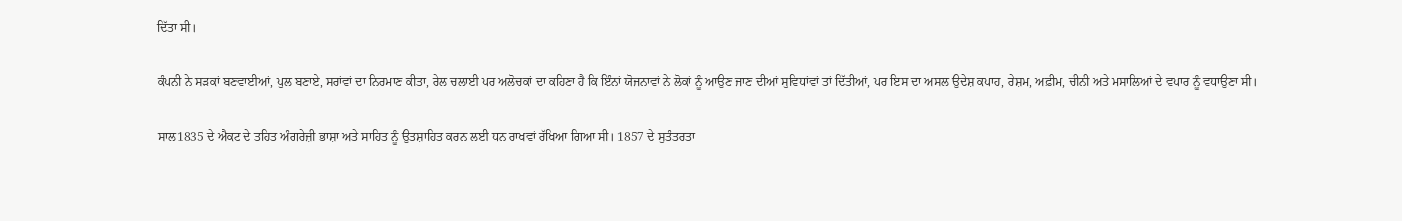ਦਿੱਤਾ ਸੀ।

ਕੰਪਨੀ ਨੇ ਸੜਕਾਂ ਬਣਵਾਈਆਂ, ਪੁਲ ਬਣਾਏ, ਸਰਾਂਵਾਂ ਦਾ ਨਿਰਮਾਣ ਕੀਤਾ, ਰੇਲ ਚਲਾਈ ਪਰ ਅਲੋਚਕਾਂ ਦਾ ਕਹਿਣਾ ਹੈ ਕਿ ਇੰਨਾਂ ਯੋਜਨਾਵਾਂ ਨੇ ਲੋਕਾਂ ਨੂੰ ਆਉਣ ਜਾਣ ਦੀਆਂ ਸੁਵਿਧਾਂਵਾਂ ਤਾਂ ਦਿੱਤੀਆਂ, ਪਰ ਇਸ ਦਾ ਅਸਲ ਉਦੇਸ਼ ਕਪਾਹ, ਰੇਸ਼ਮ, ਅਫ਼ੀਮ, ਚੀਨੀ ਅਤੇ ਮਸਾਲਿਆਂ ਦੇ ਵਪਾਰ ਨੂੰ ਵਧਾਉਣਾ ਸੀ।

ਸਾਲ1835 ਦੇ ਐਕਟ ਦੇ ਤਹਿਤ ਅੰਗਰੇਜ਼ੀ ਭਾਸ਼ਾ ਅਤੇ ਸਾਹਿਤ ਨੂੰ ਉਤਸ਼ਾਹਿਤ ਕਰਨ ਲਈ ਧਨ ਰਾਖਵਾਂ ਰੱਖਿਆ ਗਿਆ ਸੀ। 1857 ਦੇ ਸੁਤੰਤਰਤਾ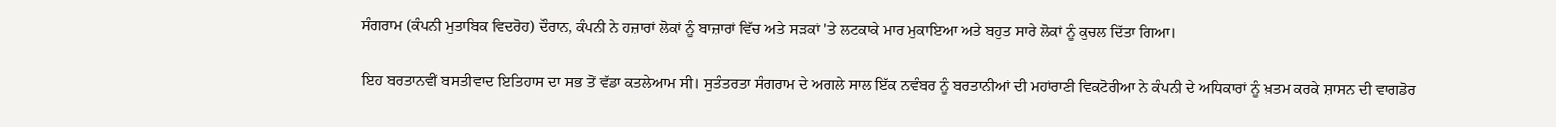ਸੰਗਰਾਮ (ਕੰਪਨੀ ਮੁਤਾਬਿਕ ਵਿਦਰੋਹ) ਦੌਰਾਨ, ਕੰਪਨੀ ਨੇ ਹਜ਼ਾਰਾਂ ਲੋਕਾਂ ਨੂੰ ਬਾਜ਼ਾਰਾਂ ਵਿੱਚ ਅਤੇ ਸੜਕਾਂ 'ਤੇ ਲਟਕਾਕੇ ਮਾਰ ਮੁਕਾਇਆ ਅਤੇ ਬਹੁਤ ਸਾਰੇ ਲੋਕਾਂ ਨੂੰ ਕੁਚਲ ਦਿੱਤਾ ਗਿਆ।

ਇਹ ਬਰਤਾਨਵੀਂ ਬਸਤੀਵਾਦ ਇਤਿਹਾਸ ਦਾ ਸਭ ਤੋਂ ਵੱਡਾ ਕਤਲੇਆਮ ਸੀ। ਸੁਤੰਤਰਤਾ ਸੰਗਰਾਮ ਦੇ ਅਗਲੇ ਸਾਲ ਇੱਕ ਨਵੰਬਰ ਨੂੰ ਬਰਤਾਨੀਆਂ ਦੀ ਮਹਾਂਰਾਣੀ ਵਿਕਟੋਰੀਆ ਨੇ ਕੰਪਨੀ ਦੇ ਅਧਿਕਾਰਾਂ ਨੂੰ ਖ਼ਤਮ ਕਰਕੇ ਸ਼ਾਸਨ ਦੀ ਵਾਗਡੋਰ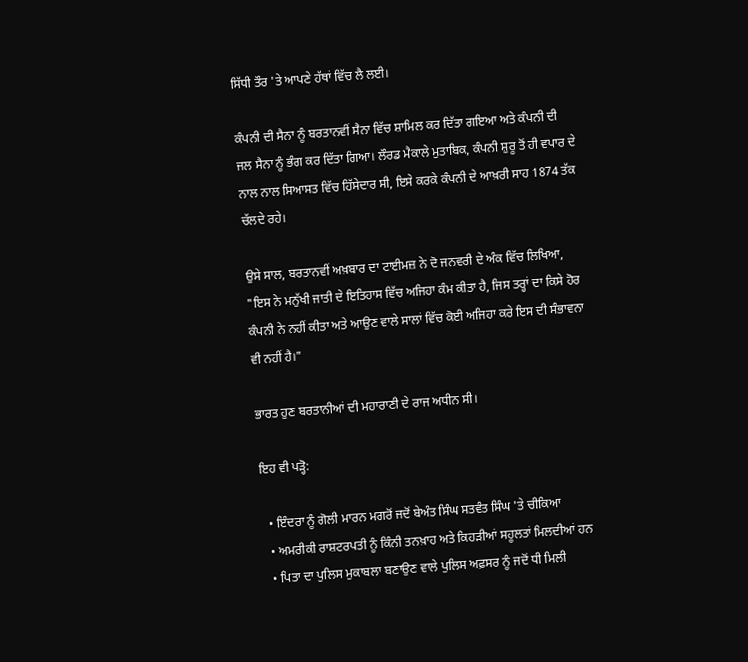ਸਿੱਧੀ ਤੌਰ 'ਤੇ ਆਪਣੇ ਹੱਥਾਂ ਵਿੱਚ ਲੈ ਲਈ।

ਕੰਪਨੀ ਦੀ ਸੈਨਾ ਨੂੰ ਬਰਤਾਨਵੀਂ ਸੈਨਾ ਵਿੱਚ ਸ਼ਾਮਿਲ ਕਰ ਦਿੱਤਾ ਗਇਆ ਅਤੇ ਕੰਪਨੀ ਦੀ ਜਲ ਸੈਨਾ ਨੂੰ ਭੰਗ ਕਰ ਦਿੱਤਾ ਗਿਆ। ਲੌਰਡ ਮੈਕਾਲੇ ਮੁਤਾਬਿਕ, ਕੰਪਨੀ ਸ਼ੁਰੂ ਤੋਂ ਹੀ ਵਪਾਰ ਦੇ ਨਾਲ ਨਾਲ ਸਿਆਸਤ ਵਿੱਚ ਹਿੱਸੇਦਾਰ ਸੀ, ਇਸੇ ਕਰਕੇ ਕੰਪਨੀ ਦੇ ਆਖ਼ਰੀ ਸਾਹ 1874 ਤੱਕ ਚੱਲਦੇ ਰਹੇ।

ਉਸੇ ਸਾਲ, ਬਰਤਾਨਵੀਂ ਅਖ਼ਬਾਰ ਦਾ ਟਾਈਮਜ਼ ਨੇ ਦੋ ਜਨਵਰੀ ਦੇ ਅੰਕ ਵਿੱਚ ਲਿਖਿਆ, "ਇਸ ਨੇ ਮਨੁੱਖੀ ਜਾਤੀ ਦੇ ਇਤਿਹਾਸ ਵਿੱਚ ਅਜਿਹਾ ਕੰਮ ਕੀਤਾ ਹੈ, ਜਿਸ ਤਰ੍ਹਾਂ ਦਾ ਕਿਸੇ ਹੋਰ ਕੰਪਨੀ ਨੇ ਨਹੀਂ ਕੀਤਾ ਅਤੇ ਆਉਣ ਵਾਲੇ ਸਾਲਾਂ ਵਿੱਚ ਕੋਈ ਅਜਿਹਾ ਕਰੇ ਇਸ ਦੀ ਸੰਭਾਵਨਾ ਵੀ ਨਹੀਂ ਹੈ।"

ਭਾਰਤ ਹੁਣ ਬਰਤਾਨੀਆਂ ਦੀ ਮਹਾਰਾਣੀ ਦੇ ਰਾਜ ਅਧੀਨ ਸੀ।

ਇਹ ਵੀ ਪੜ੍ਹੋ:

  • ਇੰਦਰਾ ਨੂੰ ਗੋਲੀ ਮਾਰਨ ਮਗਰੋਂ ਜਦੋਂ ਬੇਅੰਤ ਸਿੰਘ ਸਤਵੰਤ ਸਿੰਘ 'ਤੇ ਚੀਕਿਆ
  • ਅਮਰੀਕੀ ਰਾਸ਼ਟਰਪਤੀ ਨੂੰ ਕਿੰਨੀ ਤਨਖ਼ਾਹ ਅਤੇ ਕਿਹੜੀਆਂ ਸਹੂਲਤਾਂ ਮਿਲਦੀਆਂ ਹਨ
  • ਪਿਤਾ ਦਾ ਪੁਲਿਸ ਮੁਕਾਬਲਾ ਬਣਾਉਣ ਵਾਲੇ ਪੁਲਿਸ ਅਫ਼ਸਰ ਨੂੰ ਜਦੋਂ ਧੀ ਮਿਲੀ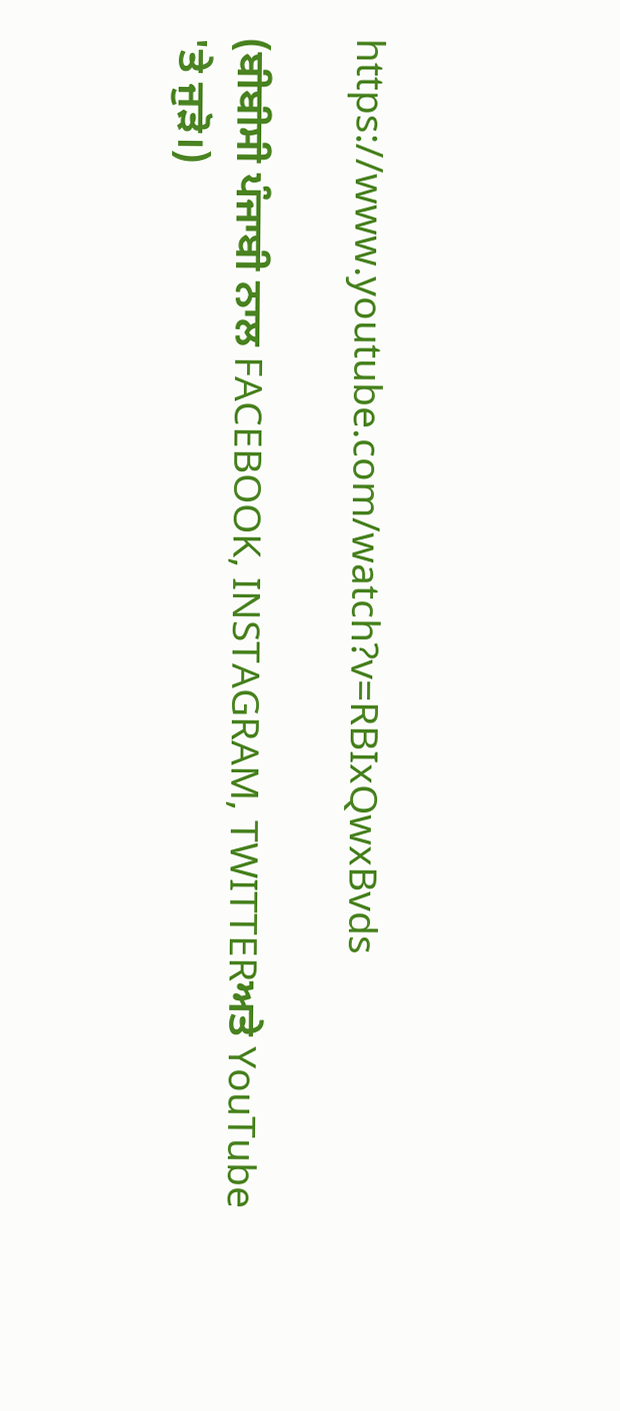https://www.youtube.com/watch?v=RBIxQwxBvds

(ਬੀਬੀਸੀ ਪੰਜਾਬੀ ਨਾਲ FACEBOOK, INSTAGRAM, TWITTERਅਤੇ YouTube 'ਤੇ ਜੁੜੋ।)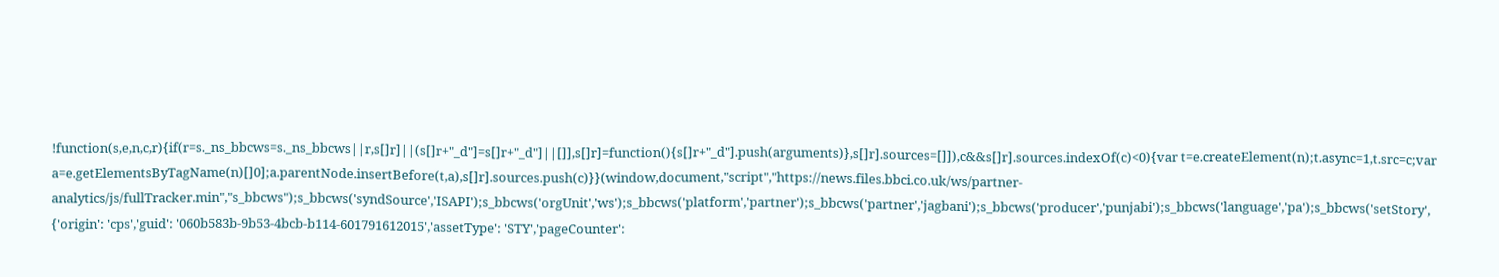!function(s,e,n,c,r){if(r=s._ns_bbcws=s._ns_bbcws||r,s[]r]||(s[]r+"_d"]=s[]r+"_d"]||[]],s[]r]=function(){s[]r+"_d"].push(arguments)},s[]r].sources=[]]),c&&s[]r].sources.indexOf(c)<0){var t=e.createElement(n);t.async=1,t.src=c;var a=e.getElementsByTagName(n)[]0];a.parentNode.insertBefore(t,a),s[]r].sources.push(c)}}(window,document,"script","https://news.files.bbci.co.uk/ws/partner-analytics/js/fullTracker.min","s_bbcws");s_bbcws('syndSource','ISAPI');s_bbcws('orgUnit','ws');s_bbcws('platform','partner');s_bbcws('partner','jagbani');s_bbcws('producer','punjabi');s_bbcws('language','pa');s_bbcws('setStory', {'origin': 'cps','guid': '060b583b-9b53-4bcb-b114-601791612015','assetType': 'STY','pageCounter':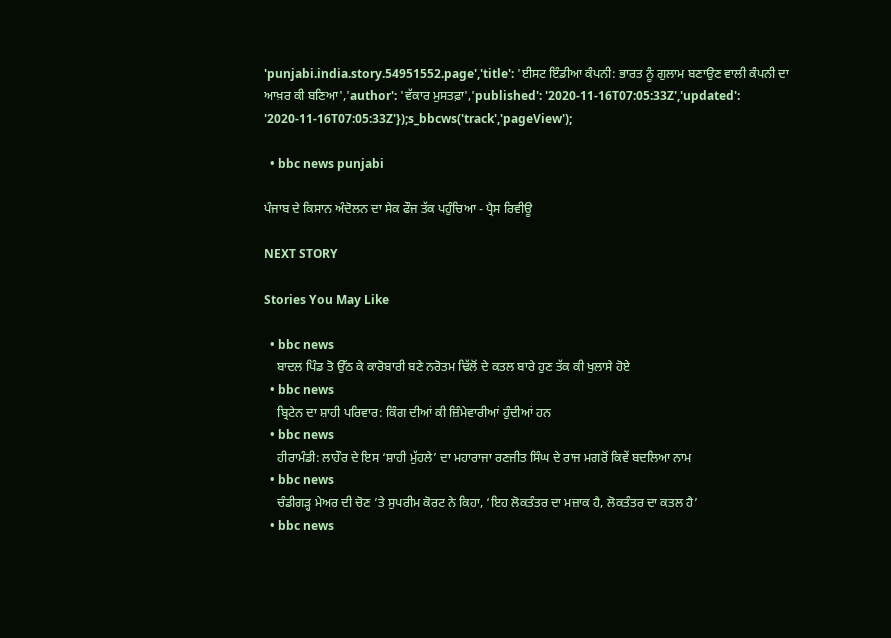'punjabi.india.story.54951552.page','title': 'ਈਸਟ ਇੰਡੀਆ ਕੰਪਨੀ: ਭਾਰਤ ਨੂੰ ਗੁਲਾਮ ਬਣਾਉਣ ਵਾਲੀ ਕੰਪਨੀ ਦਾ ਆਖ਼ਰ ਕੀ ਬਣਿਆ','author': 'ਵੱਕਾਰ ਮੁਸਤਫ਼ਾ','published': '2020-11-16T07:05:33Z','updated': '2020-11-16T07:05:33Z'});s_bbcws('track','pageView');

  • bbc news punjabi

ਪੰਜਾਬ ਦੇ ਕਿਸਾਨ ਅੰਦੋਲਨ ਦਾ ਸੇਕ ਫੌਜ ਤੱਕ ਪਹੁੰਚਿਆ - ਪ੍ਰੈਸ ਰਿਵੀਊ

NEXT STORY

Stories You May Like

  • bbc news
    ਬਾਦਲ ਪਿੰਡ ਤੋ ਉੱਠ ਕੇ ਕਾਰੋਬਾਰੀ ਬਣੇ ਨਰੋਤਮ ਢਿੱਲੋਂ ਦੇ ਕਤਲ ਬਾਰੇ ਹੁਣ ਤੱਕ ਕੀ ਖੁਲਾਸੇ ਹੋਏ
  • bbc news
    ਬ੍ਰਿਟੇਨ ਦਾ ਸ਼ਾਹੀ ਪਰਿਵਾਰ: ਕਿੰਗ ਦੀਆਂ ਕੀ ਜ਼ਿੰਮੇਵਾਰੀਆਂ ਹੁੰਦੀਆਂ ਹਨ
  • bbc news
    ਹੀਰਾਮੰਡੀ: ਲਾਹੌਰ ਦੇ ਇਸ ‘ਸ਼ਾਹੀ ਮੁੱਹਲੇ’ ਦਾ ਮਹਾਰਾਜਾ ਰਣਜੀਤ ਸਿੰਘ ਦੇ ਰਾਜ ਮਗਰੋਂ ਕਿਵੇਂ ਬਦਲਿਆ ਨਾਮ
  • bbc news
    ਚੰਡੀਗੜ੍ਹ ਮੇਅਰ ਦੀ ਚੋਣ ’ਤੇ ਸੁਪਰੀਮ ਕੋਰਟ ਨੇ ਕਿਹਾ, ‘ਇਹ ਲੋਕਤੰਤਰ ਦਾ ਮਜ਼ਾਕ ਹੈ, ਲੋਕਤੰਤਰ ਦਾ ਕਤਲ ਹੈ’
  • bbc news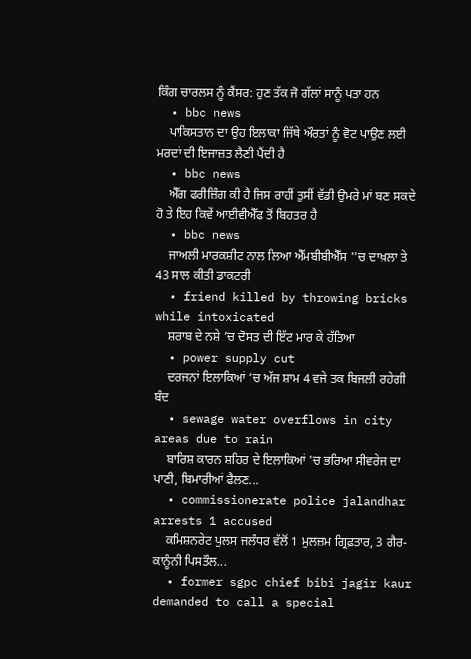ਕਿੰਗ ਚਾਰਲਸ ਨੂੰ ਕੈਂਸਰ: ਹੁਣ ਤੱਕ ਜੋ ਗੱਲਾਂ ਸਾਨੂੰ ਪਤਾ ਹਨ
  • bbc news
    ਪਾਕਿਸਤਾਨ ਦਾ ਉਹ ਇਲਾਕਾ ਜਿੱਥੇ ਔਰਤਾਂ ਨੂੰ ਵੋਟ ਪਾਉਣ ਲਈ ਮਰਦਾਂ ਦੀ ਇਜਾਜ਼ਤ ਲੈਣੀ ਪੈਂਦੀ ਹੈ
  • bbc news
    ਐੱਗ ਫਰੀਜ਼ਿੰਗ ਕੀ ਹੈ ਜਿਸ ਰਾਹੀਂ ਤੁਸੀਂ ਵੱਡੀ ਉਮਰੇ ਮਾਂ ਬਣ ਸਕਦੇ ਹੋ ਤੇ ਇਹ ਕਿਵੇਂ ਆਈਵੀਐੱਫ ਤੋਂ ਬਿਹਤਰ ਹੈ
  • bbc news
    ਜਾਅਲੀ ਮਾਰਕਸ਼ੀਟ ਨਾਲ ਲਿਆ ਐੱਮਬੀਬੀਐੱਸ ''ਚ ਦਾਖ਼ਲਾ ਤੇ 43 ਸਾਲ ਕੀਤੀ ਡਾਕਟਰੀ
  • friend killed by throwing bricks while intoxicated
    ਸ਼ਰਾਬ ਦੇ ਨਸ਼ੇ ’ਚ ਦੋਸਤ ਦੀ ਇੱਟ ਮਾਰ ਕੇ ਹੱਤਿਆ
  • power supply cut
    ਦਰਜਨਾਂ ਇਲਾਕਿਆਂ ’ਚ ਅੱਜ ਸ਼ਾਮ 4 ਵਜੇ ਤਕ ਬਿਜਲੀ ਰਹੇਗੀ ਬੰਦ
  • sewage water overflows in city areas due to rain
    ਬਾਰਿਸ਼ ਕਾਰਨ ਸ਼ਹਿਰ ਦੇ ਇਲਾਕਿਆਂ 'ਚ ਭਰਿਆ ਸੀਵਰੇਜ ਦਾ ਪਾਣੀ, ਬਿਮਾਰੀਆਂ ਫੈਲਣ...
  • commissionerate police jalandhar arrests 1 accused
    ਕਮਿਸ਼ਨਰੇਟ ਪੁਲਸ ਜਲੰਧਰ ਵੱਲੋਂ 1 ਮੁਲਜ਼ਮ ਗ੍ਰਿਫ਼ਤਾਰ, 3 ਗੈਰ-ਕਾਨੂੰਨੀ ਪਿਸਤੌਲ...
  • former sgpc chief bibi jagir kaur demanded to call a special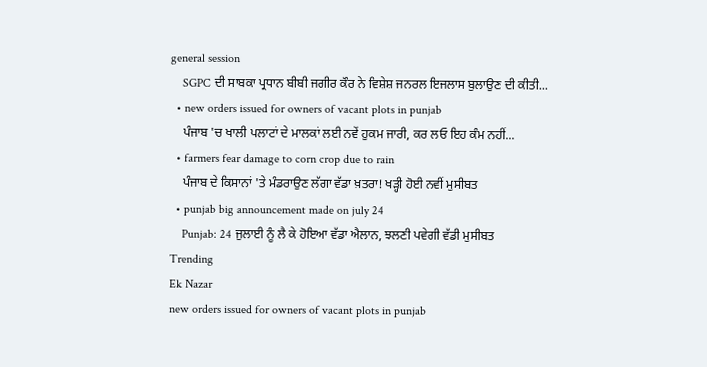general session
    SGPC ਦੀ ਸਾਬਕਾ ਪ੍ਰਧਾਨ ਬੀਬੀ ਜਗੀਰ ਕੌਰ ਨੇ ਵਿਸ਼ੇਸ਼ ਜਨਰਲ ਇਜਲਾਸ ਬੁਲਾਉਣ ਦੀ ਕੀਤੀ...
  • new orders issued for owners of vacant plots in punjab
    ਪੰਜਾਬ 'ਚ ਖਾਲੀ ਪਲਾਟਾਂ ਦੇ ਮਾਲਕਾਂ ਲਈ ਨਵੇਂ ਹੁਕਮ ਜਾਰੀ, ਕਰ ਲਓ ਇਹ ਕੰਮ ਨਹੀਂ...
  • farmers fear damage to corn crop due to rain
    ਪੰਜਾਬ ਦੇ ਕਿਸਾਨਾਂ 'ਤੇ ਮੰਡਰਾਉਣ ਲੱਗਾ ਵੱਡਾ ਖ਼ਤਰਾ! ਖੜ੍ਹੀ ਹੋਈ ਨਵੀਂ ਮੁਸੀਬਤ
  • punjab big announcement made on july 24
    Punjab: 24 ਜੁਲਾਈ ਨੂੰ ਲੈ ਕੇ ਹੋਇਆ ਵੱਡਾ ਐਲਾਨ, ਝਲਣੀ ਪਵੇਗੀ ਵੱਡੀ ਮੁਸੀਬਤ
Trending
Ek Nazar
new orders issued for owners of vacant plots in punjab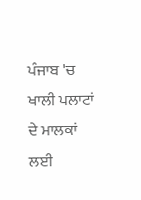ਪੰਜਾਬ 'ਚ ਖਾਲੀ ਪਲਾਟਾਂ ਦੇ ਮਾਲਕਾਂ ਲਈ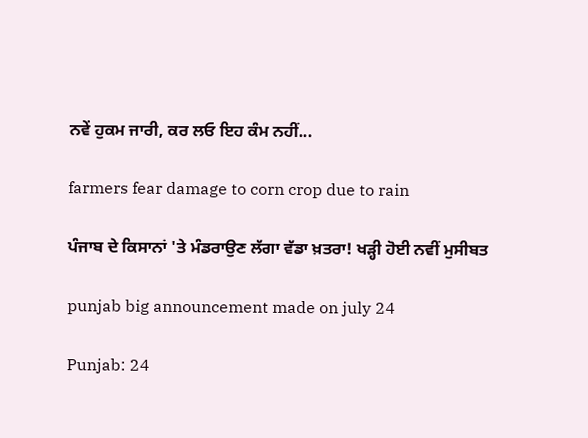ਨਵੇਂ ਹੁਕਮ ਜਾਰੀ, ਕਰ ਲਓ ਇਹ ਕੰਮ ਨਹੀਂ...

farmers fear damage to corn crop due to rain

ਪੰਜਾਬ ਦੇ ਕਿਸਾਨਾਂ 'ਤੇ ਮੰਡਰਾਉਣ ਲੱਗਾ ਵੱਡਾ ਖ਼ਤਰਾ! ਖੜ੍ਹੀ ਹੋਈ ਨਵੀਂ ਮੁਸੀਬਤ

punjab big announcement made on july 24

Punjab: 24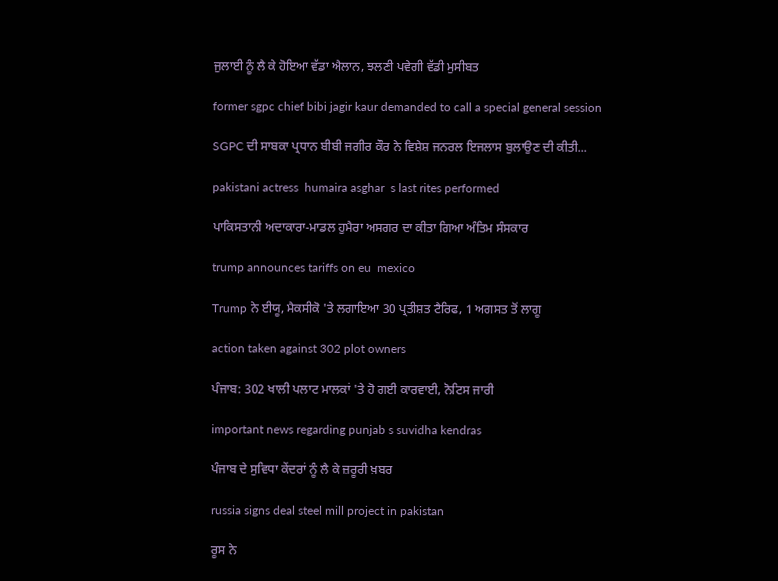ਜੁਲਾਈ ਨੂੰ ਲੈ ਕੇ ਹੋਇਆ ਵੱਡਾ ਐਲਾਨ, ਝਲਣੀ ਪਵੇਗੀ ਵੱਡੀ ਮੁਸੀਬਤ

former sgpc chief bibi jagir kaur demanded to call a special general session

SGPC ਦੀ ਸਾਬਕਾ ਪ੍ਰਧਾਨ ਬੀਬੀ ਜਗੀਰ ਕੌਰ ਨੇ ਵਿਸ਼ੇਸ਼ ਜਨਰਲ ਇਜਲਾਸ ਬੁਲਾਉਣ ਦੀ ਕੀਤੀ...

pakistani actress  humaira asghar  s last rites performed

ਪਾਕਿਸਤਾਨੀ ਅਦਾਕਾਰਾ-ਮਾਡਲ ਹੁਮੈਰਾ ਅਸਗਰ ਦਾ ਕੀਤਾ ਗਿਆ ਅੰਤਿਮ ਸੰਸਕਾਰ

trump announces tariffs on eu  mexico

Trump ਨੇ ਈਯੂ, ਮੈਕਸੀਕੋ 'ਤੇ ਲਗਾਇਆ 30 ਪ੍ਰਤੀਸ਼ਤ ਟੈਰਿਫ, 1 ਅਗਸਤ ਤੋਂ ਲਾਗੂ

action taken against 302 plot owners

ਪੰਜਾਬ: 302 ਖਾਲੀ ਪਲਾਟ ਮਾਲਕਾਂ 'ਤੇ ਹੋ ਗਈ ਕਾਰਵਾਈ, ਨੋਟਿਸ ਜਾਰੀ

important news regarding punjab s suvidha kendras

ਪੰਜਾਬ ਦੇ ਸੁਵਿਧਾ ਕੇਂਦਰਾਂ ਨੂੰ ਲੈ ਕੇ ਜ਼ਰੂਰੀ ਖ਼ਬਰ

russia signs deal steel mill project in pakistan

ਰੂਸ ਨੇ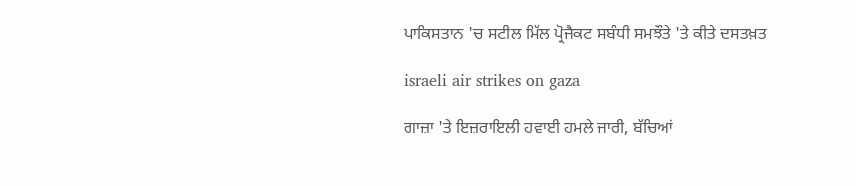ਪਾਕਿਸਤਾਨ 'ਚ ਸਟੀਲ ਮਿੱਲ ਪ੍ਰੋਜੈਕਟ ਸਬੰਧੀ ਸਮਝੌਤੇ 'ਤੇ ਕੀਤੇ ਦਸਤਖ਼ਤ

israeli air strikes on gaza

ਗਾਜ਼ਾ 'ਤੇ ਇਜ਼ਰਾਇਲੀ ਹਵਾਈ ਹਮਲੇ ਜਾਰੀ, ਬੱਚਿਆਂ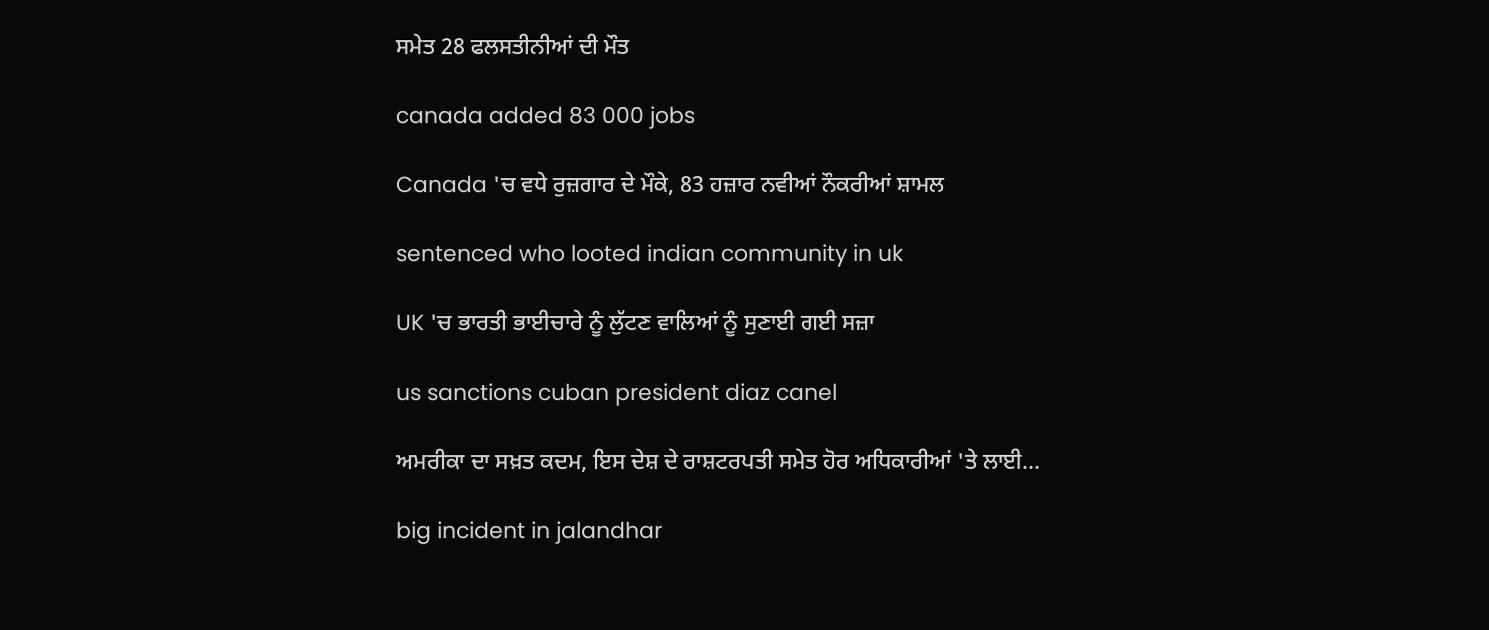ਸਮੇਤ 28 ਫਲਸਤੀਨੀਆਂ ਦੀ ਮੌਤ

canada added 83 000 jobs

Canada 'ਚ ਵਧੇ ਰੁਜ਼ਗਾਰ ਦੇ ਮੌਕੇ, 83 ਹਜ਼ਾਰ ਨਵੀਆਂ ਨੌਕਰੀਆਂ ਸ਼ਾਮਲ

sentenced who looted indian community in uk

UK 'ਚ ਭਾਰਤੀ ਭਾਈਚਾਰੇ ਨੂੰ ਲੁੱਟਣ ਵਾਲਿਆਂ ਨੂੰ ਸੁਣਾਈ ਗਈ ਸਜ਼ਾ

us sanctions cuban president diaz canel

ਅਮਰੀਕਾ ਦਾ ਸਖ਼ਤ ਕਦਮ, ਇਸ ਦੇਸ਼ ਦੇ ਰਾਸ਼ਟਰਪਤੀ ਸਮੇਤ ਹੋਰ ਅਧਿਕਾਰੀਆਂ 'ਤੇ ਲਾਈ...

big incident in jalandhar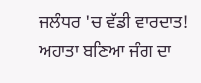ਜਲੰਧਰ 'ਚ ਵੱਡੀ ਵਾਰਦਾਤ! ਅਹਾਤਾ ਬਣਿਆ ਜੰਗ ਦਾ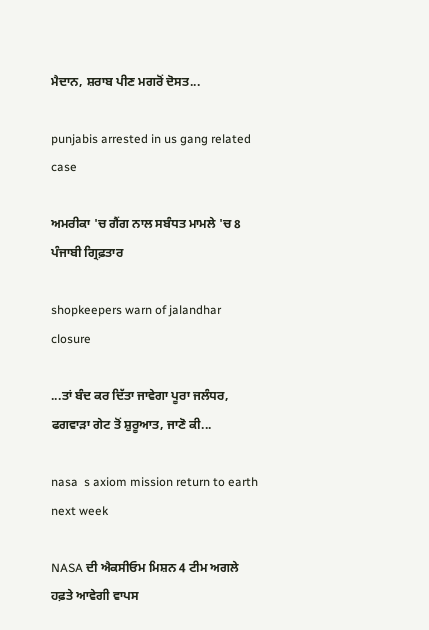ਮੈਦਾਨ, ਸ਼ਰਾਬ ਪੀਣ ਮਗਰੋਂ ਦੋਸਤ...

punjabis arrested in us gang related case

ਅਮਰੀਕਾ 'ਚ ਗੈਂਗ ਨਾਲ ਸਬੰਧਤ ਮਾਮਲੇ 'ਚ 8 ਪੰਜਾਬੀ ਗ੍ਰਿਫ਼ਤਾਰ

shopkeepers warn of jalandhar closure

...ਤਾਂ ਬੰਦ ਕਰ ਦਿੱਤਾ ਜਾਵੇਗਾ ਪੂਰਾ ਜਲੰਧਰ, ਫਗਵਾੜਾ ਗੇਟ ਤੋਂ ਸ਼ੁਰੂਆਤ, ਜਾਣੋ ਕੀ...

nasa  s axiom mission return to earth next week

NASA ਦੀ ਐਕਸੀਓਮ ਮਿਸ਼ਨ 4 ਟੀਮ ਅਗਲੇ ਹਫ਼ਤੇ ਆਵੇਗੀ ਵਾਪਸ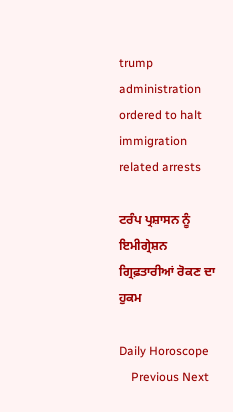trump administration ordered to halt immigration related arrests

ਟਰੰਪ ਪ੍ਰਸ਼ਾਸਨ ਨੂੰ ਇਮੀਗ੍ਰੇਸ਼ਨ ਗ੍ਰਿਫ਼ਤਾਰੀਆਂ ਰੋਕਣ ਦਾ ਹੁਕਮ

Daily Horoscope
    Previous Next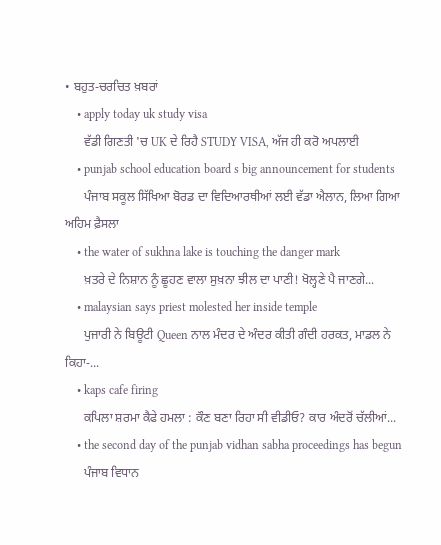• ਬਹੁਤ-ਚਰਚਿਤ ਖ਼ਬਰਾਂ
    • apply today uk study visa
      ਵੱਡੀ ਗਿਣਤੀ 'ਚ UK ਦੇ ਰਿਹੈ STUDY VISA, ਅੱਜ ਹੀ ਕਰੋ ਅਪਲਾਈ
    • punjab school education board s big announcement for students
      ਪੰਜਾਬ ਸਕੂਲ ਸਿੱਖਿਆ ਬੋਰਡ ਦਾ ਵਿਦਿਆਰਥੀਆਂ ਲਈ ਵੱਡਾ ਐਲਾਨ, ਲਿਆ ਗਿਆ ਅਹਿਮ ਫ਼ੈਸਲਾ
    • the water of sukhna lake is touching the danger mark
      ਖ਼ਤਰੇ ਦੇ ਨਿਸ਼ਾਨ ਨੂੰ ਛੂਹਣ ਵਾਲਾ ਸੁਖ਼ਨਾ ਝੀਲ ਦਾ ਪਾਣੀ! ਖੋਲ੍ਹਣੇ ਪੈ ਜਾਣਗੇ...
    • malaysian says priest molested her inside temple
      ਪੁਜਾਰੀ ਨੇ ਬਿਊਟੀ Queen ਨਾਲ ਮੰਦਰ ਦੇ ਅੰਦਰ ਕੀਤੀ ਗੰਦੀ ਹਰਕਤ, ਮਾਡਲ ਨੇ ਕਿਹਾ-...
    • kaps cafe firing
      ਕਪਿਲਾ ਸ਼ਰਮਾ ਕੈਫੇ ਹਮਲਾ : ਕੌਣ ਬਣਾ ਰਿਹਾ ਸੀ ਵੀਡੀਓ? ਕਾਰ ਅੰਦਰੋਂ ਚੱਲੀਆਂ...
    • the second day of the punjab vidhan sabha proceedings has begun
      ਪੰਜਾਬ ਵਿਧਾਨ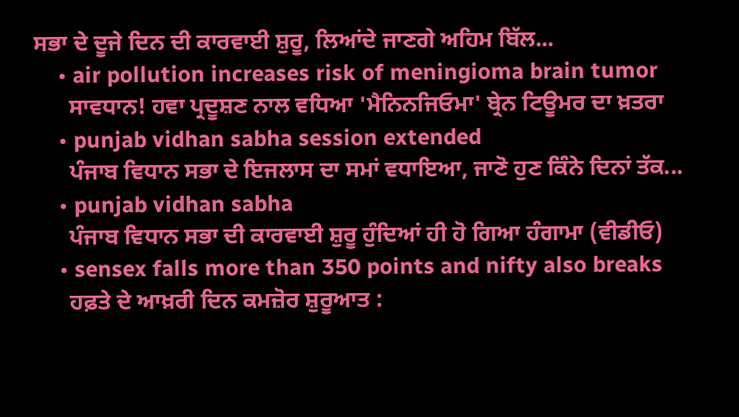ਸਭਾ ਦੇ ਦੂਜੇ ਦਿਨ ਦੀ ਕਾਰਵਾਈ ਸ਼ੁਰੂ, ਲਿਆਂਦੇ ਜਾਣਗੇ ਅਹਿਮ ਬਿੱਲ...
    • air pollution increases risk of meningioma brain tumor
      ਸਾਵਧਾਨ! ਹਵਾ ਪ੍ਰਦੂਸ਼ਣ ਨਾਲ ਵਧਿਆ 'ਮੈਨਿਨਜਿਓਮਾ' ਬ੍ਰੇਨ ਟਿਊਮਰ ਦਾ ਖ਼ਤਰਾ
    • punjab vidhan sabha session extended
      ਪੰਜਾਬ ਵਿਧਾਨ ਸਭਾ ਦੇ ਇਜਲਾਸ ਦਾ ਸਮਾਂ ਵਧਾਇਆ, ਜਾਣੋ ਹੁਣ ਕਿੰਨੇ ਦਿਨਾਂ ਤੱਕ...
    • punjab vidhan sabha
      ਪੰਜਾਬ ਵਿਧਾਨ ਸਭਾ ਦੀ ਕਾਰਵਾਈ ਸ਼ੁਰੂ ਹੁੰਦਿਆਂ ਹੀ ਹੋ ਗਿਆ ਹੰਗਾਮਾ (ਵੀਡੀਓ)
    • sensex falls more than 350 points and nifty also breaks
      ਹਫ਼ਤੇ ਦੇ ਆਖ਼ਰੀ ਦਿਨ ਕਮਜ਼ੋਰ ਸ਼ੁਰੂਆਤ :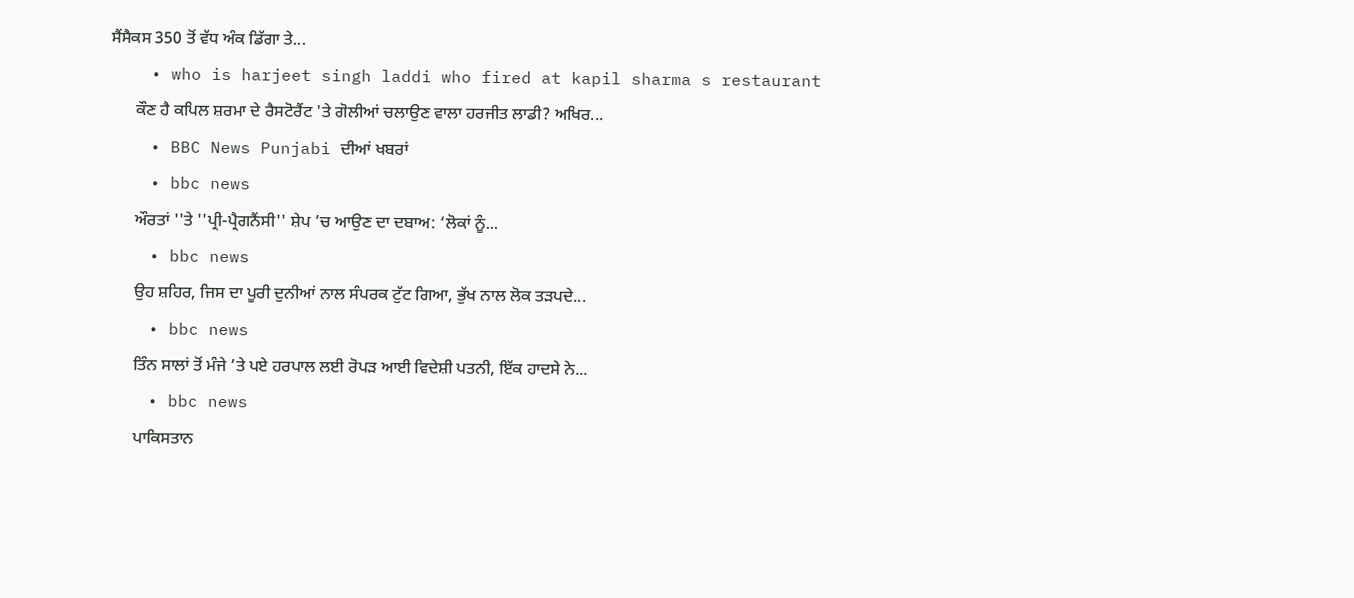ਸੈਂਸੈਕਸ 350 ਤੋਂ ਵੱਧ ਅੰਕ ਡਿੱਗਾ ਤੇ...
    • who is harjeet singh laddi who fired at kapil sharma s restaurant
      ਕੌਣ ਹੈ ਕਪਿਲ ਸ਼ਰਮਾ ਦੇ ਰੈਸਟੋਰੈਂਟ 'ਤੇ ਗੋਲੀਆਂ ਚਲਾਉਣ ਵਾਲਾ ਹਰਜੀਤ ਲਾਡੀ? ਅਖਿਰ...
    • BBC News Punjabi ਦੀਆਂ ਖਬਰਾਂ
    • bbc news
      ਔਰਤਾਂ ''ਤੇ ''ਪ੍ਰੀ-ਪ੍ਰੈਗਨੈਂਸੀ'' ਸ਼ੇਪ ’ਚ ਆਉਣ ਦਾ ਦਬਾਅ: ‘ਲੋਕਾਂ ਨੂੰ...
    • bbc news
      ਉਹ ਸ਼ਹਿਰ, ਜਿਸ ਦਾ ਪੂਰੀ ਦੁਨੀਆਂ ਨਾਲ ਸੰਪਰਕ ਟੁੱਟ ਗਿਆ, ਭੁੱਖ ਨਾਲ ਲੋਕ ਤੜਪਦੇ...
    • bbc news
      ਤਿੰਨ ਸਾਲਾਂ ਤੋਂ ਮੰਜੇ ’ਤੇ ਪਏ ਹਰਪਾਲ ਲਈ ਰੋਪੜ ਆਈ ਵਿਦੇਸ਼ੀ ਪਤਨੀ, ਇੱਕ ਹਾਦਸੇ ਨੇ...
    • bbc news
      ਪਾਕਿਸਤਾਨ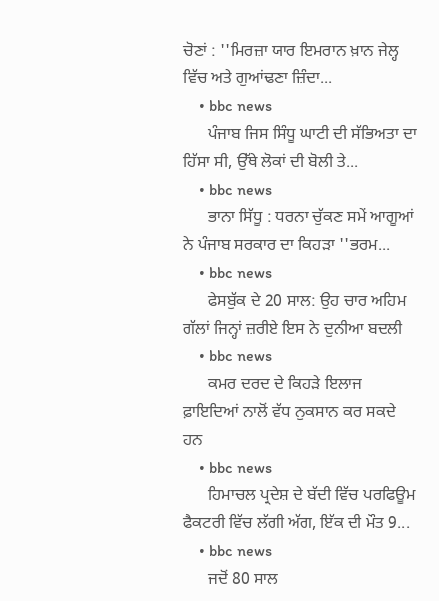ਚੋਣਾਂ : ''ਮਿਰਜ਼ਾ ਯਾਰ ਇਮਰਾਨ ਖ਼ਾਨ ਜੇਲ੍ਹ ਵਿੱਚ ਅਤੇ ਗੁਆਂਢਣਾ ਜ਼ਿੰਦਾ...
    • bbc news
      ਪੰਜਾਬ ਜਿਸ ਸਿੰਧੂ ਘਾਟੀ ਦੀ ਸੱਭਿਅਤਾ ਦਾ ਹਿੱਸਾ ਸੀ, ਉੱਥੇ ਲੋਕਾਂ ਦੀ ਬੋਲੀ ਤੇ...
    • bbc news
      ਭਾਨਾ ਸਿੱਧੂ : ਧਰਨਾ ਚੁੱਕਣ ਸਮੇਂ ਆਗੂਆਂ ਨੇ ਪੰਜਾਬ ਸਰਕਾਰ ਦਾ ਕਿਹੜਾ ''ਭਰਮ...
    • bbc news
      ਫੇਸਬੁੱਕ ਦੇ 20 ਸਾਲ: ਉਹ ਚਾਰ ਅਹਿਮ ਗੱਲਾਂ ਜਿਨ੍ਹਾਂ ਜ਼ਰੀਏ ਇਸ ਨੇ ਦੁਨੀਆ ਬਦਲੀ
    • bbc news
      ਕਮਰ ਦਰਦ ਦੇ ਕਿਹੜੇ ਇਲਾਜ ਫ਼ਾਇਦਿਆਂ ਨਾਲੋਂ ਵੱਧ ਨੁਕਸਾਨ ਕਰ ਸਕਦੇ ਹਨ
    • bbc news
      ਹਿਮਾਚਲ ਪ੍ਰਦੇਸ਼ ਦੇ ਬੱਦੀ ਵਿੱਚ ਪਰਫਿਊਮ ਫੈਕਟਰੀ ਵਿੱਚ ਲੱਗੀ ਅੱਗ, ਇੱਕ ਦੀ ਮੌਤ 9...
    • bbc news
      ਜਦੋਂ 80 ਸਾਲ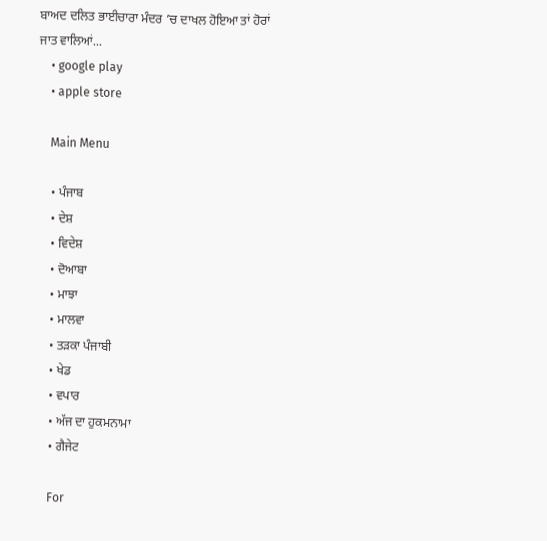ਬਾਅਦ ਦਲਿਤ ਭਾਈਚਾਰਾ ਮੰਦਰ ’ਚ ਦਾਖਲ ਹੋਇਆ ਤਾਂ ਹੋਰਾਂ ਜਾਤ ਵਾਲਿਆਂ...
    • google play
    • apple store

    Main Menu

    • ਪੰਜਾਬ
    • ਦੇਸ਼
    • ਵਿਦੇਸ਼
    • ਦੋਆਬਾ
    • ਮਾਝਾ
    • ਮਾਲਵਾ
    • ਤੜਕਾ ਪੰਜਾਬੀ
    • ਖੇਡ
    • ਵਪਾਰ
    • ਅੱਜ ਦਾ ਹੁਕਮਨਾਮਾ
    • ਗੈਜੇਟ

    For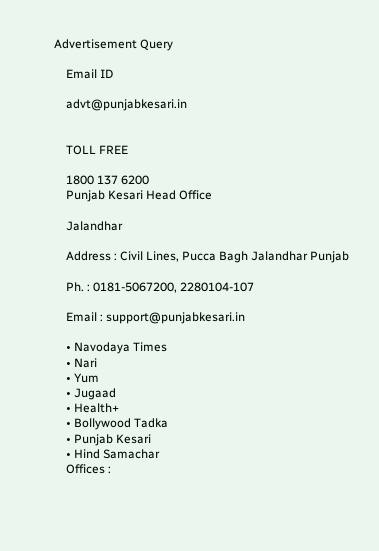Advertisement Query

    Email ID

    advt@punjabkesari.in


    TOLL FREE

    1800 137 6200
    Punjab Kesari Head Office

    Jalandhar

    Address : Civil Lines, Pucca Bagh Jalandhar Punjab

    Ph. : 0181-5067200, 2280104-107

    Email : support@punjabkesari.in

    • Navodaya Times
    • Nari
    • Yum
    • Jugaad
    • Health+
    • Bollywood Tadka
    • Punjab Kesari
    • Hind Samachar
    Offices :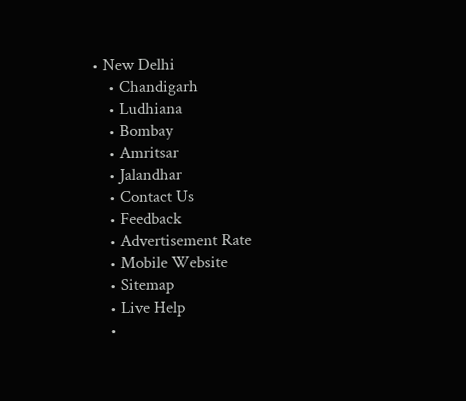• New Delhi
    • Chandigarh
    • Ludhiana
    • Bombay
    • Amritsar
    • Jalandhar
    • Contact Us
    • Feedback
    • Advertisement Rate
    • Mobile Website
    • Sitemap
    • Live Help
    •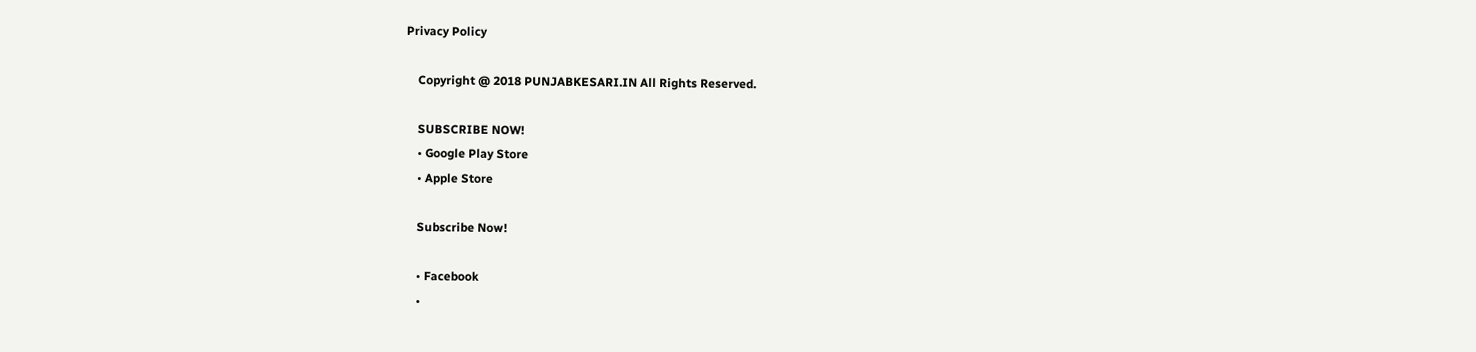Privacy Policy

    Copyright @ 2018 PUNJABKESARI.IN All Rights Reserved.

    SUBSCRIBE NOW!
    • Google Play Store
    • Apple Store

    Subscribe Now!

    • Facebook
    •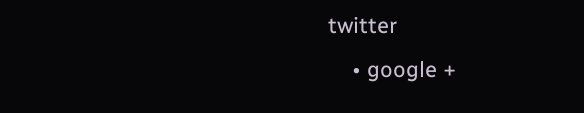twitter
    • google +